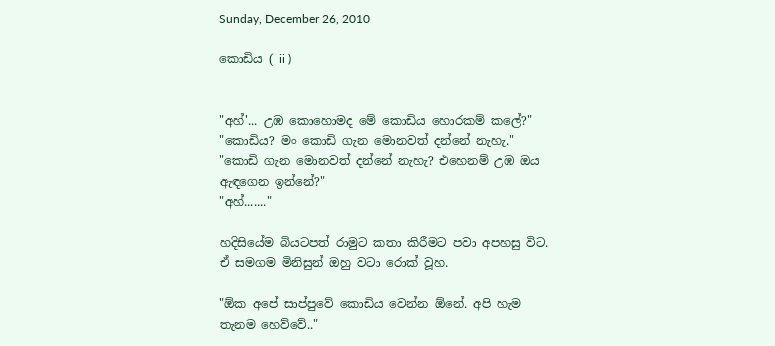Sunday, December 26, 2010

කොඩිය ( ii )


"අහ්'... උඹ කොහොමද මේ කොඩිය හොරකම් කලේ?"
"කොඩිය? මං කොඩි ගැන මොනවත් දන්නේ නැහැ."
"කොඩි ගැන මොනවත් දන්නේ නැහැ? එහෙනම් උඹ ඔය ඇඳගෙන ඉන්නේ?"
"අහ්......."

හදිසියේම බියටපත් රාමුට කතා කිරීමට පවා අපහසු විට. ඒ සමගම මිනිසුන් ඔහු වටා රොක් වූහ.

"ඕක අපේ සාප්පුවේ කොඩිය වෙන්න ඕනේ. අපි හැම තැනම හෙව්වේ.."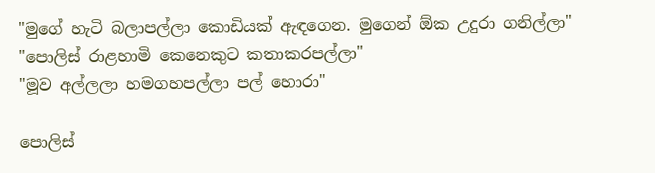"මුගේ හැටි බලාපල්ලා කොඩියක් ඇඳගෙන. මුගෙන් ඕක උදුරා ගනිල්ලා"
"පොලිස් රාළහාමි‍ කෙනෙකුට කතාකරපල්ලා"
"මූව අල්ලලා හමගහපල්ලා පල් හො‍රා"

පොලිස්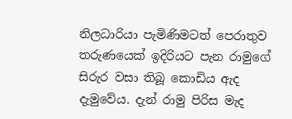නිලධාරියා පැමිණිමටත් පෙරාතුව තරුණයෙක් ඉදිරියට පැන රාමුගේ සිරුර වසා තිබූ කොඩිය ඇද දැමුවේය. දැන් රාමු පිරිස මැද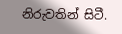නිරුවතින් සිටී.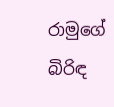රාමුගේ බිරිඳ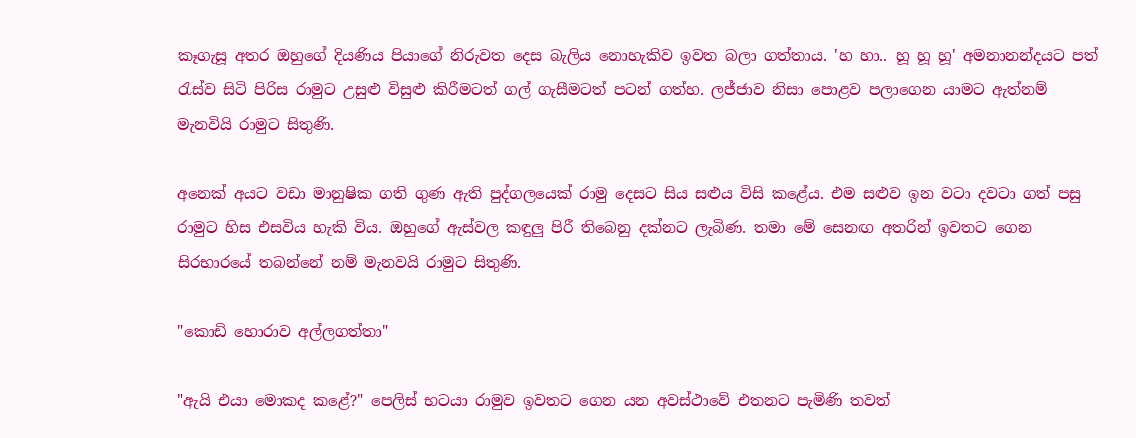කෑගැසූ අතර ඔහුගේ දියණිය පියාගේ නිරුවත දෙස බැලිය නොහැකිව ඉවත බලා ගත්තාය. 'හ හා.. හූ හූ හූ' අමනානන්දයට පත් රැස්ව සිටි පිරිස රාමුට උසුළු විසුළු කිරීමටත් ගල් ගැසීමටත් පටන් ගත්හ. ලජ්ජාව නිසා පොළව පලාගෙන යාමට ඇත්නම් මැනවියි රාමුට සිතුණි.

අනෙක් අයට වඩා මානුෂික ගති ගුණ ඇති පුද්ගලයෙක් රාමු දෙසට සිය සළුය විසි කළේය. එම සළුව ඉන වටා දවටා ගත් පසු රාමුට හිස එසවිය හැකි විය. ඔහුගේ ඇස්වල කඳුලු පිරී තිබෙනු දක්නට ලැබිණ. තමා මේ සෙනඟ අතරින් ඉවතට ගෙන සිරභාරයේ තබන්නේ නම් මැනවයි රාමුට සිතුණි.

"කොඩි හොරාව අල්ලගත්තා"

"ඇයි එයා මොකද කළේ?" පෙලිස් භටයා රාමුව ඉවතට ගෙන යන අවස්ථාවේ එතනට පැමිණි තවත්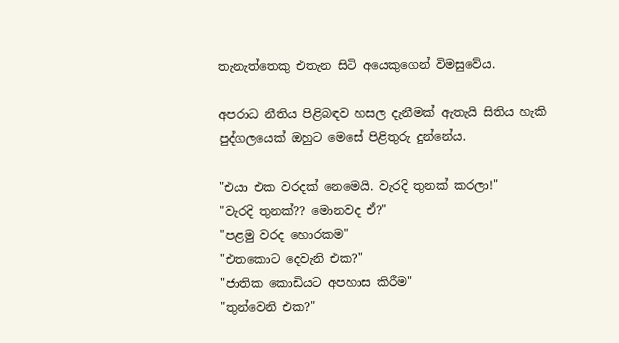තැනැත්තෙකු එතැන සිටි අයෙකුගෙන් විමසුවේය.

අපරාධ නීතිය පිළිබඳව හසල දැනීමක් ඇතැයි සිතිය හැකි පුද්ගලයෙක් ඔහුට මෙසේ පිළිතුරු දුන්නේය.

"එයා එක වරදක් නෙමෙයි. වැරදි තුනක් කරලා!"
"වැරදි තුනක්?? මොනවද ඒ?"
"පළමු වරද හොරකම"
"එතකොට දෙ‍වැනි එක?"
"ජාතික කොඩියට අපහාස කිරීම"
"තුන්වෙනි එක?"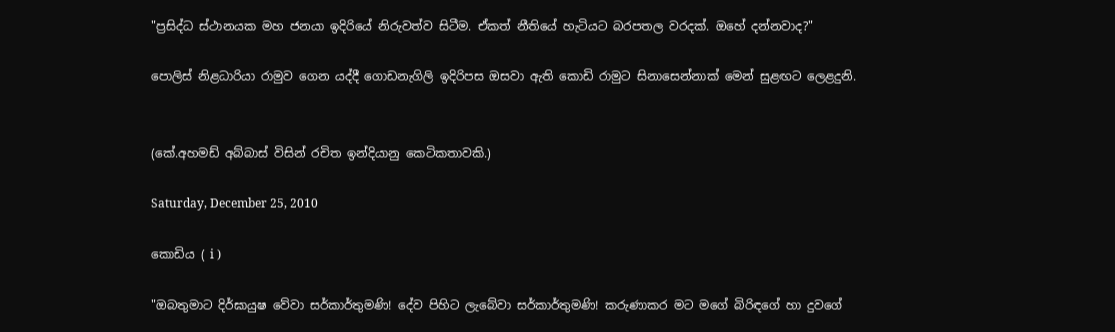"ප්‍රසිද්ධ ස්ථානයක මහ ජනයා ඉදිරියේ නිරුවත්ව සිටීම. ඒකත් නීතියේ හැටියට බරපතල වරදක්. ඔහේ දන්නවාද?"

පොලිස් නිළධාරියා රාමුව ගෙන යද්දී ගොඩනැගිලි ඉදිරිපස ඔසවා ඇති කොඩි රාමුට සිනාසෙන්නාක් මෙන් සුළඟට ලෙළදුනි.


(කේ.අහමඩ් අබ්බාස් විසින් රචිත ඉන්දියානු කෙටිකතාවකි.)

Saturday, December 25, 2010

කොඩිය ( i )

"ඔබතුමාට දිර්ඝායුෂ වේවා සර්කාර්තුමණි! දේව පිහිට ලැබේවා සර්කාර්තුමණි! කරුණාකර මට මගේ බිරිඳගේ හා දුවගේ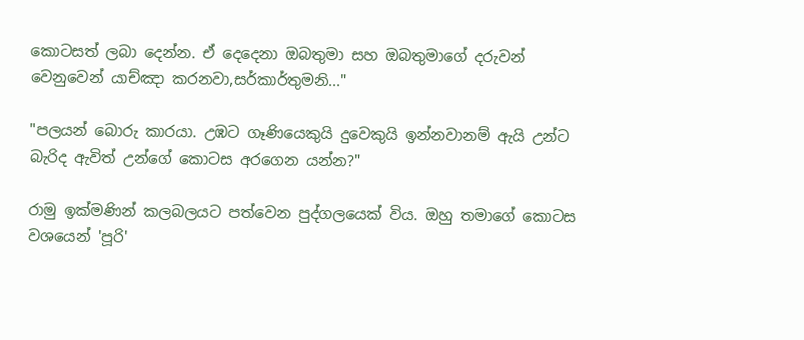කොටසත් ලබා දෙන්න. ඒ දෙදෙනා ඔබතුමා සහ ඔබතුමාගේ දරුවන් වෙනුවෙන් යාච්ඤා කරනවා,සර්කාර්තුමනි..."

"පලයන් බොරු කාරයා. උඹට ගෑණියෙකුයි දුවෙකුයි ඉන්නවානම් ඇයි උන්ට බැරිද ඇවිත් උන්ගේ කොටස අරගෙන යන්න?"

රාමු ඉක්මණින් කලබලයට පත්වෙන පුද්ගලයෙක් විය. ඔහු තමාගේ කොටස වශයෙන් 'පූරි'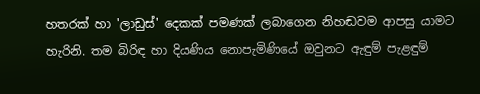හතරක් හා 'ලාඩුස්' දෙකක් පමණක් ලබාගෙන නිහඬවම ආපසු යාමට හැරිනි. තම බිරිඳ හා දියණිය නොපැමිණියේ ඔවුනට ඇඳුම් පැළඳුම්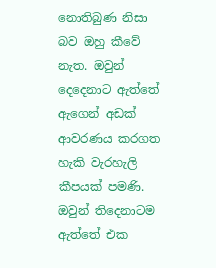නොතිබුණ නිසා බව ඔහු කීවේ නැත. ඔවුන් දෙදෙනාට ඇත්තේ ඇගෙන් අඩක් ආවරණය කරගත හැකි වැරහැලි කීපයක් පමණි. ඔවුන් තිදෙනාටම ඇත්තේ එක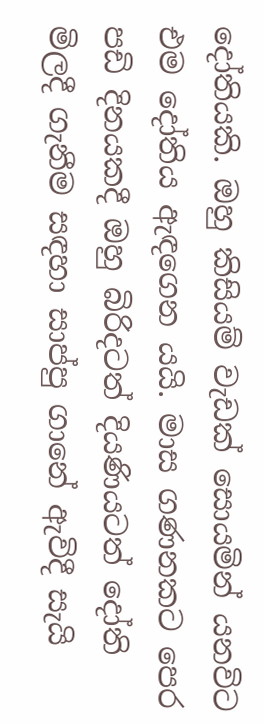දෝතියකි. ඔහු කිසියම් වැඩක් සොයමින් යනවිට එම දෝතිය ඇඳගෙන යයි. මාස ගණනකට පෙර පඩි දිනයකදී ඔහු බිරිදටත් දියණියටත් දෝති මිලදී ගැනීම සඳහා සාප්පු ‍ගානේ ඇවිදී සැයි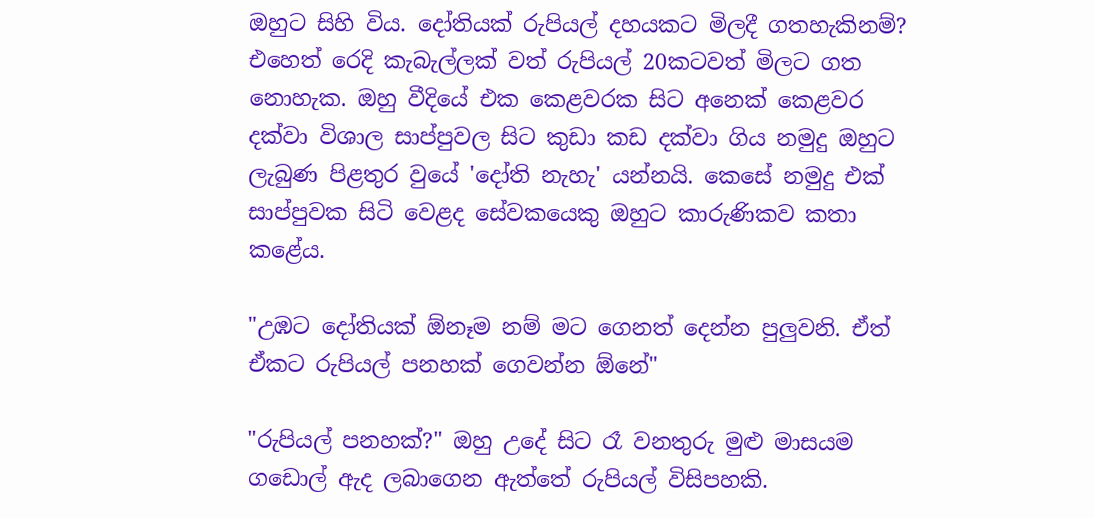ඔහුට සිහි විය. දෝතියක් රුපියල් දහයකට මිලදී ගතහැකිනම්? එහෙත් රෙදි කැබැල්ලක් වත් රුපියල් 20කටවත් මිලට ගත නොහැක. ඔහු වීදියේ එක කෙළවරක සිට අනෙක් කෙළවර දක්වා විශාල සාප්පුවල සිට කුඩා කඩ දක්වා ගිය නමුදු ඔහුට ලැබුණ පිළතුර වුයේ 'දෝති නැහැ' යන්නයි. කෙසේ නමුදු එක් සාප්පුවක සිටි වෙළද සේවකයෙකු ඔහුට කාරුණිකව කතා කළේය.

"උඹට දෝතියක් ඕනෑම නම් මට ගෙනත් දෙන්න පුලුවනි. ඒත් ඒකට රුපියල් පනහක් ගෙවන්න ඕනේ"

"රුපියල් පනහක්?" ඔහු උදේ සිට රෑ වනතුරු මුළු මාසයම ගඩොල් ඇද ලබාගෙන ඇත්තේ රුපියල් විසිපහකි.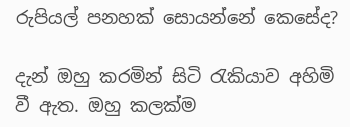රුපියල් පනහක් සොයන්නේ කෙසේද?

දැන් ඔහු කරමින් සිටි රැකියාව අහිමි වී ඇත. ඔහු කලක්ම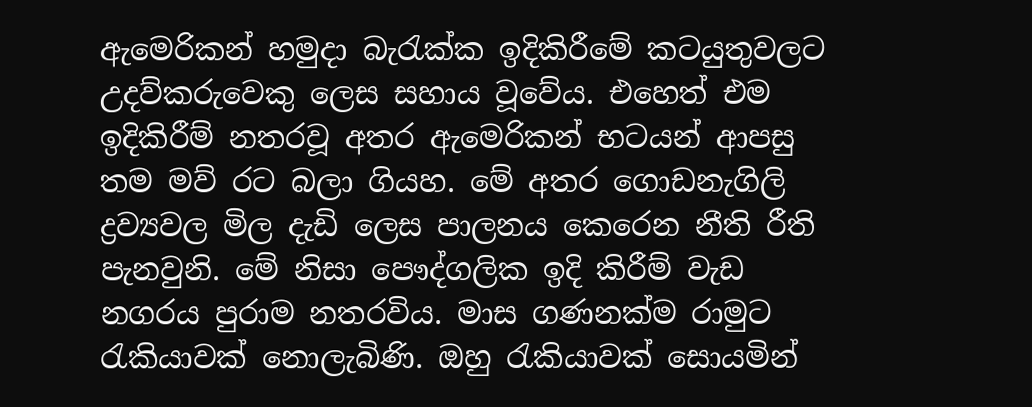ඇමෙරිකන් හමුදා බැරැක්ක ඉදිකිරීමේ කටයුතුවලට උදව්කරුවෙකු ලෙස සහාය වූවේය. එහෙත් එම ඉදිකිරීම් නතරවූ අතර ඇ‍මෙරිකන් භටයන් ආපසු තම මව් රට බලා ගියහ. මේ අතර ගොඩනැගිලි ද්‍රව්‍යවල මිල දැඩි ලෙස පාලනය කෙරෙන නීති රීති පැනවු‍නි. මේ නිසා පෞද්ගලික ඉදි කිරීම් වැඩ නගරය පුරාම නතරවිය. මාස ගණනක්ම රාමුට රැකියාවක් නොලැබිණි. ඔහු රැකියාවක් සොයමින්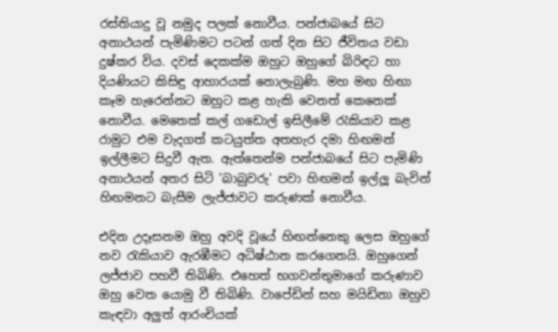රස්තියාදු වූ නමුද පලක් නොවීය. පන්ජාබයේ සිට අනාථයන් පැමිණිමට පටන් ගත් දින‍ සිට ජීවිතය වඩා දුෂ්කර විය. දවස් දෙකක්ම ඔහුට ඔහුගේ බිරිඳට හා දියණියට කිසිඳු ආහාරයක් නොලැබුණි. මහ මඟ හිඟා කෑම හැරෙන්නට ඔහුට කළ හැකි වෙනත් කෙනෙක් නොවීය. මෙතෙක් කල් ගඩොල් ඉසිලීමේ රැකියාව කළ රාමුට එම වැදගත් කටයුත්ත අතහැර දමා හිඟමන් ඉල්ලීමට සිදුවී ඇත. ඇත්තෙන්ම පන්ජාබයේ සිට පැමිණි අනාථයන් අතර සිටි 'බාබුවරු' පවා හිඟමන් ඉල්ලූ බැවින් හිඟමනට බැසීම ලැජ්ජාවට කරුණක් නොවීය.

එදින උදෑසනම ඔහු අවදි වූයේ හිඟන්නෙකු ලෙස ඔහුගේ නව රැකියාව ඇරඹීමට අධිෂ්ඨාන කරගෙනයි. ඔහුගෙන් ලජ්ජාව පහවී තිබිණි. එහෙත් භගවන්තුමාගේ කරුණාව ඔහු වෙත යොමු වී තිබිණි. වාපේඩින් සහ මයිඩිනා ඔහුව කැඳවා අලුත් ආරංචියක්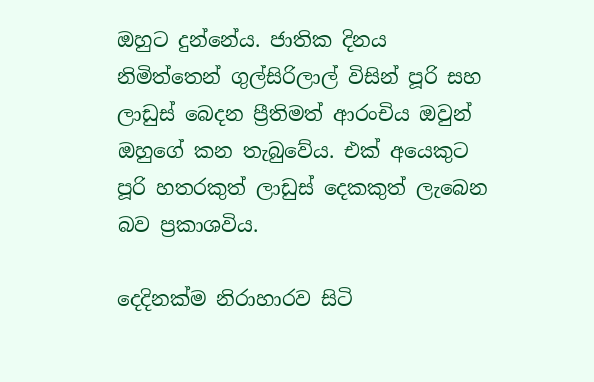ඔහුට දුන්නේය. ජාතික දින‍ය නිමිත්තෙන් ගුල්සිරිලාල් විසින් පූරි සහ ලාඩුස් බෙදන ප්‍රීතිමත් ආරංචිය ඔවුන් ඔ‍හුගේ කන තැබුවේය. එක් අයෙකුට පූරි හතරකුත් ලාඩුස් දෙකකුත් ලැබෙන බව ප්‍රකාශවිය.

දෙ‍දිනක්ම නිරාහාරව සිටි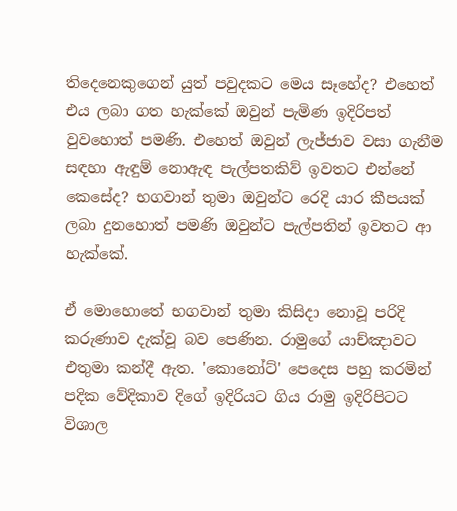තිදෙනෙකුගෙන් යුත් පවුදකට මෙය සෑහේද? එහෙත් එය ලබා ගත හැක්කේ ඔවුන් පැමිණ ඉදිරිපත් වුවහොත් පමණි. එහෙත් ඔවුන් ලැජ්ජාව වසා ගැනීම සඳහා ඇඳුම් නොඇඳ ‍පැල්පතකිව් ඉවතට එන්නේ කෙසේද? භගවාන් තුමා ඔවුන්ට රෙදි යාර කීපයක් ලබා දුනහොත් පමණි ඔවුන්ට පැල්පතින් ඉවතට ආ හැක්කේ.

ඒ මොහොතේ භගවාන් තුමා කිසිදා නොවූ පරිදි කරුණාව දැක්වූ බව පෙණින. රාමුගේ යාච්ඤාවට එතුමා කන්දී ඇත. 'කොනෝට්' පෙදෙස පහු කරමින් පදික වේදිකාව දිගේ ඉදිරියට ගිය රාමු ඉදිරිපිටට විශාල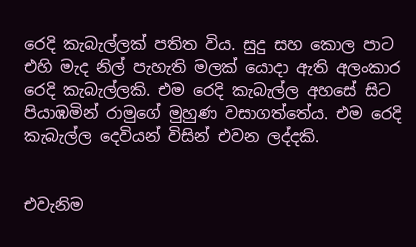රෙදි කැබැල්ලක් පතිත විය. සුදු සහ කොල පාට එහි මැද නිල් පැහැති මලක් යොදා ඇති අලංකාර රෙදි කැබැල්ලකි. එම රෙදි කැබැල්ල අහසේ සිට පියාඹමින් රාමුගේ මුහුණ වසාගත්තේය. එම රෙදි කැබැල්ල දෙවියන් විසින් එවන ලද්දකි.


එවැනිම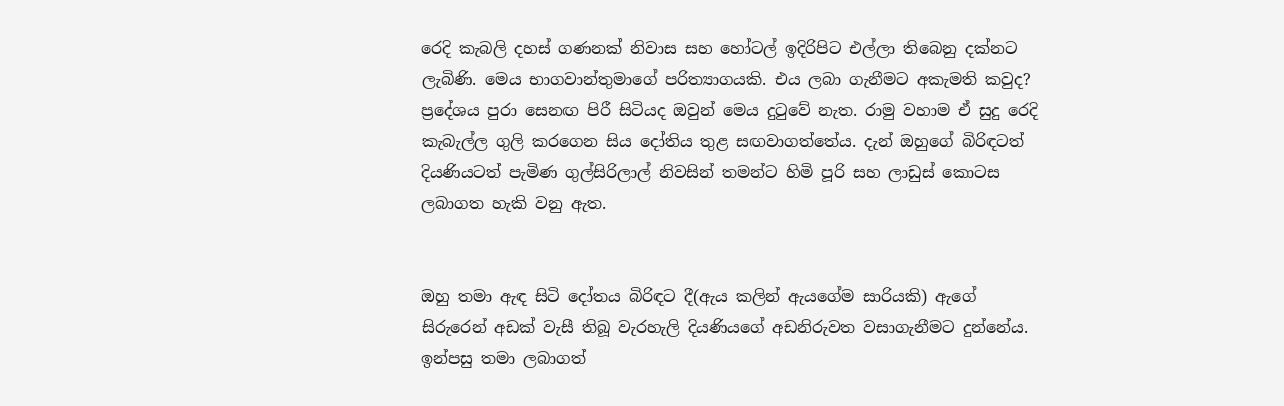රෙදි කැබලි දහස් ගණනක් නිවාස සහ හෝටල් ඉදිරිපිට එල්ලා තිබෙනු දක්නට ලැබිණි. මෙය භාගවාන්තුමාගේ පරිත්‍යාගයකි. එය ලබා ගැනීමට අකැමති කවුද? ප්‍රදේශය පුරා සෙනඟ පිරී සිටියද ඔවුන් මෙය දුටුවේ නැත. රාමු වහාම ඒ සුදු රෙදි කැබැල්ල ගුලි කරගෙන සිය දෝතිය තුළ සඟවාගත්තේය. දැන් ඔහුගේ බිරිඳටත් දියණියටත් පැමිණ ගුල්සිරිලාල් නිවසින් තමන්ට හිමි පූරි සහ ලාඩුස් කොටස ලබාගත හැකි වනු ඇත.


ඔහු තමා ඇඳ සිටි දෝතය බිරිඳට දී(ඇය කලින් ඇයගේම සාරියකි) ඇගේ සිරුරෙන් අඩක් වැසී තිබූ වැරහැලි දියණියගේ අඩනිරුවත වසාගැනීමට දුන්නේය. ඉන්පසු තමා ලබාගත්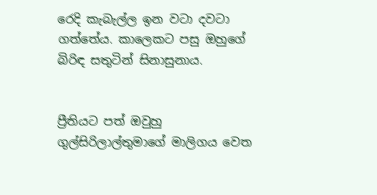රෙදි කැබැල්ල ඉන වටා දවටා ගත්තේය. කාලෙකට පසු ඔහුගේ බිරිඳ සතුටින් සිනාසුනාය.


ප්‍රීතියට පත් ඔවුහු ගුල්සිරිලාල්තුමාගේ මාලිගය වෙත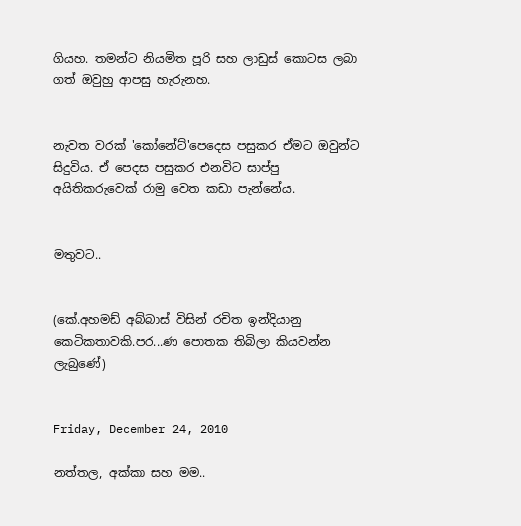ගියහ. තමන්ට නියමිත පූරි සහ ලාඩුස් කොටස ලබා ගත් ඔවුහු ආපසු හැරුනහ.


නැවත වරක් ‍'කෝනේට්'පෙදෙස පසුකර ඒමට ඔවුන්ට සිදුවිය. ඒ පෙදස පසුකර එනවිට සාප්පු අයිතිකරුවෙක් රාමු වෙත කඩා පැන්නේය.


මතුවට..


(කේ.අහමඩ් අබ්බාස් විසින් රචිත ඉන්දියානු කෙටිකතාවකි.පර...ණ පොතක තිබිලා කියවන්න ලැබුණේ)


Friday, December 24, 2010

නත්තල, අක්කා සහ මම..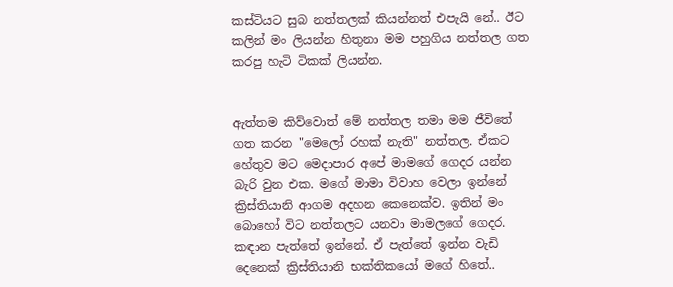කස්ටියට සුබ නත්තලක් කියන්නත් එපැයි නේ.. ඊට කලින් මං ලියන්න හිතුනා මම පහුගිය නත්තල ගත කරපු හැටි ටිකක් ලියන්න.


ඇත්තම කිව්වොත් මේ නත්තල තමා මම ජීවිතේ ගත කරන "මෙලෝ රහක් නැති" නත්තල. ඒකට හේතුව මට මෙදාපාර අපේ මාමගේ ගෙදර යන්න බැරි වුන එක. මගේ මාමා විවාහ වෙලා ඉන්නේ ක්‍රිස්තියානි ආගම අදහන කෙනෙක්ව. ඉතින් මං බො‍හෝ විට නත්තලට යනවා මාමලගේ ගෙදර. කඳාන පැත්තේ ඉන්නේ. ඒ පැත්තේ ඉන්න වැඩි දෙනෙක් ක්‍රිස්තියානි භක්තිකයෝ මගේ හිතේ..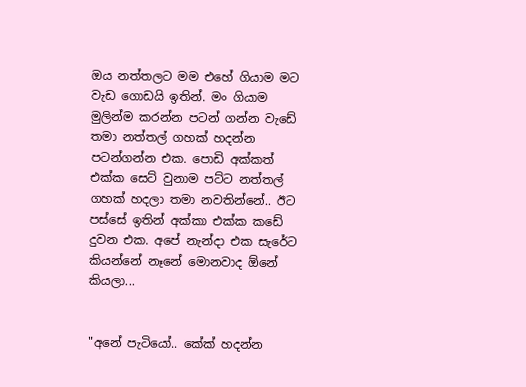ඔය නත්තලට මම එහේ ගියාම මට වැඩ ගොඩයි ඉතින්. මං ගියාම මුලින්ම කරන්න පටන් ගන්න වැඩේ තමා නත්තල් ගහක් හදන්න පටන්ගන්න එක. පොඩි අක්කත් එක්ක සෙට් වුනාම පට්ට නත්තල් ගහක් හදලා තමා නවතින්නේ.. ඊට පස්සේ ඉතින් අක්කා එක්ක කඩේ දුවන එක. අපේ නැන්දා එක සැරේට කියන්නේ නෑනේ මොනවාද ඕනේ කියලා...


"අනේ පැටියෝ.. කේක් හදන්න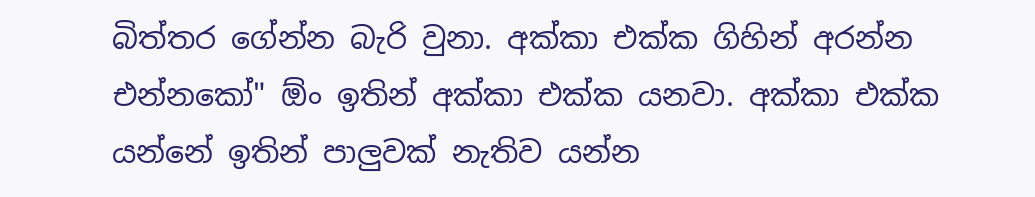බිත්තර ගේන්න බැරි වුනා. අක්කා එක්ක ගිහින් අරන්න එන්නකෝ" ඕං ඉතින් අක්කා එක්ක යනවා. අක්කා එක්ක යන්නේ ඉතින් පාලුවක් නැතිව යන්න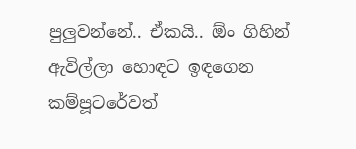පුලුවන්නේ.. ඒකයි.. ඕං ගිහින් ඇවිල්ලා හොඳට ඉඳගෙන කම්පූටරේවත්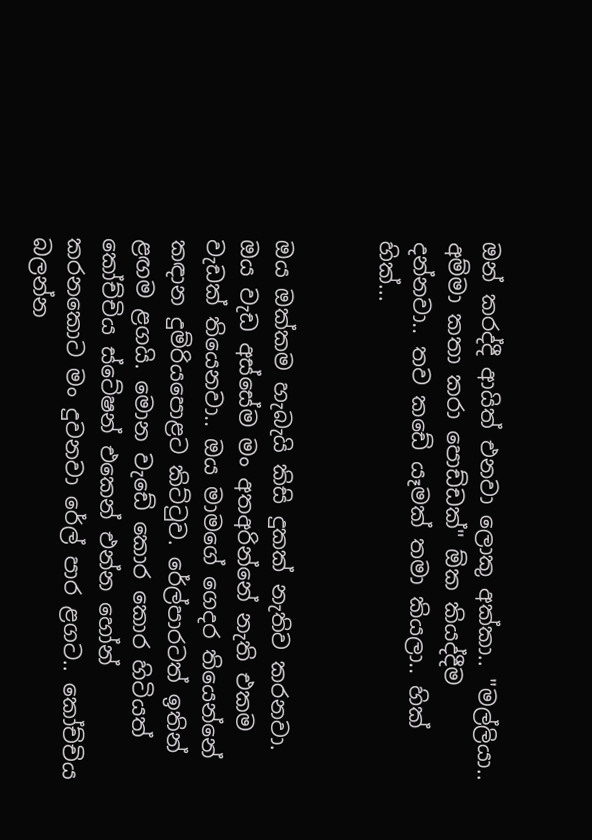ඔන් කරද්දී ආයිත් එනවා ලොකු අක්කා.. "මල්ලියා.. අම්මා කතා කරා පොඩ්ඩක්" ඕක කියද්දීම දන්නවා.. තව කඩේ යෑමක් තමා කියලා.. හික් හික්...


ඔය ඔක්කම හැබැයි කිසි දුකක් නැතිව කරනවා. ඔය වැඩ අස්සේම මං අතඅරින්නේ නැති එකම වැඩක් තියෙනවා.. ඔය මාමගේ ගෙදර තියෙන්නේ කඳාන දුම්රියපොළට කිට්ටුව. රේල්පාරටත් ඉතින් ළඟම ළගයි. මොන වැඩේ කොර කොර හිටියත් කෝච්චිය ස්ටේෂන් එකෙන් එන්න හෝන් කරනකොට මං දුවනවා රේල් පාර ළගට.. කෝච්චිය බලන්න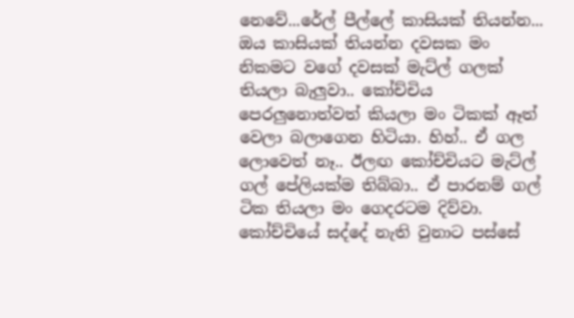නෙවේ...රේල් පීල්ලේ කාසියක් තියන්න... ඔය කාසියක් තියන්න දවසක මං නිකමට වගේ දවසක් මැට්ල් ගලක් තියලා බැලුවා.. කෝච්චිය පෙරලුනොත්වත් කියලා මං ටිකක් ඈත් වෙලා බලාගෙන හිටියා. හිහ්.. ඒ ගල ලොවෙත් නෑ.. ඊලඟ කෝච්චියට මැට්ල් ගල් පේලියක්ම තිබ්බා.. ඒ පාරනම් ගල් ටික තියලා මං ගෙදරටම දිව්වා. කෝච්චියේ සද්දේ නැති වුනාට පස්සේ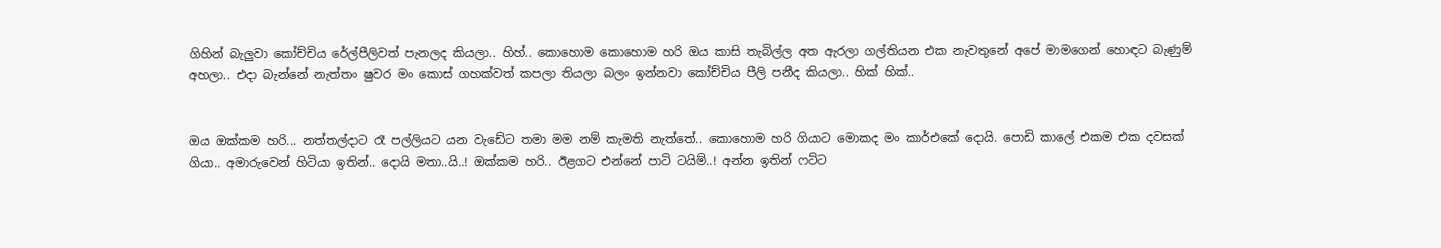ගිහින් බැලුවා කෝච්චිය රේල්පීලිවත් පැනලද කියලා.. හිහ්.. කොහොම කොහොම හරි ඔය කාසි තැබිල්ල අත ඇරලා ගල්තියන එක නැවතුනේ අපේ මාමගෙන් හොඳට බැණුම් අහලා.. එදා බැන්නේ නැත්තං ෂුවර මං කොස් ගහක්වත් කපලා තියලා බලං ඉන්නවා කෝච්චිය පීලි පනීද කියලා.. හික් හික්..


ඔය ඔක්කම හරි... නත්තල්දාට රෑ පල්ලියට යන වැඩේට තමා මම නම් කැමති නැත්තේ.. කොහොම හරි ගියාට මොකද මං කා‍ර්එකේ දොයි. පොඩි කාලේ එකම එක දවසක් ගියා.. අමාරුවෙන් හිටියා ඉතින්.. දොයි මතා..යි..! ඔක්කම හරි.. ඊළගට එන්නේ පාටි ටයිම්..! අන්න ඉතින් ෆට්ට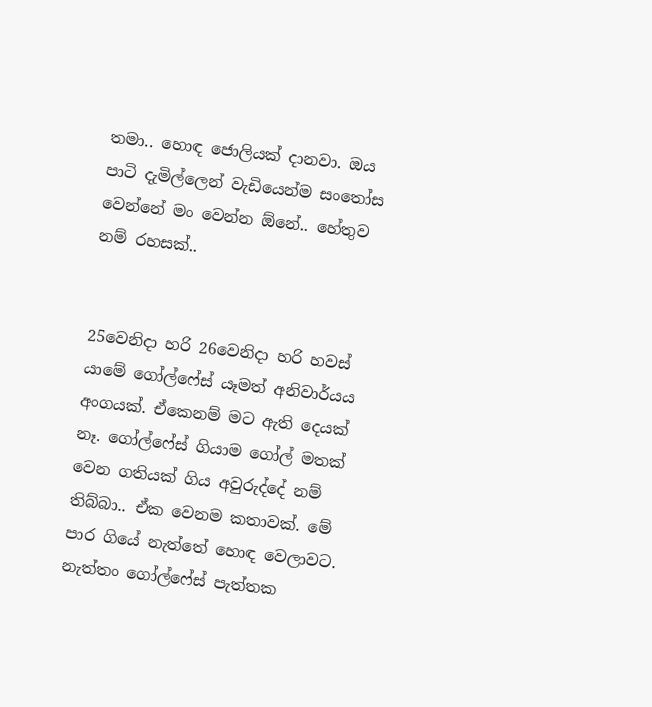තමා.. හොඳ ජොලියක් දානවා. ඔය පාටි දැමිල්ලෙන් වැඩියෙන්ම සංතෝස වෙන්නේ මං වෙන්න ඕනේ.. හේතුව නම් රහසක්..


25වෙනිදා හරි 26වෙනිදා හරි හවස් යාමේ ගෝල්ෆේස් යෑමත් අනිවාර්යය අංගයක්. ඒකෙනම් මට ඇති දෙයක් නෑ. ගෝල්ෆේස් ගියාම ගෝල් මතක් වෙන ගතියක් ගිය අවුරුද්දේ නම් තිබ්බා.. ඒක වෙනම කතාවක්. මේ පාර ගියේ නැත්තේ හොඳ වෙලාවට. නැත්තං ගෝල්ෆේස් පැත්තක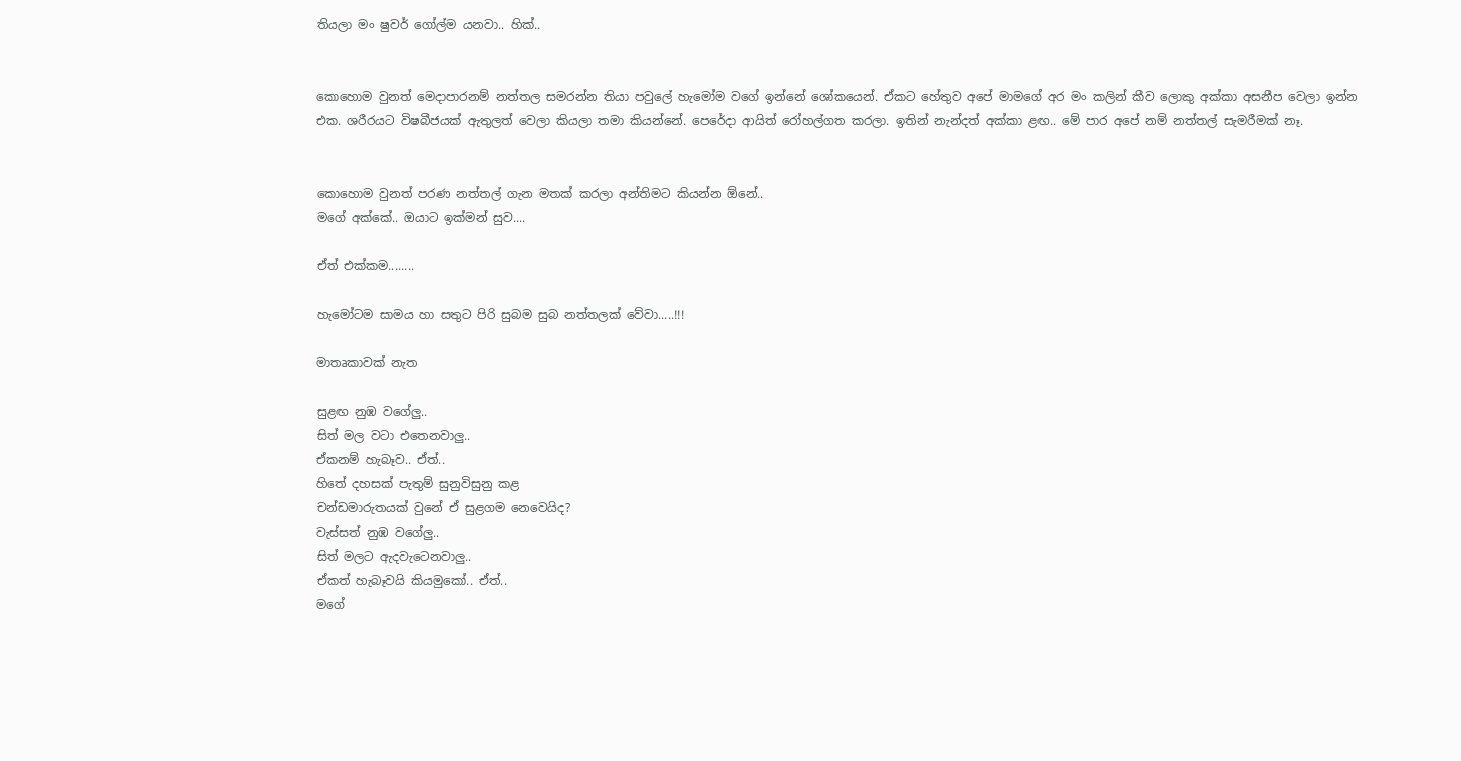තියලා මං ෂුවර් ගෝල්ම යනවා.. හික්..


කොහොම වුනත් මෙදාපාරනම් නත්තල සමරන්න තියා පවුලේ හැමෝම වගේ ඉන්නේ ශෝකයෙන්. ඒකට හේතුව අපේ මාමගේ අර මං කලින් කීව ලොකු අක්කා අසනීප වෙලා ඉන්න එක. ශරීරයට විෂබීජයක් ඇතුලත් වෙලා කියලා තමා කියන්නේ. පෙරේදා ආයිත් රෝහල්ගත කරලා. ඉතින් නැන්දත් අක්කා ළඟ.. මේ පාර අපේ නම් නත්තල් සැමරීමක් නෑ.


කොහොම වුනත් පරණ නත්තල් ගැන මතක් කරලා අන්තිමට කියන්න ඕනේ..
මගේ අක්කේ.. ඔයාට ඉක්මන් සුව....

ඒත් එක්කම........

හැමෝටම සාමය හා සතුට පිරි සුබම සුබ නත්තලක් වේවා.....!!!

මාතෘකාවක් නැත

සුළඟ නුඹ වගේලු..
සිත් මල වටා එතෙනවාලු..
ඒකනම් හැබෑව.. ඒත්..
හිතේ දහසක් පැතුම් සුනුවිසුනු කළ
චන්ඩමාරුතයක් වුනේ ඒ සුළගම නෙවෙයිද?
වැස්සත් නුඹ වගේලු..
සිත් මලට ඇදවැටෙනවාලු..
ඒකත් හැබෑවයි කියමුකෝ.. ඒත්..
මගේ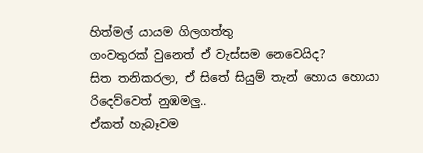හිත්මල් යායම ගිලගත්තු
ගංවතුරක් වුනෙත් ඒ වැස්සම නෙවෙයිද?
සිත තනිකරලා, ඒ සිතේ සියුම් තැන් හොය හොයා
රිදෙව්වෙත් නුඹමලු..
ඒකත් හැබෑවම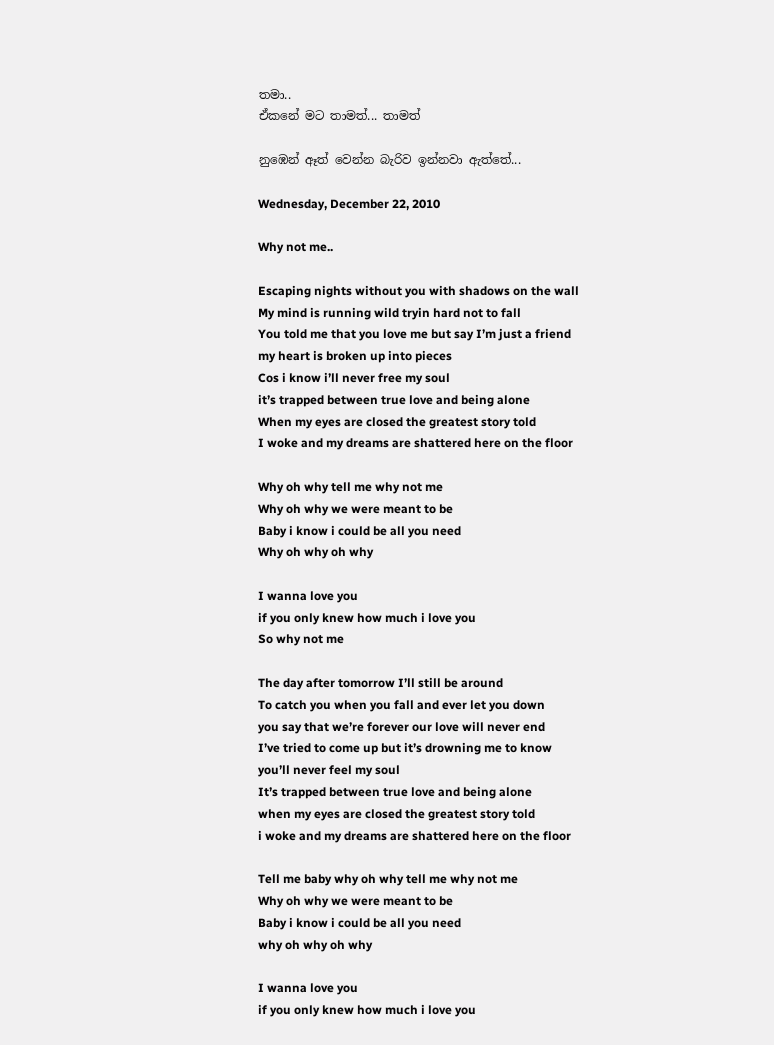තමා..
ඒකනේ මට තාමත්... තාමත්

නු‍ඹෙන් ඈත් වෙන්න බැරිව ඉන්නවා ඇත්තේ...

Wednesday, December 22, 2010

Why not me..

Escaping nights without you with shadows on the wall
My mind is running wild tryin hard not to fall
You told me that you love me but say I’m just a friend
my heart is broken up into pieces
Cos i know i’ll never free my soul
it’s trapped between true love and being alone
When my eyes are closed the greatest story told
I woke and my dreams are shattered here on the floor

Why oh why tell me why not me
Why oh why we were meant to be
Baby i know i could be all you need
Why oh why oh why

I wanna love you
if you only knew how much i love you
So why not me

The day after tomorrow I’ll still be around
To catch you when you fall and ever let you down
you say that we’re forever our love will never end
I’ve tried to come up but it’s drowning me to know
you’ll never feel my soul
It’s trapped between true love and being alone
when my eyes are closed the greatest story told
i woke and my dreams are shattered here on the floor

Tell me baby why oh why tell me why not me
Why oh why we were meant to be
Baby i know i could be all you need
why oh why oh why

I wanna love you
if you only knew how much i love you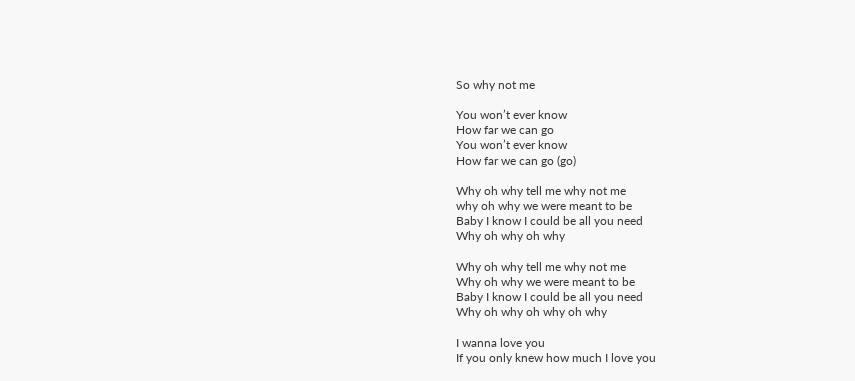So why not me

You won’t ever know
How far we can go
You won’t ever know
How far we can go (go)

Why oh why tell me why not me
why oh why we were meant to be
Baby I know I could be all you need
Why oh why oh why

Why oh why tell me why not me
Why oh why we were meant to be
Baby I know I could be all you need
Why oh why oh why oh why

I wanna love you
If you only knew how much I love you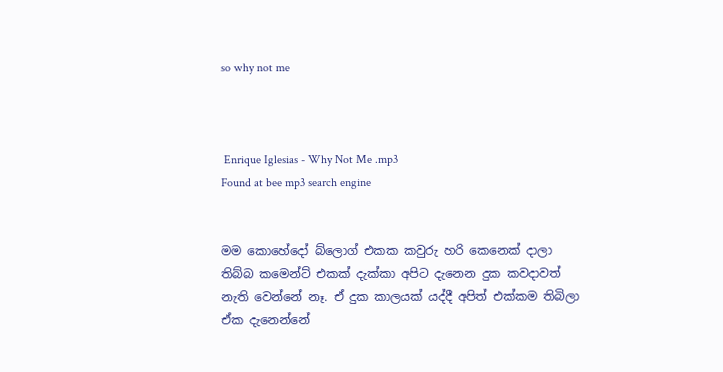so why not me



 Enrique Iglesias - Why Not Me .mp3
Found at bee mp3 search engine


මම කොහේදෝ බ්ලොග් එකක කවුරු හරි කෙනෙක් දාලා තිබ්බ කමෙන්ට් එකක් දැක්කා අපිට දැනෙන දුක කවදාවත් නැති වෙන්නේ නෑ. ඒ දුක කාලයක් යද්දී අපිත් එක්කම තිබිලා ඒක දැනෙන්නේ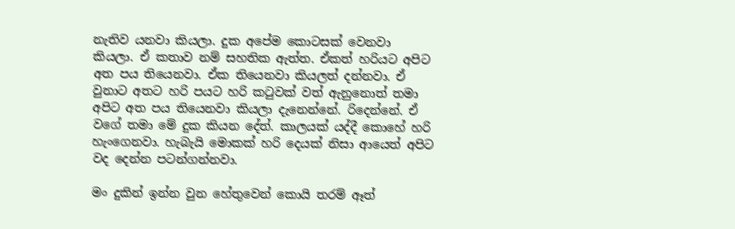නැතිව යනවා කියලා. දුක අපේම කොටසක් වෙනවා කියලා. ඒ කතාව නම් සහතික ඇත්ත. ඒකත් හරියට අපිට අත පය තියෙනවා. ඒක තියෙනවා කියලත් දන්නවා. ඒ වුනාට අතට හරි පයට හරි කටුවක් වත් ඇනුනොත් තමා අපිට අත පය තියෙනවා කියලා දැනෙන්නේ. රිදෙන්නේ. ඒ වගේ තමා මේ දුක කියන දේත්. කාලයක් යද්දී කොහේ හරි හැංගෙනවා. හැබැයි මොකක් හරි දෙයක් නිසා ආයෙත් අපිට වද දෙන්න පටන්ගන්නවා.

මං දුකින් ඉන්න වුන හේතුවෙන් කොයි තරම් ඈත්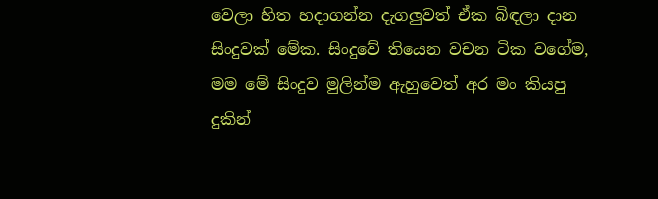වෙලා හිත හදාගන්න දැගලුවත් ඒක බිඳලා දාන සිංදුවක් මේක. සිංදුවේ තියෙන වචන ටික වගේම, මම මේ සිංදුව මුලින්ම ඇහුවෙත් අර මං කියපු දුකින්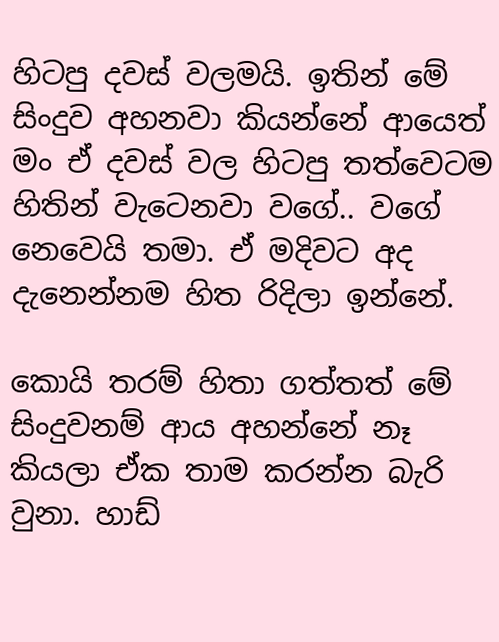හිටපු දවස් වලමයි. ඉතින් මේ සිංදුව අහනවා කියන්නේ ආයෙත් මං ඒ දවස් වල හිටපු තත්වෙටම හිතින් වැටෙනවා වගේ.. වගේ නෙවෙයි තමා. ඒ මදිවට අද දැනෙන්නම හිත රිදිලා ඉන්නේ.

කොයි තරම් හිතා ගත්තත් මේ සිංදුවනම් ආය අහන්නේ නෑ කියලා ඒක තාම කරන්න බැරි වුනා. හාඩ්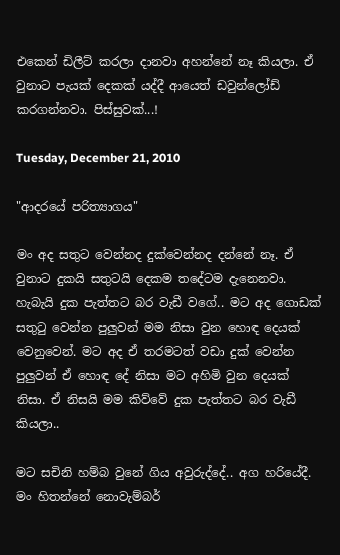එකෙන් ඩිලීට් කරලා දානවා අහන්නේ නෑ කියලා. ඒ වුනාට පැයක් දෙකක් යද්දී ආයෙත් ඩවුන්ලෝඩ් කරගන්නවා. පිස්සුවක්...!

Tuesday, December 21, 2010

"ආදරයේ පරිත්‍යාගය"

මං අද සතුට වෙන්නද දුක්වෙන්නද දන්නේ නෑ. ඒ වුනාට දුකයි සතුටයි දෙකම තදේටම දැනෙනවා. හැබැයි දුක පැත්තට බර වැඩී වගේ.. මට අද ගොඩක් සතුටු වෙන්න පුලුවන් මම නිසා වුන හොඳ දෙයක් වෙනුවෙන්. මට අද ඒ තරමටත් වඩා දුක් වෙන්න පුලුවන් ඒ හොඳ දේ නිසා මට අහිමි වුන දෙයක් නිසා. ඒ නිසයි මම කිව්වේ දුක පැත්තට බර වැඩී කියලා..

මට සචිනි හම්බ වුනේ ගිය අවුරුද්දේ.. අග හරියේදී. මං හිතන්නේ නොවැම්බර්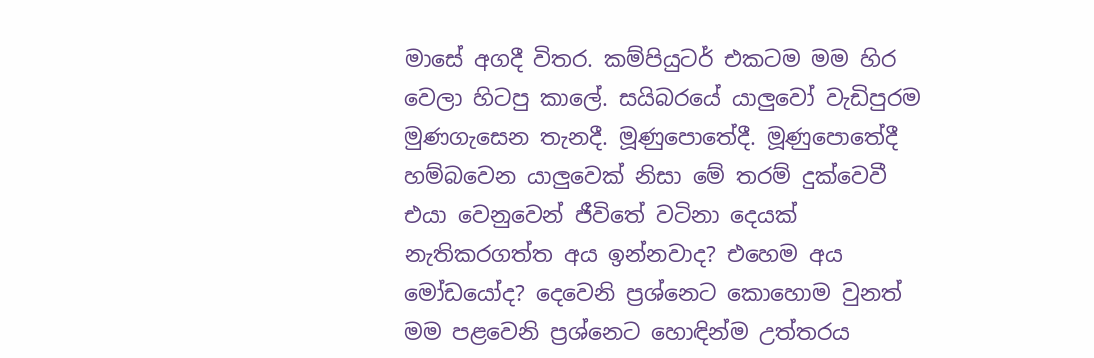මාසේ අගදී විතර. කම්පියුටර් එකටම මම හිර වෙලා හිටපු කාලේ. සයිබ‍රයේ යාලුවෝ වැඩිපුරම මුණගැසෙන තැනදී. මූණුපොතේදී. මූණුපොතේදී හම්බවෙන යාලුවෙක් නිසා මේ තරම් දුක්වෙවී එයා වෙනුවෙන් ජීවිතේ වටිනා දෙයක් නැතිකරගත්ත අය ඉන්නවාද? එහෙම අය මෝඩයෝද? දෙවෙනි ප්‍රශ්නෙට කොහොම වුනත් මම පළවෙනි ප්‍රශ්නෙට හොඳින්ම උත්තරය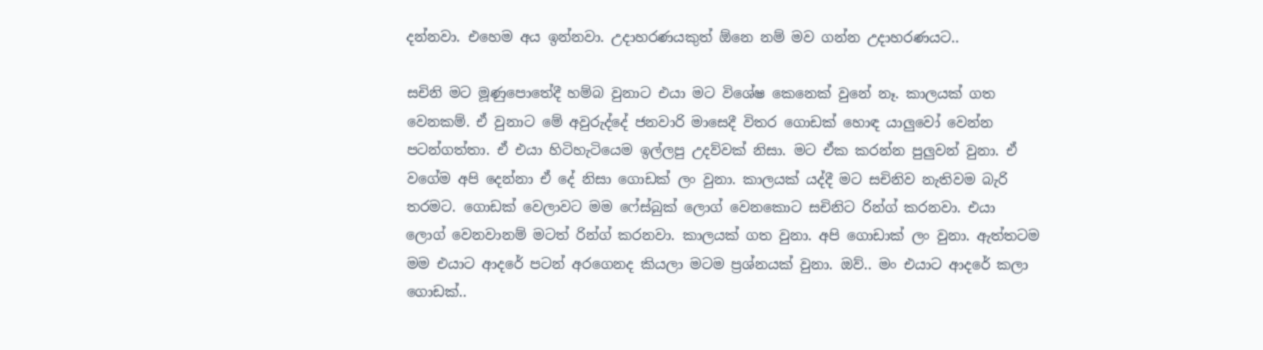දන්නවා. එහෙම අය ඉන්නවා. උදාහර‍ණයකුත් ඕනෙ නම් මව ගන්න උදාහරණයට..

සචිනි මට මූණුපොතේදී හම්බ වුනාට එයා මට විශේෂ කෙනෙක් වුනේ නෑ. කාලයක් ගත වෙනකම්. ඒ වුනාට මේ අවුරුද්දේ ජනවාරි මාසෙදී විතර ගොඩක් හොඳ යාලුවෝ වෙන්න පටන්ගත්තා. ඒ එයා හිටිහැටියෙම ඉල්ලපු උදව්වක් නිසා. මට ඒක කරන්න පුලුවන් වුනා. ඒ වගේම අපි දෙන්නා ඒ දේ නිසා ගොඩක් ලං වුනා. කාලයක් යද්දී මට සචිනිව නැතිවම බැරි තරමට. ගොඩක් වෙලාවට මම ෆේස්බුක් ලොග් වෙනකොට සචිනිට රින්ග් කරනවා. එයා ලොග් වෙනවානම් මටත් රින්ග් කරනවා. කාලයක් ගත වුනා. අපි ගොඩාක් ලං වුනා. ඇත්තටම මම එයාට ආදරේ පටන් අරගෙනද කියලා මටම ප්‍රශ්නයක් වුනා. ඔව්.. මං එයාට ආදරේ කලා ගොඩක්..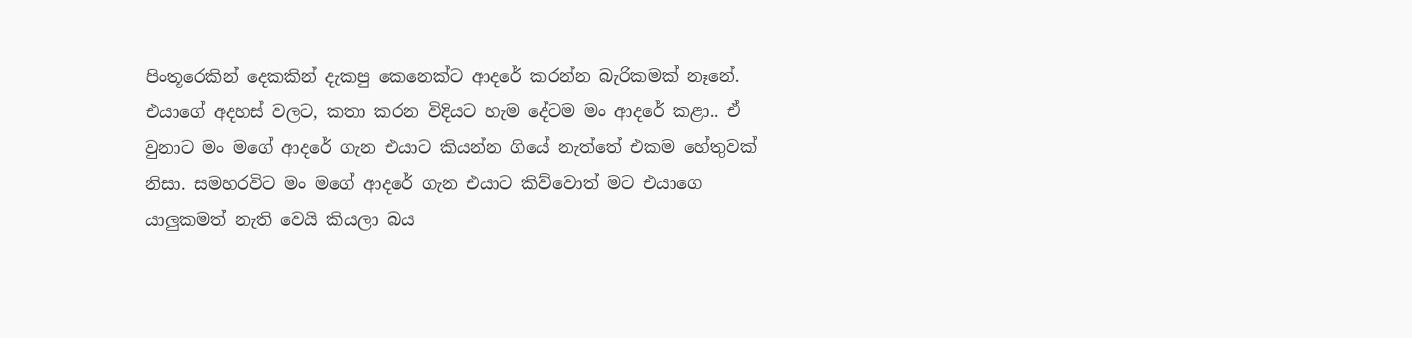පිංතූරෙකින් දෙකකින් දැකපු කෙනෙක්ට ආදරේ කරන්න බැරිකමක් නෑනේ. එයාගේ අදහස් වලට, කතා කරන විදියට හැම දේටම මං ආදරේ කළා.. ඒ වුනාට මං මගේ ආදරේ ගැන එයාට කියන්න ගියේ නැත්තේ එකම හේතුවක් නිසා. සමහරවිට මං මගේ ආදරේ ගැන එයාට කිව්වොත් මට එයාගෙ යාලුකමත් නැති වෙයි කියලා බය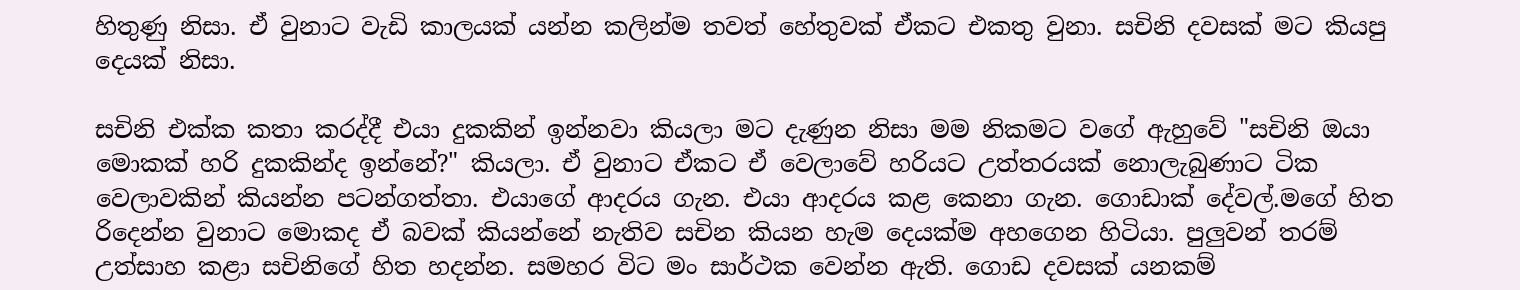හිතුණු නිසා. ඒ වුනාට වැඩි කාලයක් යන්න කලින්ම තවත් හේතුවක් ඒකට එකතු වුනා. සචිනි දවසක් මට කියපු දෙයක් නිසා.

සචිනි එක්ක කතා කරද්දී එයා දුකකින් ඉන්නවා කියලා මට දැණුන නිසා මම නිකමට වගේ ඇහුවේ "සචිනි ඔයා මොකක් හරි දුකකින්ද ඉන්නේ?" කියලා. ඒ වුනාට ඒකට ඒ වෙලාවේ හරියට උත්තරයක් නොලැබුණාට ටික වෙලාවකින් කියන්න පටන්ගත්තා. එයාගේ ආදරය ගැන. එයා ආදරය කළ කෙනා ගැන. ගොඩාක් දේවල්.ම‍ගේ හිත රිදෙන්න වුනාට මොකද ඒ බවක් කියන්නේ නැතිව සචින කියන හැම දෙයක්ම අහගෙන හිටියා. පුලුවන් තරම් උත්සාහ කළා සචිනිගේ හිත හදන්න. සමහර විට මං සාර්ථක වෙන්න ඇති. ගොඩ දවසක් යනකම්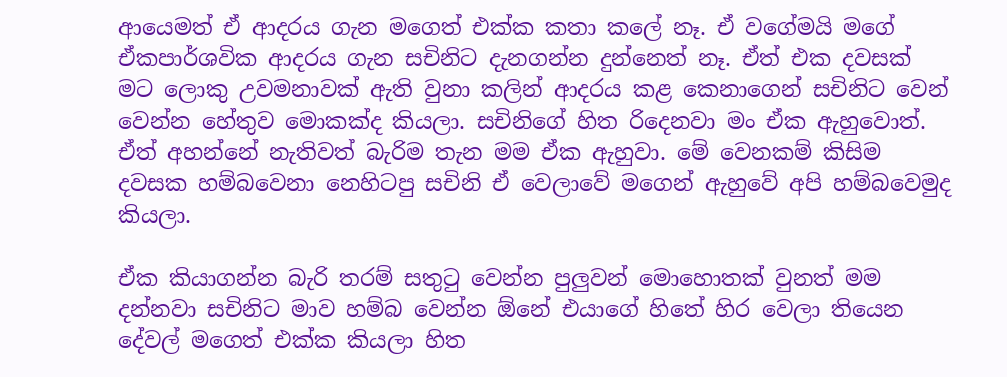ආයෙමත් ඒ ආදරය ගැන මගෙත් එක්ක කතා කලේ නෑ. ඒ වගේමයි මගේ ඒකපාර්ශවික ආදරය ගැන සචිනිට දැනගන්න දුන්නෙත් නෑ. ඒත් එක දවසක් මට ලොකු උවමනාවක් ඇති වුනා කලින් ආදරය කළ කෙනාගෙන් සචිනිට වෙන් වෙන්න හේතුව මොකක්ද කියලා. සචිනිගේ හිත රිදෙනවා මං ඒක ඇ‍හුවොත්. ඒත් අහන්නේ නැතිවත් බැරිම තැන මම ඒක ඇහුවා. මේ වෙනකම් කිසිම දවසක හම්බවෙනා නෙහිටපු සචිනි ඒ වෙලාවේ මගෙන් ඇහුවේ අපි හම්බවෙමුද කියලා.

ඒක කියාගන්න බැරි තරම් සතුටු වෙන්න පුලුවන් මොහොතක් වුනත් මම දන්නවා සචිනිට මාව හම්බ වෙන්න ඕනේ එයාගේ හිතේ හිර වෙලා තියෙන දේවල් මගෙත් එක්ක කියලා හිත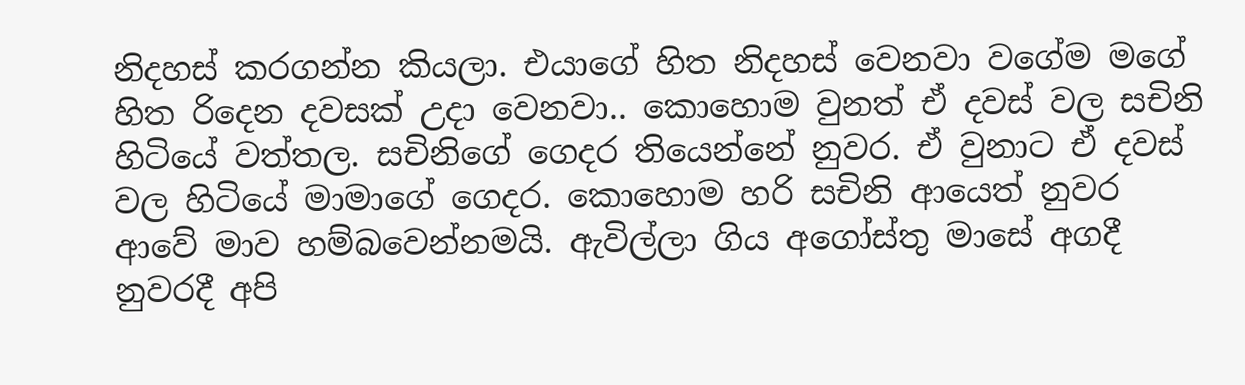නිදහස් කරගන්න කියලා. එයාගේ හිත නිදහස් වෙනවා වගේම මගේ හිත රිදෙන දවසක් උදා වෙනවා.. කොහොම වුනත් ඒ දවස් වල සචිනි හිටියේ වත්තල. සචිනිගේ ගෙදර තියෙන්නේ නුවර. ඒ වුනාට ඒ දවස් වල හිටියේ මාමාගේ ගෙදර. කොහොම හරි සචිනි ආයෙත් නුවර ආවේ මාව හම්බවෙන්නමයි. ඇවිල්ලා ගිය අගෝස්තු මාසේ අගදී නුවරදී අපි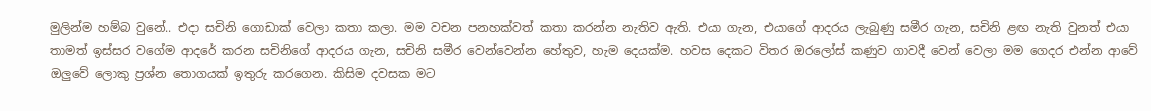මුලින්ම හම්බ වුනේ.. එදා සචිනි ගොඩාක් වෙලා කතා කලා. මම වචන පනහක්වත් කතා කරන්න නැතිව ඇති. එයා ගැන, එයාගේ ආදරය ලැබු‍ණු සමීර ගැන, සචිනි ළඟ නැති වුනත් එයා තාමත් ඉස්සර වගේම ආදරේ කරන සචිනිගේ ආදරය ගැන, සචිනි සමීර වෙන්වෙන්න හේතුව, හැම දෙයක්ම. හවස දෙකට විතර ඔරලෝස් කණුව ගාවදී වෙන් වෙලා මම ගෙදර එන්න ආවේ ඔ‍ලුවේ ලොකු ප්‍රශ්න තොගයක් ඉතුරු කරගෙන. කිසිම දවසක මට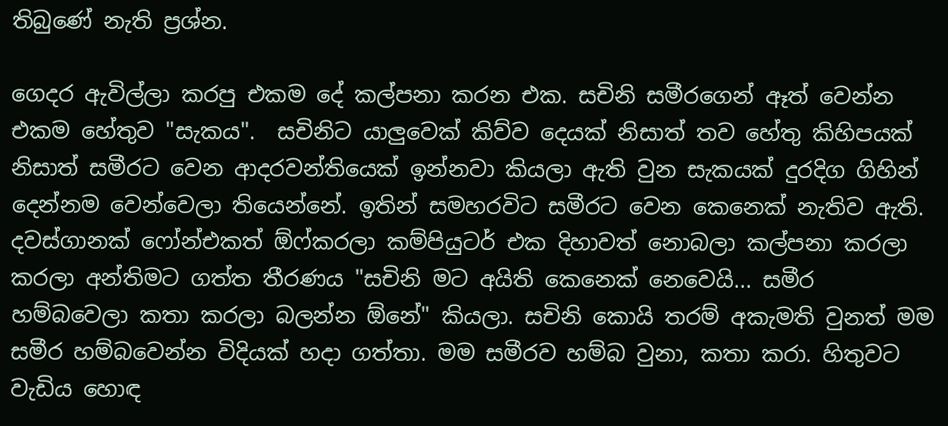තිබුණේ නැති ප්‍රශ්න.

ගෙදර ඇවිල්ලා කරපු එකම දේ කල්පනා කරන එක. සචිනි සමීරගෙන් ඈත් වෙන්න එකම හේතුව "සැකය".  සචිනිට යාලුවෙක් කිව්ව දෙයක් නිසාත් තව හේතු කිහිපයක් නිසාත් සමීරට වෙන ආදරවන්තියෙක් ඉන්නවා කියලා ඇති වුන සැකයක් දුරදිග ගිහින් දෙන්නම වෙන්වෙලා තියෙන්නේ. ඉතින් සමහරවිට සමීරට වෙන කෙනෙක් නැතිව ඇති. දවස්ගානක් ෆෝන්එකත් ඕෆ්කරලා කම්පියුටර් එක දිහාවත් නොබලා කල්පනා කරලා කරලා අන්තිමට ගත්ත තීරණය "සචිනි මට අයිති කෙනෙක් නෙවෙයි... සමීර හම්බවෙලා කතා කරලා බලන්න ඕනේ" කියලා. සචිනි කොයි තරම් අකැමති වුනත් මම සමීර හම්බවෙන්න විදියක් හදා ගත්තා. මම සමීරව හම්බ වුනා, කතා කරා. හිතුවට වැඩිය හොඳ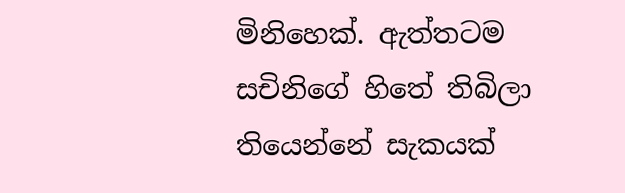මිනිහෙක්. ඇත්තටම සචිනිගේ ‍හිතේ තිබිලා තියෙන්නේ සැකයක්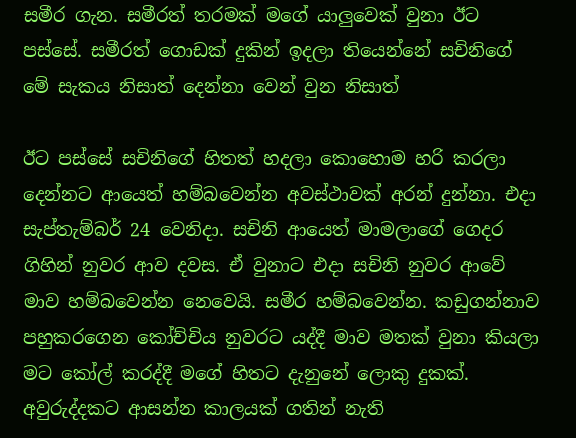සමීර ගැන. සමීරත් තරමක් මගේ යාලුවෙක් වුනා ඊට පස්සේ. සමීරත් ගොඩක් දුකින් ඉදලා තියෙන්නේ සචිනිගේ මේ සැකය නිසාත් දෙන්නා වෙන් වුන නිසාත්

ඊට පස්සේ සචිනිගේ හිතත් හදලා කොහොම හරි කරලා දෙන්නට ආයෙත් හම්බවෙන්න අවස්ථාවක් අරන් දුන්නා. එදා සැප්තැම්බර් 24 වෙනිදා. සචිනි ආයෙත් මාමලාගේ ගෙදර ගිහින් නුවර ආව දවස. ඒ වුනාට එදා සචිනි නුවර ආවේ මාව හම්බවෙන්න නෙවෙයි. සමීර හම්බවෙන්න. කඩුගන්නාව පහුකරගෙන කෝච්චිය නුවරට යද්දී මාව මතක් වුනා කියලා මට කෝල් කරද්දී මගේ හිතට දැනුනේ ලොකු දුකක්. අවුරුද්දකට ආසන්න කාලයක් ගතින් නැති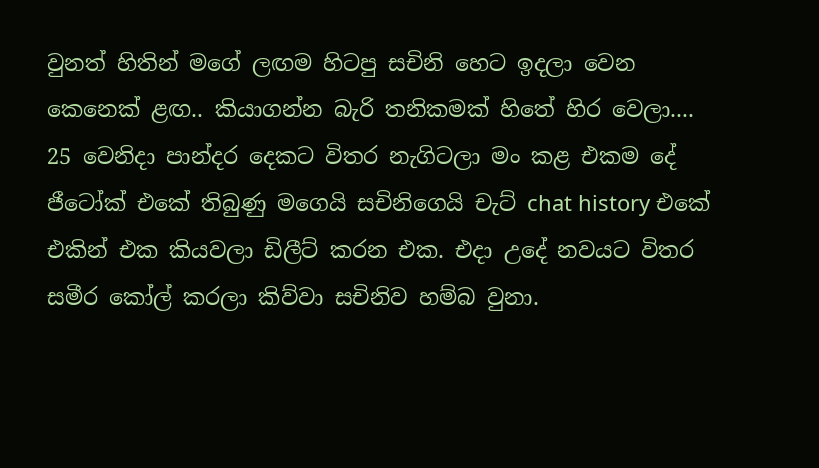වුනත් හිතින් මගේ ලඟම හිටපු සචිනි හෙට ඉදලා වෙන කෙනෙක් ළඟ.. කියාගන්න බැරි තනිකමක් හිතේ හිර වෙලා.... 25 වෙනිදා පාන්දර දෙකට විතර නැගිටලා මං කළ එකම දේ ජීටෝක් එකේ තිබුණු මගෙයි සචිනිගෙයි චැට් chat history එකේ එකින් එක කියවලා ඩිලීට් කරන එක. එදා උදේ නවයට විතර සමීර කෝල් කරලා කිව්වා සචිනිව හම්බ වුනා.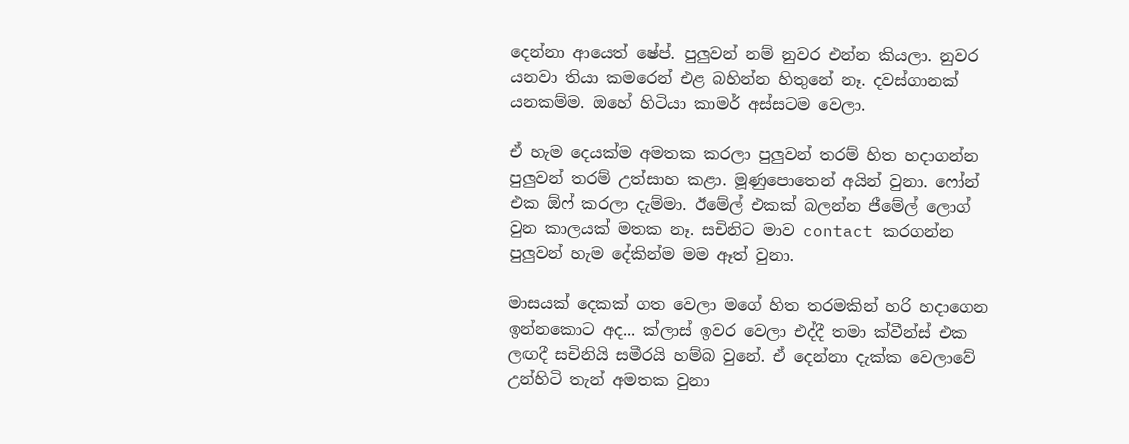දෙන්නා ආයෙත් ෂේප්. පුලුවන් නම් නුවර එන්න කියලා. නුවර යනවා තියා කමරෙන් එළ බහින්න හිතුනේ නෑ. දවස්ගානක් යනකම්ම. ඔහේ හිටියා කාමර් අස්සටම වෙලා.

ඒ හැම දෙයක්ම අමතක කරලා පුලුවන් තරම් හිත හදාගන්න පුලුවන් තරම් උත්සාහ කළා. මූණුපොතෙන් අයින් වුනා. ෆෝන් එක ඕෆ් කරලා දැම්මා. ඊමේල් එකක් බලන්න ජීමේල් ලොග් වුන කාලයක් මතක නෑ. සචිනිට මාව contact කරගන්න පුලුවන් හැම දේකින්ම මම ඈත් වුනා.

මාසයක් දෙකක් ගත වෙලා මගේ හිත තරමකින් හරි හදාගෙන ඉන්නකොට අද... ක්ලාස් ඉවර වෙලා එද්දී තමා ක්වීන්ස් එක ලඟදී සචිනියි සමීරයි හම්බ වුනේ. ඒ දෙන්නා දැක්ක වෙලාවේ උන්හිටි තැන් අමතක වුනා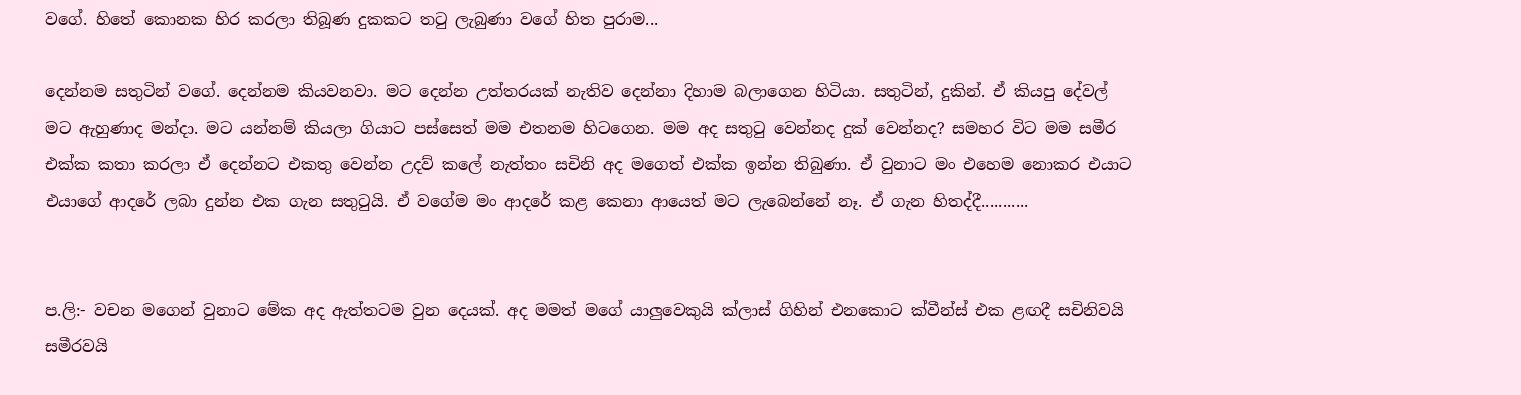වගේ. හිතේ කොනක හිර කරලා තිබූණ දුකකට තටු ලැබුණා වගේ හිත පුරාම...

දෙන්නම සතුටින් වගේ. දෙන්නම කියවනවා. මට දෙන්න උත්තරයක් නැතිව දෙන්නා දිහාම බලාගෙන හිටියා. සතුටින්, දුකින්. ඒ කියපු දේවල් මට ඇහුණාද මන්දා. මට යන්නම් කියලා ගියාට පස්සෙත් මම එතනම හිටගෙන. මම අද සතුටු වෙන්නද දුක් වෙන්නද? සමහර විට මම සමීර එක්ක කතා කරලා ඒ දෙන්නට එකතු වෙන්න උදව් කලේ නැත්තං සචිනි අද මගෙත් එක්ක ඉන්න තිබුණා. ඒ වුනාට මං එහෙම නොකර එයාට එයාගේ ආදරේ ලබා දුන්න එක ගැන සතුටුයි. ඒ වගේම මං ආදරේ කළ කෙනා ආයෙත් මට ලැබෙන්නේ නෑ. ඒ ගැන හිතද්දී...........


ප.ලි:- වචන මගෙන් වුනාට මේක අද ඇත්තටම වුන දෙයක්. අද මමත් මගේ යාලුවෙකුයි ක්ලාස් ගිහින් එනකොට ක්වීන්ස් එක ළඟදී සචිනිවයි සමීරවයි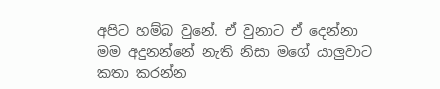අපිට හම්බ වුනේ. ඒ වුනාට ඒ දෙන්නා මම අදුනන්නේ නැති නිසා මගේ යාලුවාට කතා කරන්න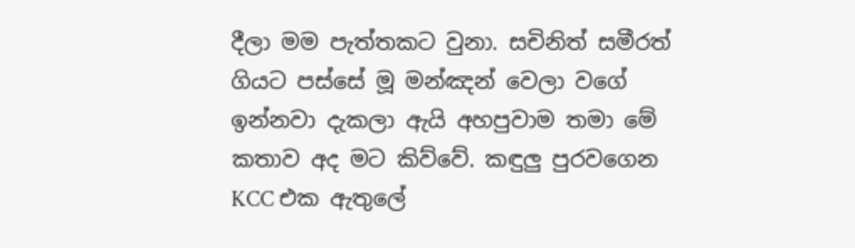දීලා මම පැත්තකට වුනා. සචිනිත් සමීරත් ගියට පස්සේ මූ මන්ඤන් වෙලා වගේ ඉන්නවා දැකලා ඇයි අහපුවාම තමා මේ කතාව අද මට කිව්වේ. කඳුලු පුරවගෙන KCC එක ඇතුලේ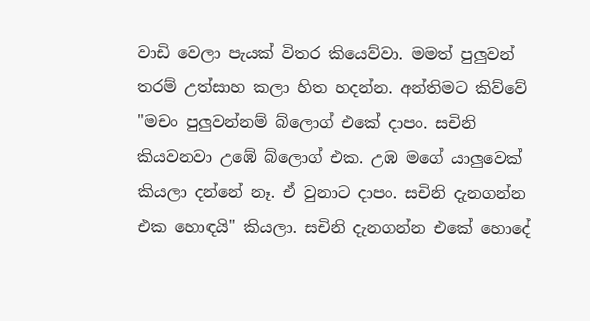වාඩි වෙලා පැයක් විතර කියෙව්වා. මමත් පුලුවන් තරම් උත්සාහ කලා හිත හදන්න. අන්තිමට කිව්වේ "මචං පුලුවන්නම් බ්ලොග් එකේ දාපං. සචිනි කියවනවා උඹේ බ්ලොග් එක. උඹ මගේ යාලුවෙක් කියලා දන්නේ නෑ. ඒ වුනාට දාපං. සචිනි දැනගන්න එක හොඳයි" කියලා. සචිනි දැනගන්න එකේ හො‍දේ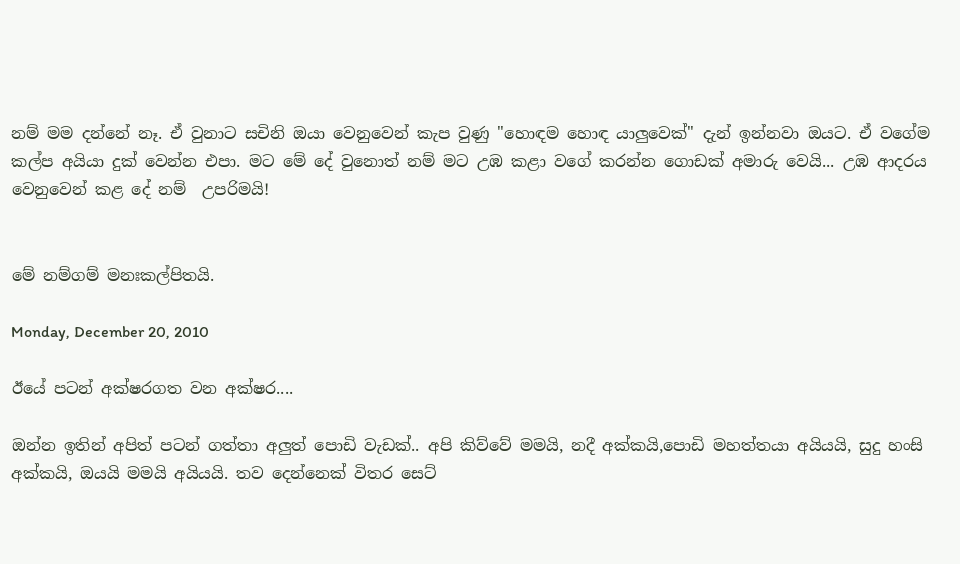නම් මම දන්නේ නෑ. ඒ වුනාට සචිනි ඔයා වෙනුවෙන් කැප වුණු "හොඳම හොඳ යාලුවෙක්" දැන් ඉන්නවා ඔයට. ඒ වගේම කල්ප අයියා දුක් වෙන්න එපා. මට මේ දේ වුනොත් නම් මට උඹ කළා වගේ කරන්න ගොඩක් අමාරු වෙයි... උඹ ආදරය වෙනුවෙන් කළ දේ නම්  උපරිමයි!


මේ නම්ගම් මනඃකල්පිතයි.

Monday, December 20, 2010

ඊයේ පටන් අක්ෂරගත වන අක්ෂර....

ඔන්න ඉතින් අපිත් පටන් ගත්තා ‍අලුත් පොඩි වැඩක්.. අපි කිව්වේ මමයි, නදී අක්කයි,පොඩි මහත්තයා අයියයි, සුදු හංසි අක්කයි, ඔයයි මමයි අයියයි. තව දෙන්නෙක් විතර සෙට්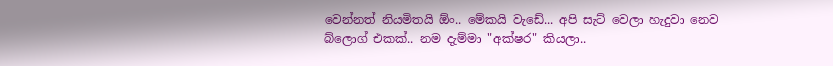වෙන්නත් නියමිතයි ඕං.. මේකයි වැඩේ... අපි සැට් වෙලා හැදුවා නෙව බ්ලොග් එකක්.. නම දැම්මා "අක්ෂර" කියලා..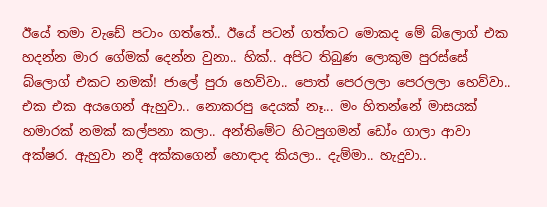ඊයේ තමා වැ‍ඩේ පටාං ගත්තේ.. ඊයේ පටන් ගත්තට මොකද මේ බ්ලොග් එක හදන්න මාර ගේමක් දෙන්න වුනා.. හික්.. අපිට තිබුණ ලොකුම පුරස්සේ බ්ලොග් එකට නමක්! ජාලේ පුරා හෙව්වා.. පොත් පෙරලලා පෙරලලා හෙව්වා.. එක එක අයගෙන් ඇහුවා.. නොකරපු දෙයක් නෑ... මං හිතන්නේ මාසයක් හමාරක් නමක් කල්පනා ක‍ලා.. අන්තිමේට හිටපුගමන් ඩෝං ගාලා ආවා අක්ෂර. ඇහුවා නදී අක්කගෙන් හොඳාද කියලා.. දැම්මා.. හැදුවා..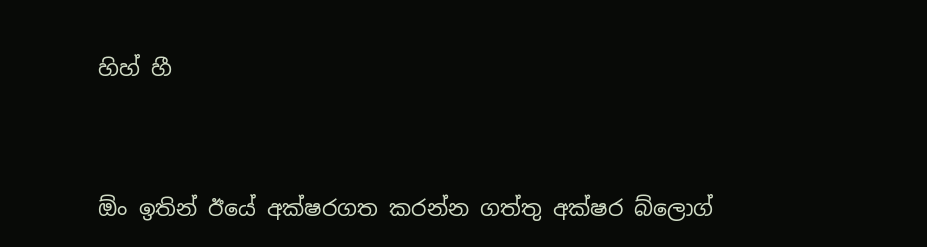හිහ් හී


ඕං ඉතින් ඊයේ අක්ෂරගත කරන්න ගත්තු අක්ෂර බ්ලොග්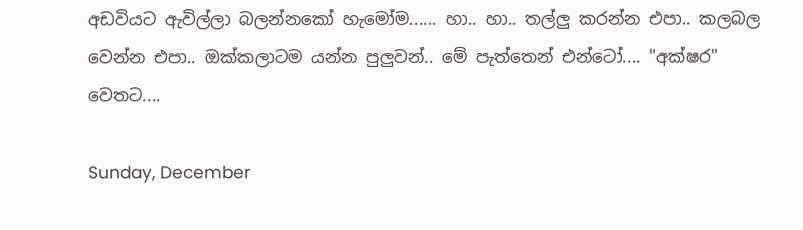අඩවියට ඇවිල්ලා බලන්නකෝ හැමෝම...... හා.. හා.. තල්ලු කරන්න එපා.. කලබල වෙන්න එපා.. ඔක්කලාටම යන්න පුලුවන්.. මේ පැත්තෙන් එන්ටෝ.... "අක්ෂර" වෙතට....

Sunday, December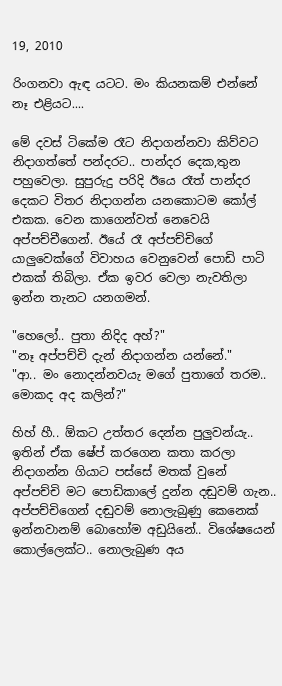19, 2010

රිංගනවා ඇඳ යටට. මං කියනකම් එන්නේ නෑ එළියට....

මේ දවස් ටිකේම රෑට නිදාගන්නවා කිව්වට නිදාගත්තේ පන්දරට.. පාන්දර දෙක,තුන පහුවෙලා. සුපුරුදු පරිදි ඊයෙ රෑත් පාන්දර දෙකට විතර නිදාගන්න යනකොටම කෝල් එකක. වෙන කාගෙන්වත් නෙවෙයි අප්පච්චීගෙන්. ඊයේ රෑ අප්පච්චිගේ යාලුවෙක්ගේ විවාහය වෙනුවෙන් පොඩි පාටි එකක් තිබිලා. ඒක ඉවර වෙලා නැවතිලා ඉන්න තැනට යනගමන්.

"හෙලෝ.. පුතා නිදිද අහ්?"
"නෑ අප්පච්චි දැන් නිදාගන්න යන්නේ."
"ආ.. මං නොදන්නවයැ මගේ පුතාගේ තරම.. මොකද අද කලින්?"

හිහ් හී.. ඕකට උත්තර දෙන්න පුලුවන්යැ.. ඉතින් ඒක ෂේප් කරගෙන කතා කරලා නිදාගන්න ගියාට පස්සේ මතක් වුනේ අප්පච්චි මට පොඩිකාලේ දුන්න දඬුවම් ගැන.. අප්පච්චිගෙන් දඬුවම් නොලැබුණු කෙනෙක් ඉන්නවානම් බොහෝම අඩුයිනේ.. විශේෂයෙන් කොල්ලෙක්ට.. නොලැබුණ අය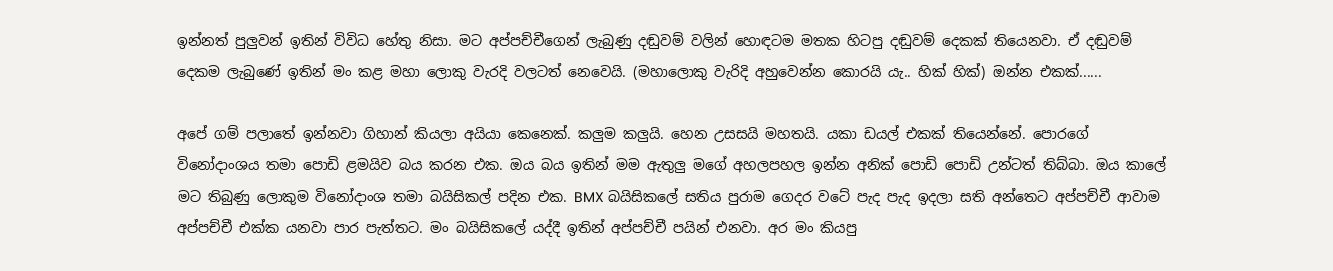ඉන්නත් පුලුවන් ඉතින් විවිධ හේතු නිසා. මට අප්පච්චීගෙන් ලැබුණු දඬුවම් වලින් හොඳටම මතක හිටපු දඬුවම් දෙකක් තියෙනවා. ඒ දඬුවම් දෙකම ලැබුණේ ඉතින් මං කළ මහා ලොකු වැරදි වලටත් නෙවෙයි. (මහාලොකු වැරිදි අහුවෙන්න කොරයි යැ.. හික් හික්) ඔන්න එකක්......

අපේ ගම් පලාතේ ඉන්නවා ගිහාන් කියලා අයියා කෙනෙක්. කලුම කලුයි. හෙන උසසයි මහතයි. යකා ඩයල් එකක් තියෙන්නේ. පොරගේ විනෝදාංශය තමා පොඩි ළමයිව බය කරන එක. ඔය බය ඉතින් මම ඇතුලු මගේ අහලපහල ඉන්න අනික් පොඩි පොඩි උන්ටත් තිබ්බා. ඔය කාලේ මට තිබුණු ලොකුම විනෝදාංශ තමා බයිසිකල් පදින එක. BMX බයිසිකලේ සතිය පුරාම ගෙදර වටේ පැද පැද ඉදලා සති අන්තෙට අප්පච්චී ආවාම අප්පච්චී එක්ක යනවා පාර පැත්තට. මං බයිසිකලේ යද්දී ඉතින් අප්පච්චී පයින් එනවා. අර මං කියපු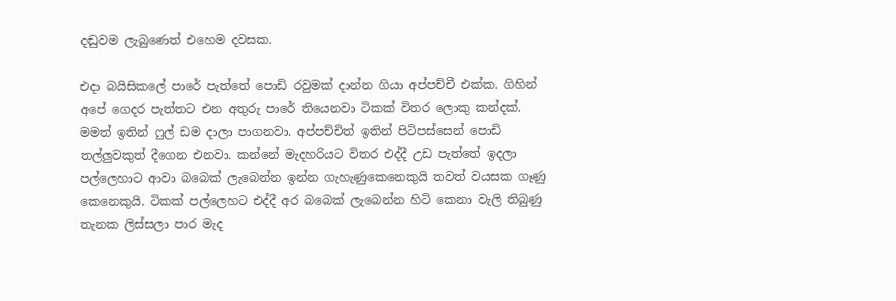දඬුවම ලැබුණෙත් එහෙම දවසක.

එදා බයිසිකලේ පාරේ පැත්තේ පොඩි රවුමක් දාන්න ගියා අප්පච්චී එක්ක. ගිහින් අපේ ගෙදර පැත්තට එන අතුරු පාරේ තියෙනවා ටිකක් විතර ලොකු කන්දක්. මමත් ඉතින් ෆුල් ඩම දාලා පාගනවා. අප්පච්චිත් ඉතින් පිටිපස්සෙන් පොඩි තල්ලුවකුත් දීගෙන එනවා. කන්නේ මැදහරියට විතර එද්දී උඩ පැත්තේ ඉදලා පල්ලෙහාට ආවා ‍බබෙක් ලැබෙන්න ඉන්න ගැහැණුකෙනෙකුයි තවත් වයසක ගෑණු කෙනෙකුයි. ටිකක් පල්ලෙහට එද්දී අර බබෙක් ලැබෙන්න හිටි කෙනා වැලි තිබුණු තැනක ලිස්සලා පාර මැද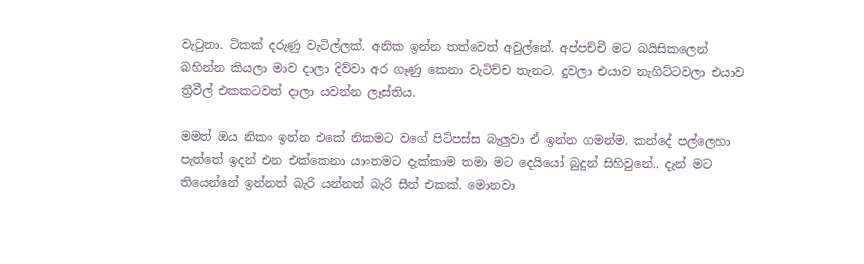වැටුනා. ටිකක් දරුණු වැටිල්ලක්. අනික ඉන්න තත්වෙත් අවුල්නේ. අප්පච්චී මට බයිසිකලෙන් බහින්න කියලා මාව දාලා දිව්වා අර ගෑණු කෙනා වැටිච්ච තැනට. දුවලා එයාව නැගිට්ටවලා එයාව ත්‍රීවීල් එකකටවත් දාලා යවන්න ලෑස්තිය.

මමත් ඔය නිකං ඉන්න එකේ නිකමට වගේ පිටිපස්ස බැලුවා ඒ ඉන්න ගමන්ම. කන්දේ පල්ලෙහා පැත්තේ ඉදන් එන එක්කෙනා යාංතමට දැක්කාම තමා මට දෙයියෝ බුදුන් සිහිවුනේ.. දැන් මට තියෙන්නේ ඉන්නත් බැරි යන්නත් බැරි සීන් එකක්. මොනවා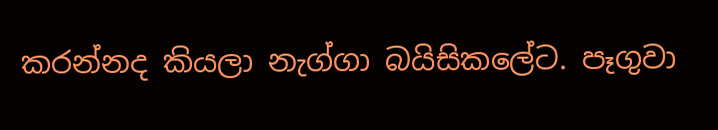කරන්නද කියලා නැග්ගා බයිසිකලේට. පෑගුවා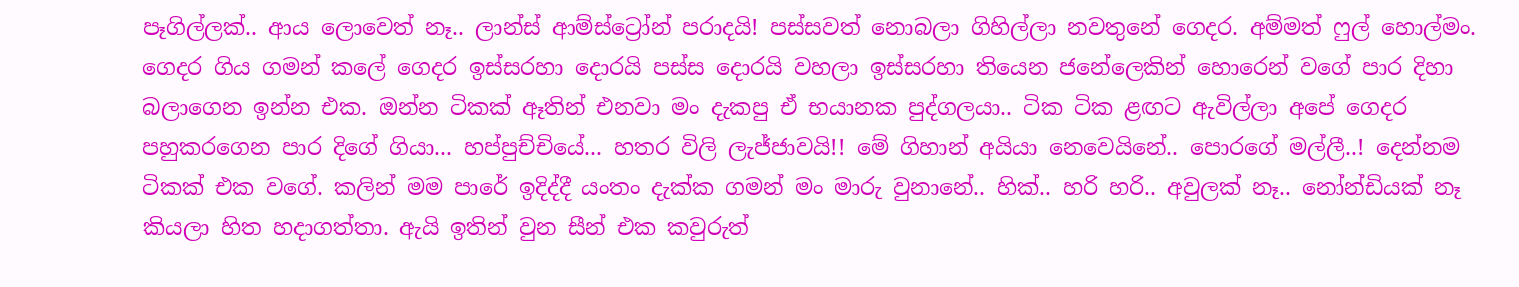පෑගිල්ලක්.. ආය ලොවෙත් නෑ.. ලාන්ස් ආම්ස්ට්‍රෝන් පරාදයි! පස්සවත් නොබලා ගිහිල්ලා නවතුනේ ගෙදර. අම්මත් ෆුල් හොල්මං. ගෙදර ගිය ගමන් කලේ ගෙදර ඉස්සරහා දොරයි පස්ස දොරයි වහලා ඉස්සරහා තියෙන ජනේලෙකින් හොරෙන් වගේ පාර දිහා බලාගෙන ඉන්න එක. ඔන්න ටිකක් ඈතින් එනවා මං දැකපු ඒ භයානක පුද්ගලයා.. ටික ටික ළඟට ඇවිල්ලා අපේ ගෙදර පහුකරගෙන පාර දිගේ ගියා... හප්පුච්චියේ... හතර විලි ලැජ්ජාවයි!! මේ ගිහාන් අයියා නෙවෙයිනේ.. පොරගේ මල්ලී..! දෙන්නම ටිකක් එක වගේ. කලින් මම පාරේ ඉදිද්දී යංතං දැක්ක ගමන් මං මාරු වුනානේ.. හික්.. හරි හරි.. අවුලක් නෑ.. නෝන්ඩියක් නෑ කියලා හිත හදාගත්තා. ඇයි ඉතින් වුන සීන් එක කවුරුත්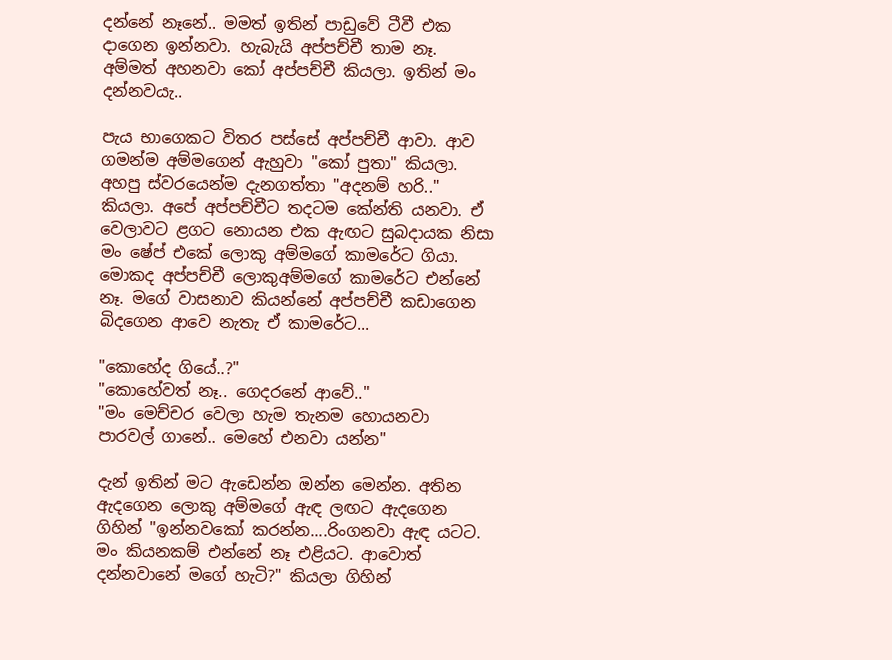දන්නේ නෑනේ.. මමත් ඉතින් පාඩුවේ ටීවී එක දාගෙන ඉන්නවා. හැබැයි අප්පච්චී තාම නෑ. අම්මත් අහනවා කෝ අප්පච්චී කියලා. ඉතින් මං දන්නවයැ..

පැය භාගෙකට විතර පස්සේ අප්පච්චී ආවා. ආව ගමන්ම අම්මගෙන් ඇහුවා "කෝ පුතා" කියලා. අහපු ස්වරයෙන්ම දැනගත්තා "අදනම් හරි.." කියලා. අපේ අප්පච්චීට තදටම කේන්ති යනවා. ඒ වෙලාවට ළගට නොයන එක ඇඟට සුබදායක නිසා මං ෂේප් එකේ ලොකු අම්මගේ කාමරේට ගියා. මොකද අප්පච්චී ලොකුඅම්මගේ කාමරේට එන්නේ නෑ. මගේ වාසනාව කියන්නේ අප්පච්චී කඩාගෙන බිදගෙන ආවෙ නැතැ ඒ කාමරේට...

"කොහේද ගියේ..?"
"කොහේවත් නෑ.. ගෙදරනේ ආවේ.."
"මං මෙච්චර වෙලා හැම තැනම හොයනවා පාරවල් ගානේ.. මෙහේ එනවා යන්න"

දැන් ඉතින් මට ඇ‍ඩෙන්න ඔන්න මෙන්න. අතින ඇදගෙන ලොකු අම්මගේ ඇඳ ලඟට ඇදගෙන ගිහින් "ඉන්නවකෝ කරන්න....රිංගනවා ඇඳ යටට. මං කියනකම් එන්නේ නෑ එළියට. ආවොත් දන්නවානේ මගේ හැටි?" කියලා ගිහින්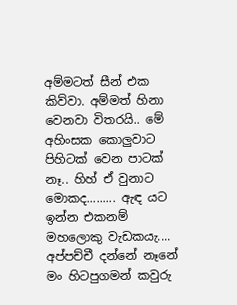අම්මටත් සීන් එක කිව්වා. අම්මත් හිනා වෙනවා විතරයි.. මේ අහිංසක කොලුවාට පිහිටක් වෙන පාටක් නෑ.. හිහ් ඒ වුනාට මොකද......... ඇඳ යට ඉන්න එකනම් මහලොකු වැඩකයැ.... අප්පච්චී දන්නේ නෑනේ මං හිටපුගමන් කවුරු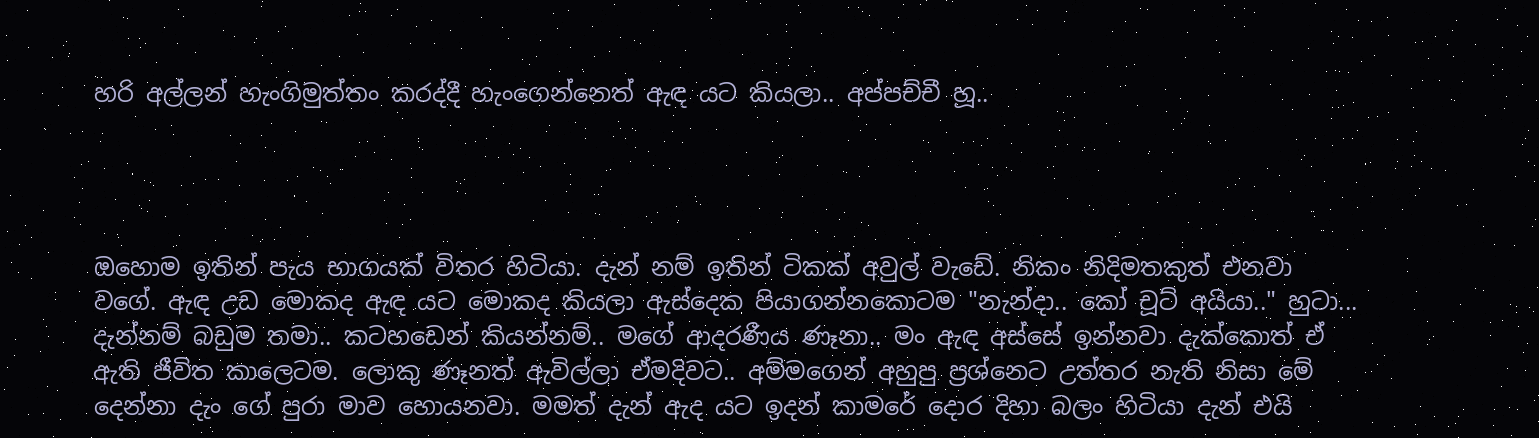හරි අල්ලන් හැංගිමුත්තං කරද්දී හැංගෙන්නෙත් ඇඳ යට කියලා.. අප්පච්චී හූ..




ඔහොම ඉතින් පැය භාගයක් විතර හිටියා. දැන් නම් ඉතින් ටිකක් අවුල් වැඩේ. නිකං නිදිමතකුත් එනවා වගේ. ඇඳ උඩ මොකද ඇඳ යට මොකද කියලා ඇස්දෙක පියාගන්නකොටම "නැන්දා.. කෝ චූට් අයියා.." හුටා... දැන්නම් බඩුම තමා.. කටහඩෙන් කියන්නම්.. මගේ ආදරණීය ණෑනා.. මං ඇඳ අස්සේ ඉන්නවා දැක්කොත් ඒ ඇති ජීවිත කාලෙටම. ලොකු ණෑනත් ඇවිල්ලා ඒමදිවට.. අම්මගෙන් අහුපු ප්‍රශ්නෙට උත්තර නැති නිසා මේ දෙන්නා දැං ගේ පුරා මාව හොයනවා. මමත් දැන් ඇද යට ඉදන් කා‍මරේ දොර දිහා බලං හිටියා දැන් එයි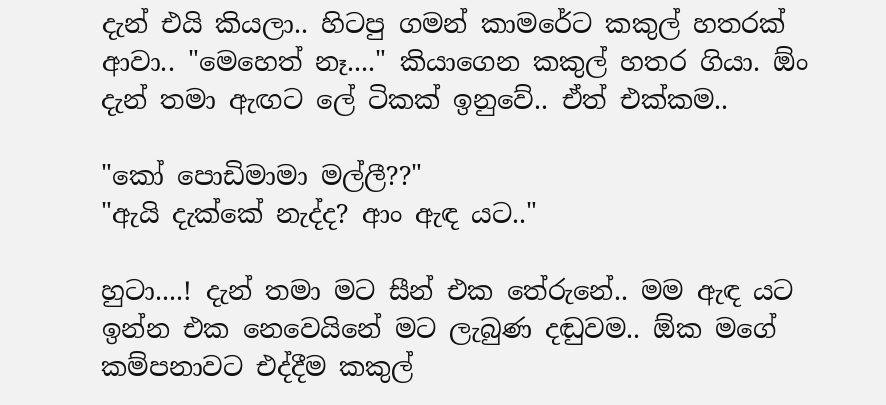දැන් එයි කියලා.. හිටපු ගමන් කාමරේට කකුල් හතරක් ආවා.. "මෙහෙත් නෑ...." කියාගෙන කකුල් හතර ගියා. ඕං දැන් තමා ඇඟට ලේ ටිකක් ඉනුවේ.. ඒත් එක්කම..

"කෝ පොඩිමාමා මල්ලී??"
"ඇයි දැක්කේ නැද්ද? ආං ඇඳ යට.."

හුටා....! දැන් තමා මට සීන් එක තේරුනේ.. මම ඇඳ යට ඉන්න එක නෙවෙයිනේ මට ලැබුණ දඬුවම.. ඕක මගේ කම්පනාවට එද්දීම කකුල්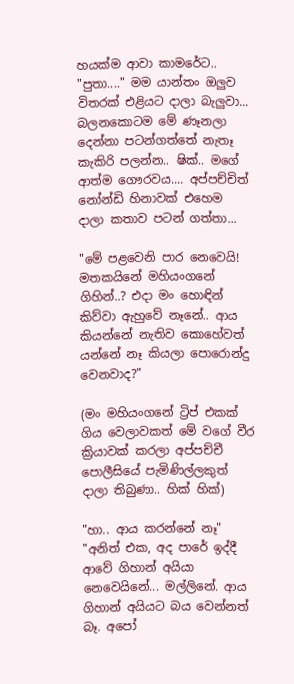හයක්ම ආවා කාමරේට.. "පුතා...." මම යාන්තං ඔලුව විතරක් එළියට දාලා බැලුවා... බලනකොටම මේ ණෑනලා දෙන්නා පටන්ගත්තේ නැතෑ කැකිරි පලන්න.. ෂික්.. මගේ ආත්ම ගෞරවය.... අප්පච්චිත් නෝන්ඩි හිනාවක් එහෙම දාලා කතාව පටන් ගත්තා...

"මේ පළවෙනි පාර නෙවෙයි! මතකයිනේ මහියංගනේ ගිහින්..? එදා මං හොඳින් කිව්වා ඇහුවේ නෑනේ.. ආය කියන්නේ නැතිව කොහේවත් යන්නේ නෑ කියලා පොරොන්දු වෙනවාද?"

(මං මහියංගනේ ට්‍රිප් එකක් ගිය වෙලාවකත් මේ වගේ වීර ක්‍රියාවක් කරලා අප්පච්චී පොලීසියේ පැමිණිල්ලකුත් දාලා තිබුණා.. හික් හික්)

"හා.. ආය කරන්නේ නෑ"
"අනිත් එක, අද පාරේ ඉද්දී ආවේ ගිහාන් අයියා නෙවෙයිනේ... මල්ලිනේ. ආය ගිහාන් අයියට බය වෙන්නත් බෑ. අපෝ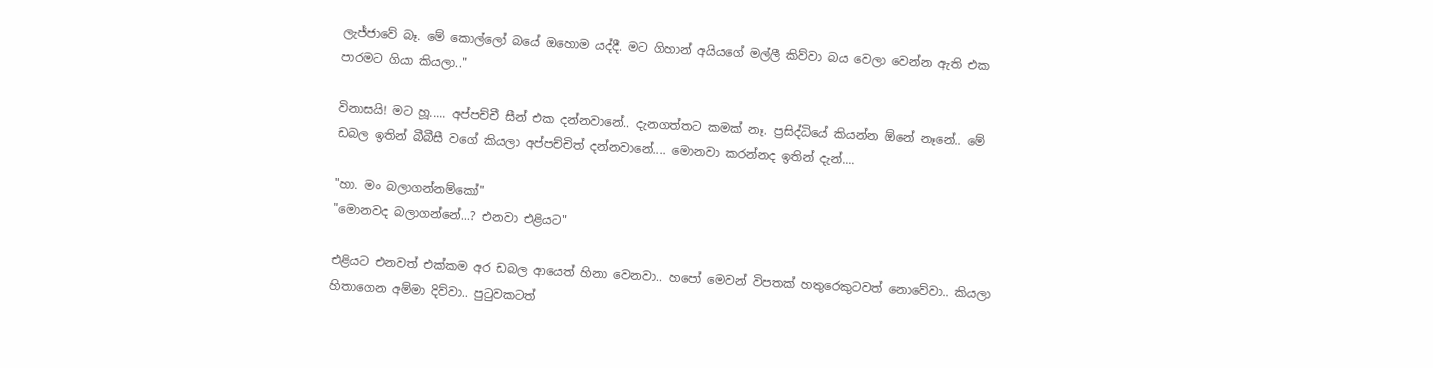ලැජ්ජාවේ බෑ. මේ කොල්ලෝ බයේ ඔහොම යද්දී. මට ගිහාන් අයියගේ මල්ලී කිව්වා බය වෙලා වෙන්න ඇති එක පාරමට ගියා කියලා.."

විනාසයි! මට හූ..... අප්පච්චී සීන් එක දන්නවානේ.. දැනගත්තට කමක් නෑ. ප්‍රසිද්ධියේ කියන්න ඕනේ නෑනේ.. මේ ඩබල ඉතින් බීබීසී වගේ කියලා අප්පච්චිත් දන්නවානේ.... මොනවා කරන්නද ඉතින් දැන්....

"හා. මං බලාගන්නම්කෝ"
"මොනවද බලාගන්නේ...? එනවා එළියට"

එළියට එනවත් එක්කම අර ඩබල ආයෙත් හිනා වෙනවා.. හපෝ මෙවන් විපතක් හතුරෙකුටවත් නොවේවා.. කියලා හිතාගෙන අම්මා දිව්වා.. පුටුවකටත්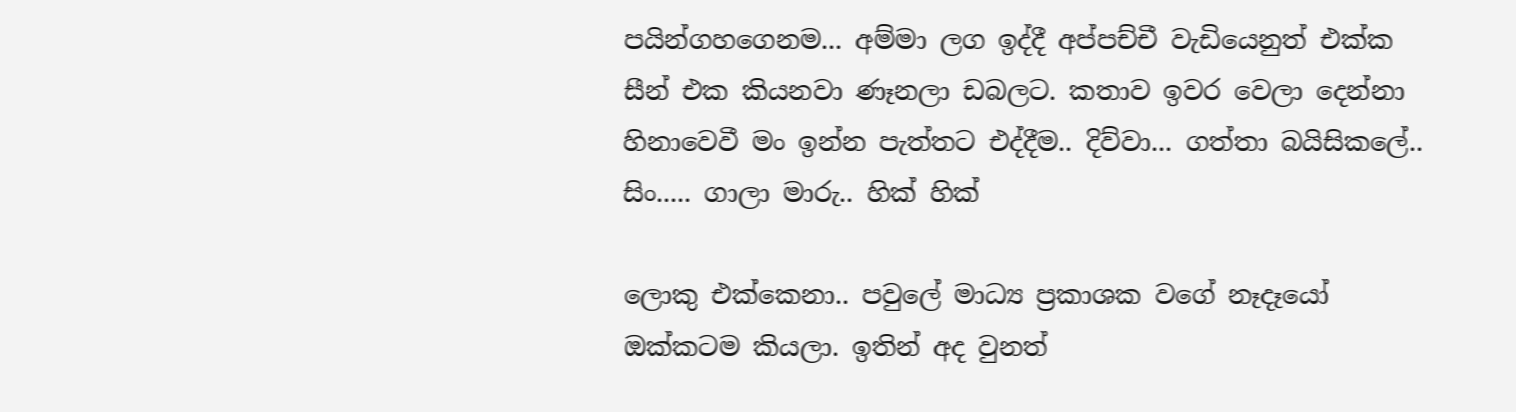පයින්ගහගෙනම... අම්මා ලග ඉද්දී අප්පච්චී වැඩියෙනුත් එක්ක සීන් එක කියනවා ණෑනලා ඩබලට. කතාව ඉවර වෙලා දෙන්නා හිනාවෙවී මං ඉන්න පැත්තට එද්දීම.. දිව්වා... ගත්තා බයිසිකලේ.. සිං..... ගාලා මාරු.. හික් හික්

ලොකු එක්කෙනා.. පවුලේ මාධ්‍ය ප්‍රකාශක වගේ නෑදෑයෝ ඔක්කටම කියලා. ඉතින් අද වුනත්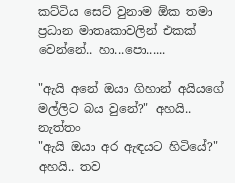කට්ටිය සෙට් වුනාම ඕක තමා ප්‍රධාන මාතෘකාවලින් එකක් වෙන්නේ.. හා...පො......

"ඇයි අනේ ඔයා ගිහාන් අයියගේ මල්ලිට බය වුනේ?" අහයි.. නැත්තං
"ඇයි ඔයා අර ඇඳයට හිටියේ?" අහයි.. තව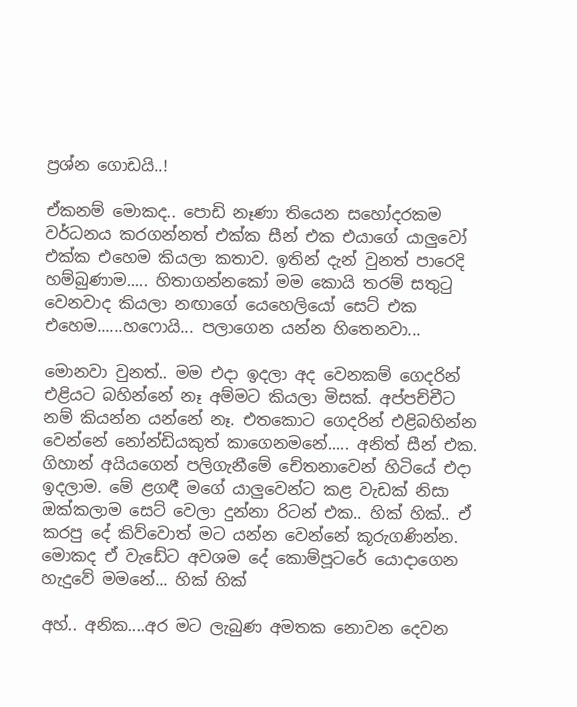ප්‍රශ්න ගොඩයි..!

ඒකනම් මොකද.. පොඩි නෑණා තියෙන සහෝදරකම වර්ධනය කරගන්නත් එක්ක සීන් එක එයාගේ යාලුවෝ එක්ක එහෙම කියලා කතාව. ඉතින් දැන් වුනත් පාරෙදි හම්බුණාම..... හිතාගන්නකෝ මම කොයි තරම් සතුටු වෙනවාද කියලා නඟාගේ යෙහෙලියෝ සෙට් එක එහෙම......හෆොයි... පලාගෙන යන්න හිතෙනවා...

මොනවා වුනත්.. මම එදා ඉදලා අද වෙනකම් ගෙදරින් එළියට බහින්නේ නෑ අම්මට කියලා මිසක්. අප්පච්චීට නම් කියන්න යන්නේ නෑ. එතකොට ගෙදරින් එළිබහින්න වෙන්නේ නෝන්ඩියකුත් කාගෙනමනේ..... අනිත් සීන් එක. ගිහාන් අයියගෙන් පලිගැනීමේ චේතනාවෙන් හිටියේ එදා ඉදලාම. මේ ළගඳී මගේ යාලුවෙන්ට කළ වැඩක් නිසා ඔක්කලාම සෙට් වෙලා දුන්නා රිටන් එක.. හික් හික්.. ඒ කරපු දේ කිව්වොත් මට යන්න වෙන්නේ කූරුගණින්න. මොකද ඒ වැඩේට අවශම දේ කොම්පූටරේ යොදාගෙන හැදුවේ මමනේ... හික් හික්

අහ්.. අනික....අර මට ලැබුණ අමතක නොවන දෙවන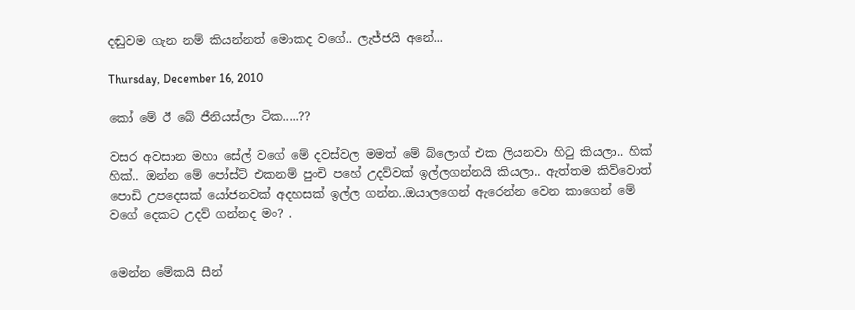දඬුවම ගැන නම් කියන්නත් මොකද ව‍ගේ.. ලැජ්ජයි අනේ...

Thursday, December 16, 2010

කෝ මේ ඊ බේ ජීනියස්ලා ටික.....??

වසර අවසාන මහා සේල් වගේ මේ දවස්වල මමත් ‍මේ බ්ලොග් එක ලියනවා හිටු කියලා.. හික් හික්.. ඔන්න මේ පෝස්ට් එකනම් පුංචි පහේ උදව්වක් ඉල්ලගන්නයි කියලා.. ඇත්තම කිව්වොත් පොඩි උපදෙසක් යෝජනවක් අදහසක් ඉල්ල ගන්න..ඔයාලගෙන් ඇරෙන්න වෙන කාගෙන් මේ වගේ දෙකට උදව් ගන්නද මං? .


මෙන්න මේකයි සීන්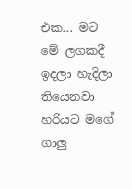එක... මට මේ ලගකදී ඉදලා හැදිලා තියෙනවා හරියට මගේ ගාලු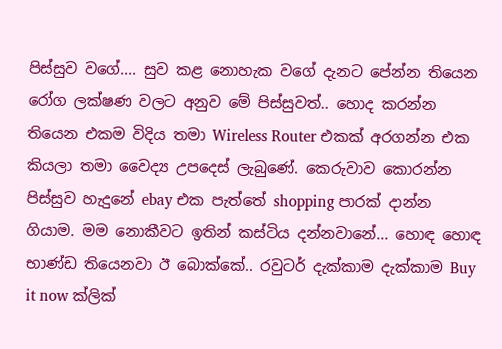පිස්සුව වගේ.... සුව කළ නොහැක වගේ දැනට පේන්න තියෙන රෝග ලක්ෂණ වලට අනුව මේ පිස්සුවත්.. හොද කරන්න තියෙන එකම විදිය තමා Wireless Router එකක් අරගන්න එක කියලා තමා වෛද්‍ය උපදෙස් ලැබුණේ. කෙරුවාව කොරන්න පිස්සුව හැදුනේ ebay එක පැත්තේ shopping පාරක් දාන්න ගියාම. මම නොකීවට ඉතින් කස්ටිය දන්නවානේ... හොඳ හොඳ භාණ්ඩ තියෙනවා ඊ‍ ‍බොක්කේ.. රවුටර් දැක්කාම දැක්කාම Buy it now ක්ලික්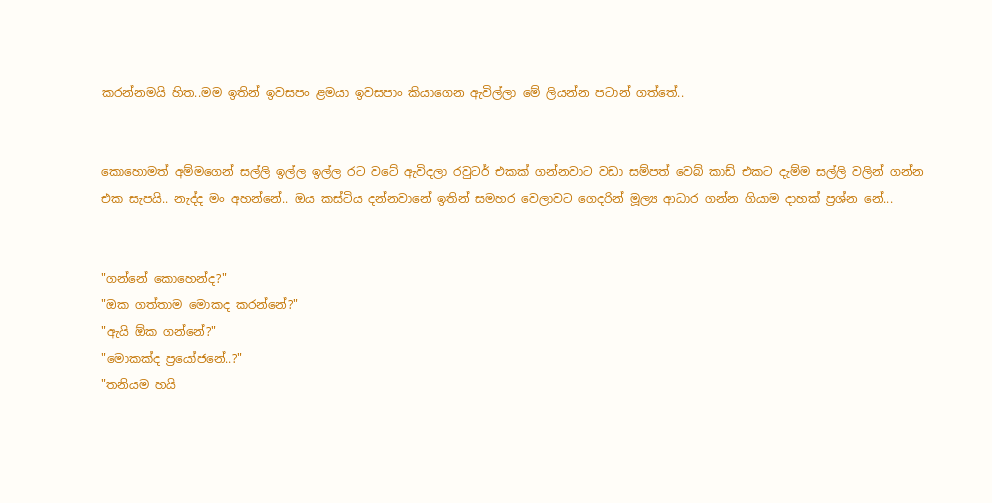කරන්නමයි හිත..මම ඉතින් ඉවසපං ළමයා ඉවසපාං කියාගෙන ඇවිල්ලා මේ ලියන්න පටාන් ගත්තේ..


කොහොමත් අම්මගෙන් සල්ලි ඉල්ල ඉල්ල රට වටේ ඇවිදලා රවුට‍ර් එකක් ගන්නවාට වඩා සම්පත් වෙබ් කාඩ් එකට දැම්ම සල්ලි වලින් ගන්න එක සැපයි.. නැද්ද මං අහන්නේ.. ඔය කස්ටිය දන්නවානේ ඉතින් සමහර වෙලාවට ගෙදරින් මූල්‍ය ආධාර ගන්න ගියාම දාහක් ප්‍රශ්න නේ...


"ගන්නේ කොහෙන්ද?"
"ඔක ගත්තාම මොකද කරන්නේ?"
"ඇයි ඕක ගන්නේ?"
"මොකක්ද ප්‍රයෝජනේ..?"
"තනියම හයි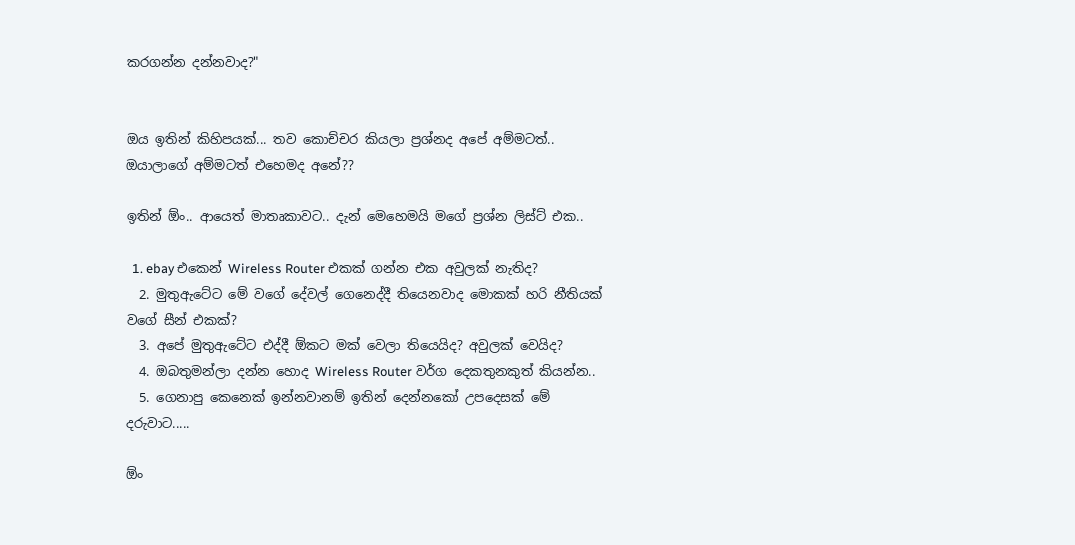කරගන්න දන්නවාද?"


ඔය ඉතින් කිහිපයක්... තව කොච්චර කියලා ප්‍රශ්නද අපේ අම්මටත්.. ඔයාලාගේ අම්මටත් එහෙමද අනේ??

ඉතින් ඕං.. ආයෙත් මාතෘකාවට.. දැන් මෙහෙමයි මගේ ප්‍රශ්න ලිස්ට් එක..

  1. ebay එකෙන් Wireless Router එකක් ගන්න එක අවුලක් නැතිද?
  2. මුතුඇටේට මේ වගේ දේවල් ගෙනෙද්දී තියෙනවාද මොකක් හරි නීතියක් වගේ සීන් එකක්?
  3. අපේ මුතුඇටේට එද්දී ඕකට මක් වෙලා තියෙයිද? අවුලක් වෙයිද?
  4. ඔබතුමන්ලා දන්න හොද Wireless Router වර්ග දෙකතුනකුත් කියන්න..
  5. ගෙනාපු කෙනෙක් ඉන්නවානම් ඉතින් දෙන්නකෝ උපදෙසක් මේ දරුවාට.....

ඕං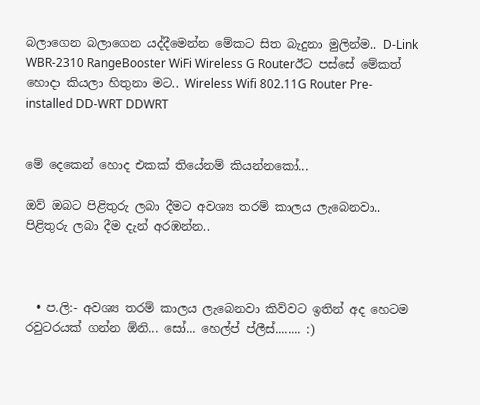බලාගෙන බලාගෙන යද්දීමෙන්න මේකට සිත බැදුනා මුලින්ම.. D-Link WBR-2310 RangeBooster WiFi Wireless G Routerඊට පස්සේ මේකත් හොදා කියලා හිතුනා මට.. Wireless Wifi 802.11G Router Pre-installed DD-WRT DDWRT


මේ දෙකෙන් හොද එකක් තියේනම් කියන්නකෝ...

ඔව් ඔබට පිළිතුරු ලබා දීමට අවශ්‍ය තරම් කාලය ලැ‍බෙනවා.. පිළිතුරු ලබා දීම දැන් අරඹන්න..



  • ප.ලි:- අවශ්‍ය තරම් කාලය ලැබෙනවා කිව්වට ඉතින් අද හෙටම රවුටරයක් ගන්න ඕනි... සෝ... හෙල්ප් ප්ලීස්........ :)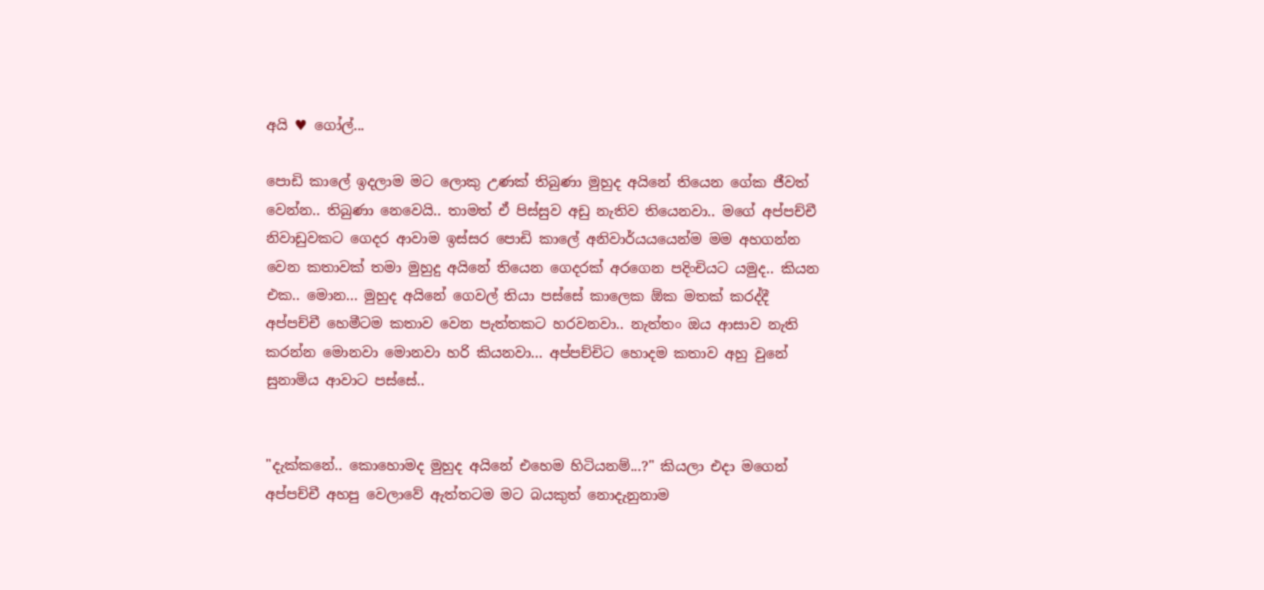අයි ♥ ගෝල්...

පොඩි කාලේ ඉදලාම මට ලොකු උණක් තිබුණා මුහුද අයිනේ තියෙන ගේක ජීවත් වෙන්න.. තිබුණා නෙවෙයි.. තාමත් ඒ පිස්සුව අඩු නැතිව තියෙනවා.. මගේ අප්පච්චී නිවාඩුවකට ගෙදර ආවාම ඉස්සර පොඩි කාලේ අනිවාර්යයයෙන්ම මම අහගන්න වෙන කතාවක් තමා මුහුදු අයිනේ තියෙන ගෙදරක් අරගෙන පදිංචියට යමුද.. කියන එක.. මොන... මුහුද අයිනේ ගෙවල් තියා පස්සේ කාලෙක ඕක මතක් කරද්දී අප්පච්චී හෙමීටම කතාව වෙන පැත්තකට හරවනවා.. නැත්තං ඔය ආසාව නැති කරන්න මොනවා මොනවා හරි කියනවා... අප්පච්චිට හොදම කතාව අහු වුනේ සුනාමිය ආවාට පස්සේ..


"දැක්කනේ.. කොහොමද මුහුද අයිනේ එහෙම හිටියනම්...?" කියලා එදා මගෙන් අප්පච්චී අහපු වෙලාවේ ඇත්තටම මට බයකුත් නොදැනුනාම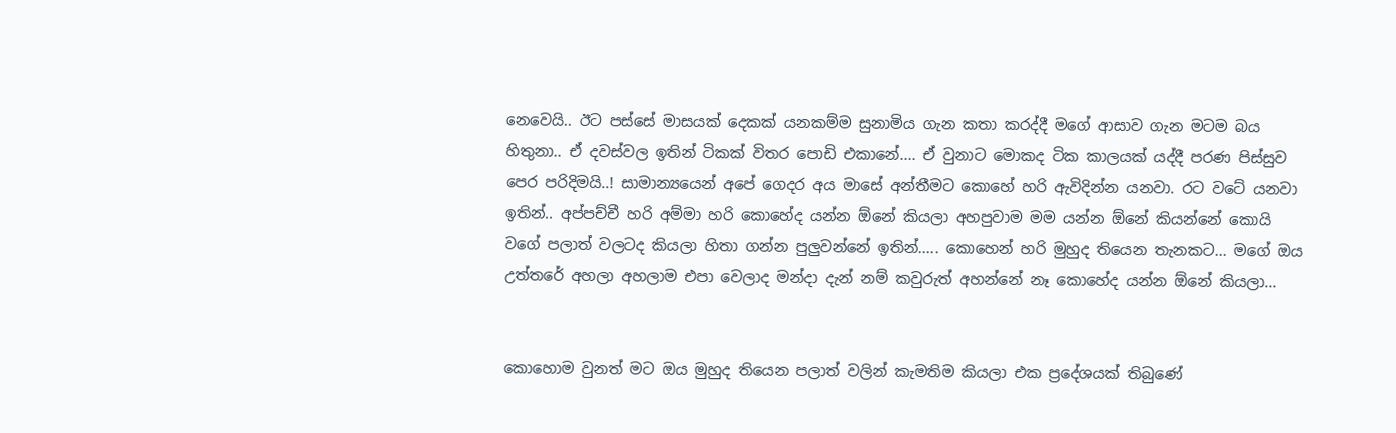නෙවෙයි.. ඊට පස්සේ මාසයක් දෙකක් යනකම්ම සුනාමිය ගැන කතා කරද්දී මගේ ආසාව ගැන මටම බය හිතුනා.. ඒ දවස්වල ඉතින් ටිකක් විතර පොඩි එකානේ.... ඒ වුනාට මොකද ටික කාලයක් යද්දී පරණ පිස්සුව පෙර පරිදිමයි..! සාමාන්‍යයෙන් අපේ ගෙදර අය මාසේ අන්තීමට කොහේ හරි ඇවිදින්න යනවා. රට වටේ යනවා ඉතින්.. අප්පච්චී හරි අම්මා හරි කොහේද යන්න ඕනේ කියලා අහපුවාම මම යන්න ඕනේ කියන්නේ කොයි වගේ පලාත් වලටද කියලා හිතා ගන්න පුලුවන්නේ ඉතින්..... කොහෙන් හරි මුහුද තියෙන තැනකට... මගේ ඔය උත්තරේ අහලා අහලාම එපා වෙලාද මන්දා දැන් නම් කවුරුත් අහන්නේ නෑ කොහේද යන්න ඕනේ කියලා...


කොහොම වුනත් මට ඔය මුහුද තියෙන පලාත් වලින් කැමතිම කියලා එක ප්‍රදේශයක් තිබුණේ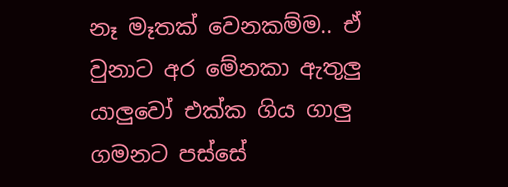නෑ මෑතක් වෙනකම්ම.. ඒ වුනාට අර මේනකා ඇතුලු යාලුවෝ එක්ක ගිය ගාලු ගමනට පස්සේ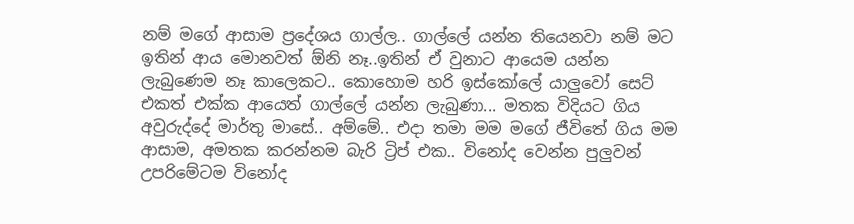නම් මගේ ආසාම ප්‍රදේශය ගාල්ල.. ගාල්ලේ යන්න තියෙනවා නම් මට ඉතින් ආය මොනවත් ඕනි නෑ..ඉතින් ඒ වුනාට ආයෙම යන්න ලැබුණෙම නෑ කාලෙකට.. කොහොම හරි ඉස්කෝලේ යාලුවෝ සෙට් එකත් එක්ක ආයෙත් ගාල්ලේ යන්න ලැබුණා... මතක විදියට ගිය අවුරුද්දේ මාර්තු මාසේ.. අම්මේ.. එදා තමා මම මගේ ජීවිතේ ගිය මම ආසාම, අමතක කරන්නම බැරි ට්‍රිප් එක.. විනෝද වෙන්න පුලුවන් උපරිමේටම විනෝද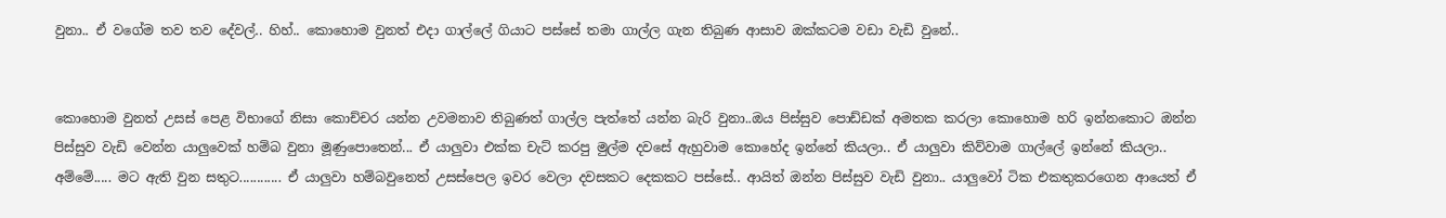වුනා.. ඒ වගේම තව තව ‍දේවල්.. හිහ්.. කොහොම වුනත් එදා ගාල්ලේ ගියාට පස්සේ තමා ගාල්ල ගැන තිබුණ ආසාව ඔක්කටම වඩා වැඩි වුනේ..


කොහොම වුනත් උසස් පෙළ විභාගේ නිසා කොච්චර යන්න උවමනාව තිබුණත් ගාල්ල පැත්තේ යන්න බැරි වුනා..ඔය පිස්සුව පොඩ්ඩක් අමතක කරලා කොහොම හරි ඉන්නකොට ඔන්න පිස්සුව වැඩි වෙන්න යාලුවෙක් හම්බ වුනා මූණුපොතෙන්... ඒ යාලුවා එක්ක චැට් කරපු මුල්ම දවසේ ඇහුවාම කොහේද ඉන්නේ කියලා.. ඒ යාලුවා කිව්වාම ගාල්ලේ ඉන්නේ කියලා.. අම්මේ..... මට ඇති වුන සතුට............ ඒ යාලුවා හම්බවුනෙත් උසස්පෙල ඉවර වෙලා දවසකට දෙකකට පස්සේ.. ආයිත් ඔන්න පිස්සුව වැඩි වුනා.. යාලුවෝ ටික එකතුකරගෙන ආයෙත් ඒ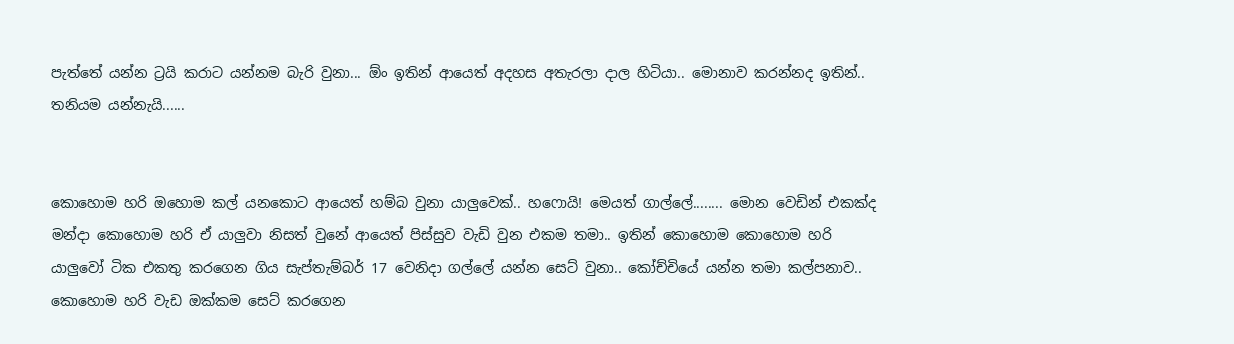පැත්තේ යන්න ට්‍රයි කරාට යන්නම බැරි වුනා... ඕං ඉතින් ආයෙත් අදහස අතැරලා දාල හිටියා.. මොනාව කරන්නද ඉතින්.. තනියම යන්නැයි......


කොහොම හරි ඔහොම කල් යනකොට ආයෙත් හම්බ වුනා යාලුවෙක්.. හෆොයි! මෙයත් ගාල්ලේ........ මොන වෙඩින් එකක්ද මන්දා කොහොම හරි ඒ යාලුවා නිසත් වුනේ ආයෙත් පිස්සුව වැඩි වුන එකම තමා.. ඉතින් කොහොම කොහොම හරි යාලුවෝ ටික එකතු කරගෙන ගිය සැප්තැම්බර් 17 වෙනිදා ගල්ලේ යන්න සෙට් වුනා.. කෝච්චියේ යන්න තමා කල්පනාව.. කොහොම හරි වැඩ ඔක්කම සෙට් කරගෙන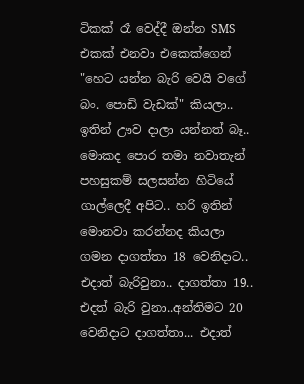ටිකක් රෑ වෙද්දී ඔන්න SMS එකක් එනවා එකෙක්ගෙන් "හෙට යන්න බැරි වෙයි වගේ බං. පොඩි වැඩක්" කියලා.. ඉතින් ඌව දාලා යන්නත් බෑ.. මොකද පොර තමා නවාතැන් පහසුකම් සලසන්න හිටියේ ගාල්ලෙදී අපිට.. හරි ඉතින් මොනවා කරන්නද කියලා ගමන දාගත්තා 18 වෙනිදාට.. එදාත් බැරිවුනා.. දාගත්තා 19.. එදත් බැරි වුනා..අන්තිමට 20 වෙනිදාට දාගත්තා... එදාත්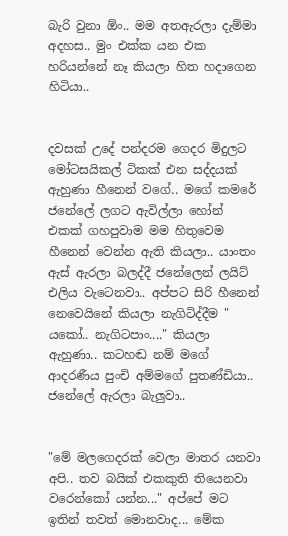බැරි වුනා ඕං.. මම අතඇරලා දැම්මා අදහස.. මුං එක්ක යන එක හරියන්නේ නෑ කියලා හිත හදාගෙන හිටියා..


දවසක් උදේ පන්දරම ගෙදර මිදුලට මෝටසයිකල් ටිකක් එන සද්දයක් ඇහුණා හීනෙන් වගේ.. මගේ කමරේ ජනේලේ ලගට ඇවිල්ලා හෝන් එකක් ගහපුවාම මම හිතුවෙම හීනෙන් වෙන්න ඇති කියලා.. යාංතං ඇස් ඇරලා බලද්දී ජනේලෙන් ලයිට් එලිය වැටෙනවා.. අප්පට සිරි හීනෙන් නෙවෙයිනේ කියලා නැගිටිද්දීම " යකෝ.. නැගිටපාං...." කියලා ඇහුණා.. කටහඬ නම් මගේ ආදරණීය පුංචි අම්මගේ පුතණ්ඩියා.. ජනේලේ ඇරලා බැලුවා..


"මේ මලගෙදරක් වෙලා මාතර යනවා අපි.. තව බයික් එකකුති තියෙනවා වරෙන්කෝ යන්න..." අප්පේ මට ඉතින් තවත් මොනවාද... මේක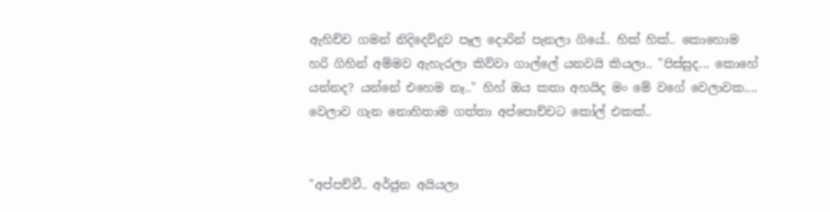ඇහිච්ච ගමන් නිදිදෙව්දුව පෑල දොරින් පැනලා ගියේ.. හික් හික්.. කොහොම හරි ගිහින් අම්මව ඇහැරලා කිව්වා ගාල්ලේ යනවයි කියලා.. "පිස්සුද... කොහේ යන්නද? යන්නේ එහෙම නෑ.." හිහ් ඔය කතා අහයිද මං මේ වගේ වෙලාවක.... වෙලාව ගැන නොහිතාම ගත්තා අප්පොච්චට කෝල් එකක්..


"අප්පච්චී.. අර්ජුන අයියලා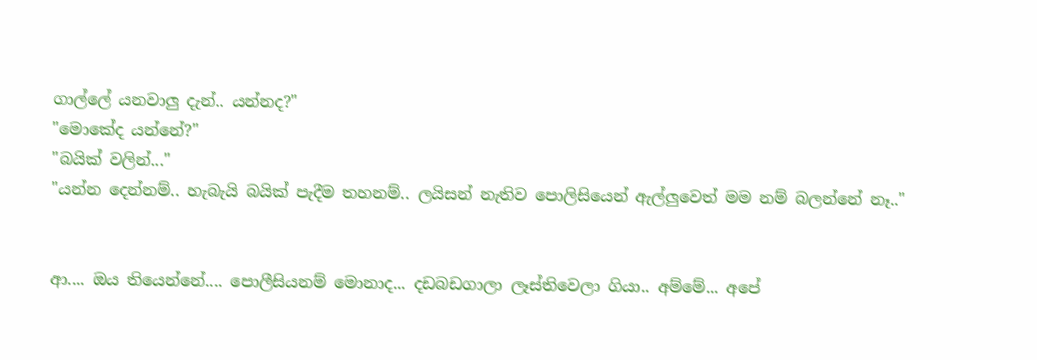ගාල්ලේ යනවාලු දැන්.. යන්නද?"
"මොකේද යන්නේ?"
"බයික් වලින්..."
"යන්න දෙන්නම්.. හැබැයි බයික් පැදීම තහනම්.. ලයිසන් නැතිව පොලිසියෙන් ඇල්ලුවෙත් මම නම් බලන්නේ නෑ.."


ආ.... ඔය තියෙන්නේ.... පොලීසියනම් මොනාද... දඩබඩගාලා ලෑස්තිවෙලා ගියා.. අම්මේ... අපේ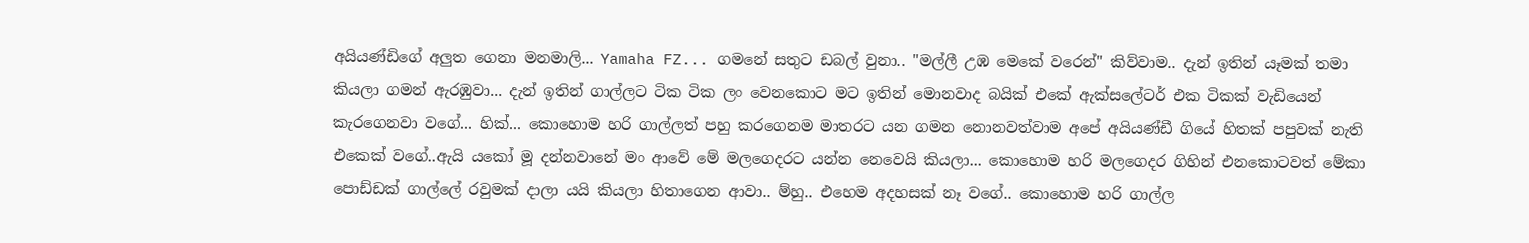අයියණ්ඩිගේ අලුත ගෙනා මනමාලි... Yamaha FZ... ගමනේ සතුට ඩබල් වුනා.. "මල්ලී උඹ මෙකේ වරෙන්" කිව්වාම.. දැන් ඉතින් යෑමක් තමා කියලා ගමන් ඇරඹුවා... දැන් ඉතින් ගාල්ලට ටික ටික ලං වෙනකොට මට ඉතින් මොනවාද බයික් එකේ ඇක්සලේටර් එක ටිකක් වැඩියෙන් කැරගෙනවා වගේ... හික්... කොහොම හරි ගාල්ලත් පහු කරගෙනම මාතරට යන ගමන නොනවත්වාම අපේ අයියණ්ඩී ගියේ හිතක් පපුවක් නැති එකෙක් වගේ..ඇයි ‍යකෝ මූ දන්නවානේ මං ආවේ මේ මලගෙදරට යන්න නෙවෙයි කියලා... කොහොම හරි මලගෙදර ගිහින් එනකොටවත් මේකා පොඩ්ඩක් ගාල්ලේ රවුමක් දාලා යයි කියලා හිතාගෙන ආවා.. ම්හු.. එහෙම අදහසක් නෑ ව‍ගේ.. කොහොම හරි ගාල්ල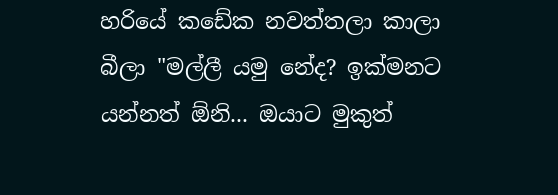හරියේ ක‍ඩේක නවත්තලා කාලා බීලා "මල්ලී යමු නේද? ඉක්මනට යන්නත් ඕනි... ඔයාට මුකුත්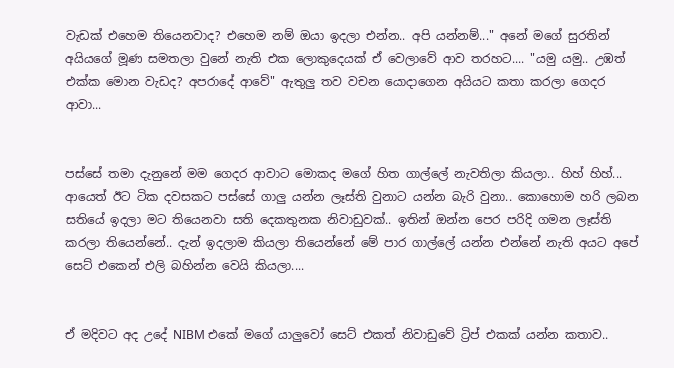වැඩක් එහෙම තියෙනවාද? එහෙම නම් ඔයා ඉදලා එන්න.. අපි යන්නම්..." අනේ මගේ සුරතින් අයියගේ මූණ සමතලා වුනේ නැති එක ලොකුදෙයක් ඒ වෙලාවේ ආව තරහට.... "යමු යමු.. උඹත් එක්ක මොන වැඩද? අපරාදේ ආවේ" ඇතුලු තව වචන යොදාගෙන අයියට කතා කරලා ගෙදර ආවා...


පස්සේ තමා දැනුනේ මම ගෙදර ආවාට මොකද මගේ හිත ගාල්ලේ නැවතිලා කියලා.. හිහ් හිහ්... ආයෙත් ඊට ටික දවසකට පස්සේ ගාලු යන්න ලෑස්ති වුනාට යන්න බැරි වුනා.. කොහොම හරි ලබන සතියේ ඉදලා මට තියෙනවා සති දෙකතුනක නිවාඩුවක්.. ඉතින් ඔන්න පෙර පරිදි ගමන ලෑස්ති කරලා තියෙන්නේ.. දැන් ඉදලාම කියලා තියෙන්නේ මේ පාර ගාල්ලේ යන්න එන්නේ නැති අයට අපේ සෙට් එකෙන් එලි බහින්න වෙයි කියලා....


ඒ මදිවට අද උදේ NIBM එකේ මගේ යාලුවෝ සෙට් එකත් නිවාඩුවේ ට්‍රිප් එකක් යන්න කතාව..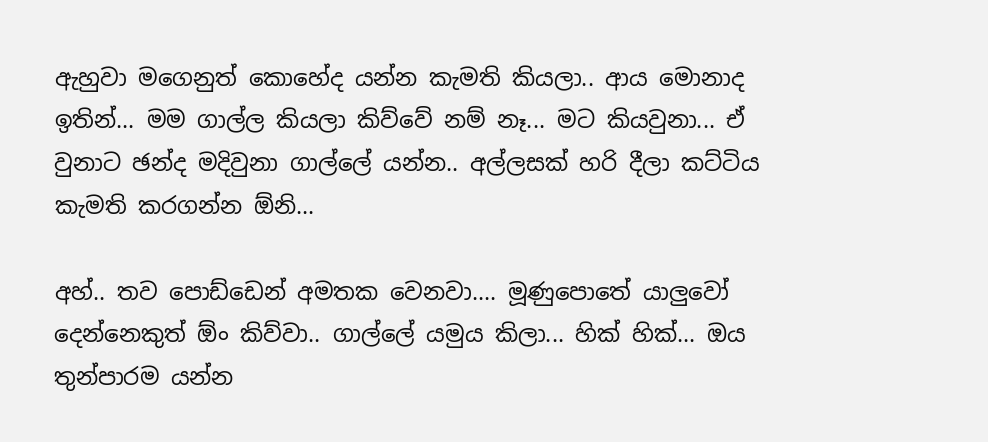ඇහුවා මගෙනුත් කොහේද යන්න කැමති කියලා.. ආය මොනාද ඉතින්... මම ගාල්ල කියලා කිව්වේ නම් නෑ... මට කියවුනා... ඒ වුනාට ඡන්ද මදිවුනා ගාල්ලේ යන්න.. අල්ලසක් හරි දීලා කට්ටිය කැමති කරගන්න ඕනි...

අහ්.. තව පොඩ්ඩෙන් අමතක වෙනවා.... මූණුපොතේ යාලුවෝ දෙන්නෙකුත් ඕං කිව්වා.. ගාල්ලේ යමුය කිලා... හික් හික්... ඔය තුන්පාරම යන්න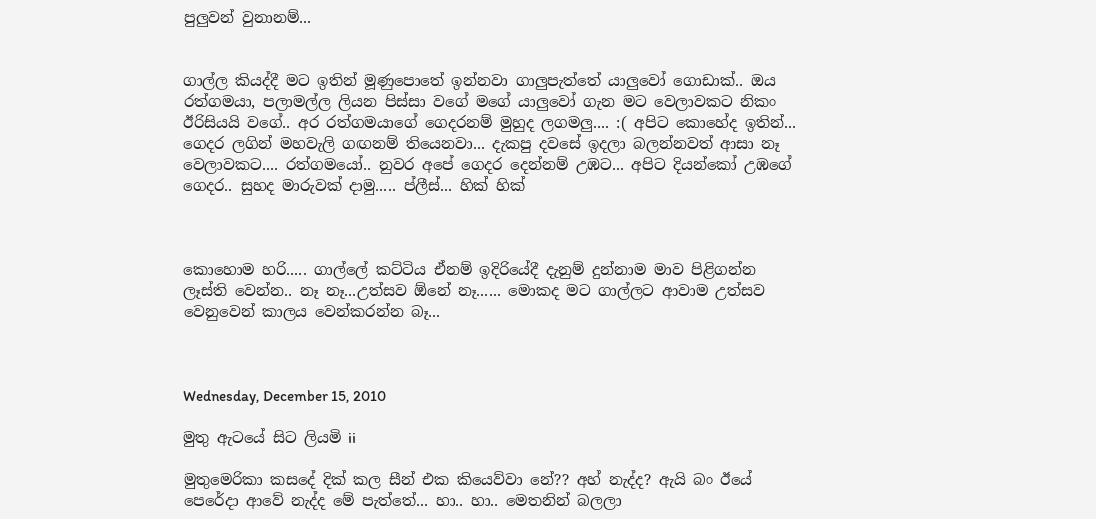පුලුවන් වුනානම්...


ගාල්ල කියද්දී මට ඉතින් මූණුපොතේ ඉන්නවා ගාලුපැත්තේ යාලුවෝ ගොඩාක්.. ඔය රත්ගමයා, පලාමල්ල ලියන පිස්සා වගේ මගේ යාලුවෝ ගැන මට වෙලාවකට නිකං ඊරිසියයි වගේ.. අර රත්ගමයාගේ ගෙදරනම් මුහුද ලගමලු.... :( අපිට කොහේද ඉතින්... ගෙදර ලගින් මහවැලි ගඟනම් තියෙනවා... දැකපු දවසේ ඉදලා බලන්නවත් ආසා නෑ වෙලාවකට.... රත්ගමයෝ.. නුවර අපේ ගෙදර දෙන්නම් උඹට... අපිට දියන්කෝ උඹගේ ගෙදර.. සුහද මාරුවක් දාමු..... ප්ලීස්... හික් හික්



කොහොම හරි..... ගාල්ලේ කට්ටිය ඒනම් ඉදිරියේදී දැනුම් දුන්නාම මාව පිළිගන්න ලෑස්ති වෙන්න.. නෑ නෑ...උත්සව ඕනේ නෑ...... මොකද මට ගාල්ලට ආවාම උත්සව වෙනුවෙන් කාලය වෙන්කරන්න බෑ...



Wednesday, December 15, 2010

මුතු ඇටයේ සිට ලියමි ii

මුතුමෙරිකා කසදේ දික් කල සීන් එක කියෙව්වා නේ?? අහ් නැද්ද? ඇයි බං ඊයේ පෙරේදා ආවේ නැද්ද මේ පැත්තේ... හා.. හා.. මෙතනින් බලලා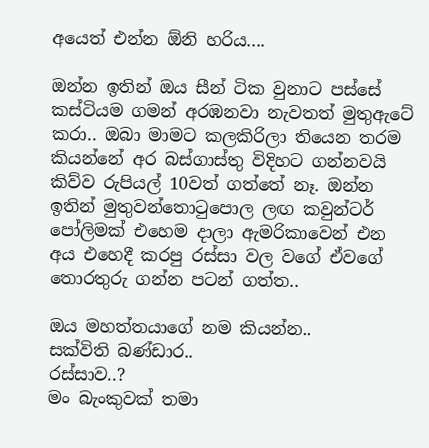අයෙත් එන්න ඕනි හරිය....

ඔන්න ඉතින් ඔය සීන් ටික වුනාට පස්සේ කස්ටියම ගමන් අරඹනවා නැවතත් මුතුඇටේ කරා.. ඔබා මාමට කලකිරිලා තියෙන තරම කියන්නේ අර බස්ගාස්තු විදිහට ගන්නවයි කිව්ව රුපියල් 10වත් ගත්තේ නෑ. ඔන්න ඉතින් මුතුවන්තොටුපොල ලඟ කවුන්ටර් පෝලිමක් එහෙම දාලා ඇමරිකාවෙන් එන අය එහෙදී කරපු රස්සා වල වගේ ඒවගේ තොරතුරු ගන්න පටන් ගත්ත..

ඔය මහත්තයාගේ නම කියන්න..
සක්විති බණ්ඩාර..
රස්සාව..?
මං බැංකුවක් තමා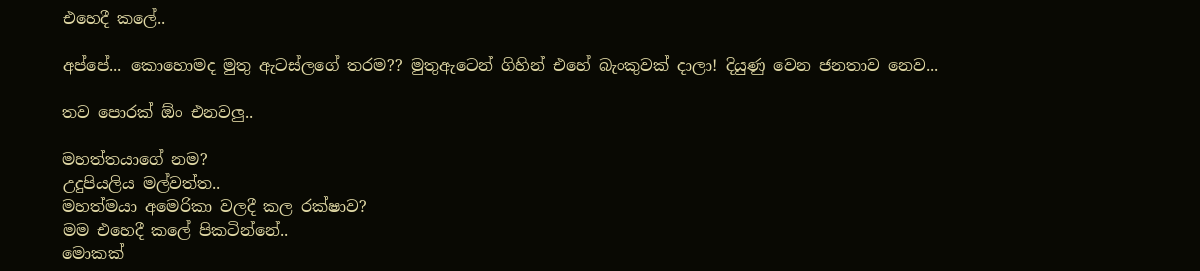එහෙදී කලේ..

අප්පේ... කොහොමද මුතු ඇටස්ලගේ තරම?? මුතුඇටෙන් ගිහින් එහේ බැංකුවක් දාලා! දියුණු වෙන ජනතාව නෙව...

තව පොරක් ඕං එනවලු..

මහත්තයාගේ නම?
උදුපියලිය මල්වත්ත..
මහත්මයා අමෙරිකා වලදී කල රක්ෂාව?
මම එහෙදී කලේ පිකටින්නේ..
මොකක්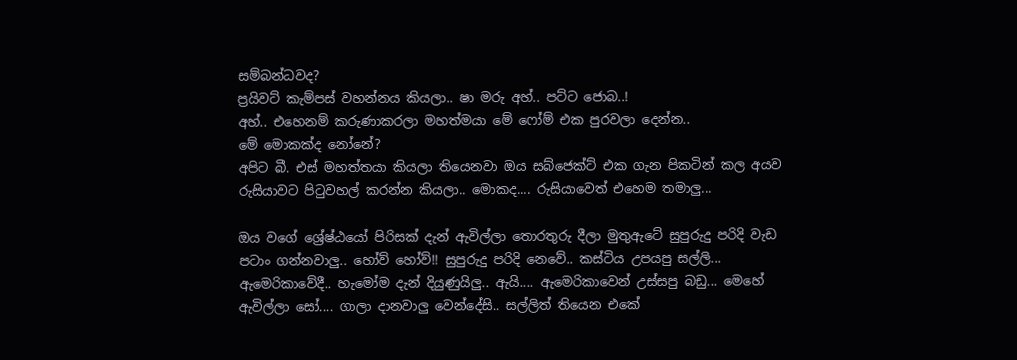සම්බන්ධවද?
ප්‍රයිවට් කැම්පස් වහන්නය කියලා.. ෂා මරු අහ්.. පට්ට ජොබ..!
අහ්.. එහෙනම් කරුණාකරලා මහත්මයා මේ ෆෝම් එක පුරවලා දෙන්න..
මේ මොකක්ද නෝනේ?
අපිට බී. එස් මහත්තයා කියලා තියෙනවා ඔය සබ්ජෙක්ට් එක ගැන පිකටින් කල අයව රුසියාවට පිටුවහල් කරන්න කියලා.. මොකද.... රුසියාවෙත් එහෙම තමාලු...

ඔය වගේ ශ්‍රේෂ්ඨයෝ පිරිසක් දැන් ඇවිල්ලා තොරතුරු දීලා මුතුඇටේ සුපුරුදු පරිදි වැඩ පටාං ගන්නවාලු.. හෝව් හෝව්!! සුපුරුදු පරි‍දි නෙවේ.. කස්ටිය උපයපු සල්ලි... ඇමෙරිකාවේදී.. හැමෝම දැන් දියුණුයිලු.. ඇයි.... ඇමෙරිකාවෙන් උස්සපු බඩු... මෙහේ ඇවිල්ලා සෝ.... ගාලා දානවාලු වෙන්දේසි.. සල්ලිත් තියෙන එකේ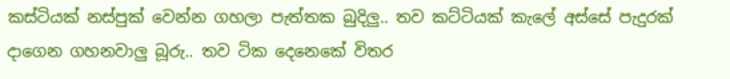කස්ටියක් නස්පුක් වෙන්න ගහලා පැත්තක බුදිලු.. තව කට්ටියක් කැලේ අස්සේ පැදුරක් දාගෙන ගහනවාලු බූරු.. තව ටික දෙනෙකේ විතර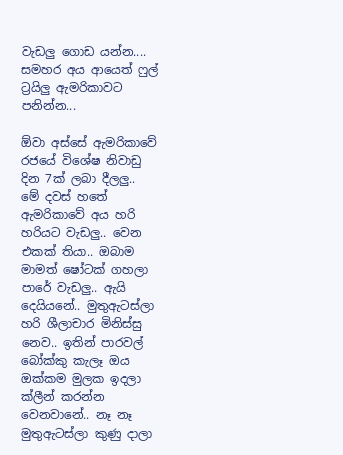වැඩලු ගොඩ යන්න.... සමහර අය ආයෙත් ෆුල් ට්‍රයිලු ඇමරිකාවට පනින්න...

ඕවා අස්සේ ඇමරිකාවේ රජයේ විශේෂ නිවාඩු දින 7ක් ලබා දීලලු.. මේ දවස් හතේ ඇමරිකාවේ අය හරි හරියට වැඩලු.. වෙන එකක් තියා.. ඔබාම මාමත් ෂෝටක් ගහලා පාරේ වැඩලු.. ඇයි දෙයියනේ.. මුතුඇටස්ලා හරි ශීලාචාර මිනිස්සු නෙව.. ඉතින් පාරවල් බෝක්කු කැලෑ ඔය ඔක්කම මුලක ඉදලා ක්ලීන් කරන්න වෙනවානේ.. නෑ නෑ මුතුඇටස්ලා කුණු දාලා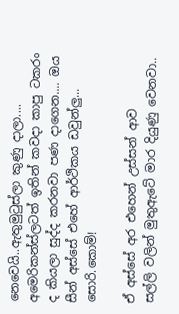නෙවෙයි..ඇතුමුටුස්ලා කුණු දාලා.... අමෙරිකන්ස්ලටත් ඉතින් කවදා කාපු ටකරං ද කියලා සුද්ද කරනවා පණ දාගෙන.... ඔය සීන් අස්සේ එහේ ආර්ථිකය ඩවුන්ලු... සොරි.කොම්!

ඒ අස්සේ අර එහෙන් උස්සන් ආව සල්ලි ‍වලින් මුතුඇටේ මාර දියුණු වෙනවා..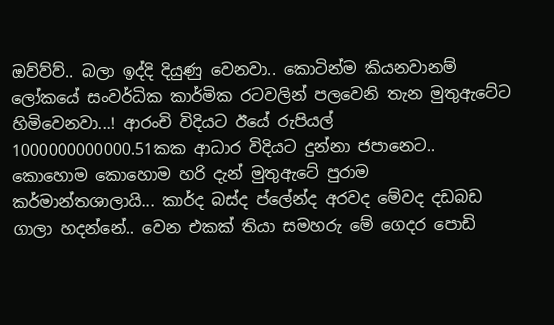ඔව්ව්ව්.. බලා ඉද්දි දියුණු වෙනවා.. කොටින්ම කියනවානම් ලෝකයේ සංවර්ධික කාර්මික රටවලින් පලවෙනි තැන මුතුඇටේට හිමිවෙනවා...! ආරංචි විදියට ඊයේ රුපියල් 1000000000000.51කක ආධාර විදියට දුන්නා ජපානෙට.. කොහොම කොහොම හරි දැන් මුතුඇටේ පුරාම කර්මාන්තශාලායි... කාර්ද බස්ද ප්ලේන්ද අරවද මේවද දඩබඩ ගාලා හදන්නේ.. වෙන එකක් තියා සමහරු මේ ගෙදර පොඩි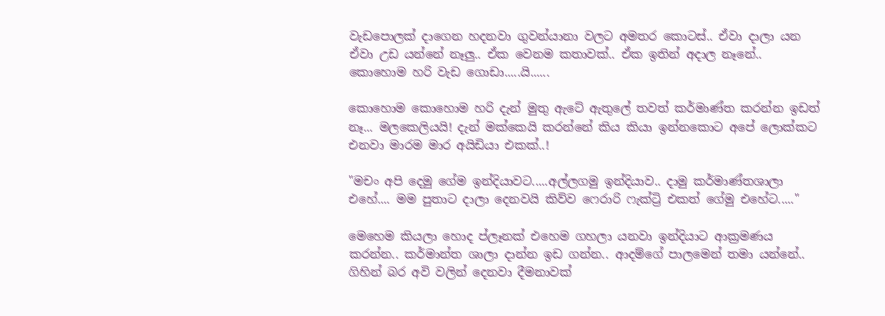වැඩපොලක් දාගෙන හදනවා ගුවන්යානා වලට අමතර කොටස්.. ඒවා දාලා යන ඒවා උඩ යන්නේ නෑලු.. ඒක වෙනම කතාවක්.. ඒක ඉතින් අදාල නෑනේ.. කොහොම හරි වැඩ ගොඩා.....යි......

කොහොම කොහොම හරි දැන් මුතු ඇටේ ඇතුලේ තවත් කර්මාණ්ත කරන්න ඉඩත් නෑ... මලකෙලියයි! දැන් මක්කෙයි කරන්නේ කිය කියා ඉන්නකොට අපේ ලොක්කට එනවා මාරම මාර අයිඩියා එකක්..!

"මචං අපි දෙමු ගේම ඉන්දියාවට.....අල්ලගමු ඉන්දියාව.. දාමු කර්මාණ්තශාලා එහේ.... මම පුතාට දාලා දෙනවයි කිව්ව ෆෙරාරි ‍ෆැක්ට්‍රි එකත් ගේමු එහේට....."

මෙහෙම කියලා හොද ප්ලෑනක් එහෙම ගහලා යනවා ඉන්දියාට ආක්‍රමණය කරන්න.. කර්මාන්ත ශාලා දාන්න ඉඩ ගන්න.. ආදම්ගේ පාලමෙන් තමා යන්නේ.. ගිහින් බර අවි වලින් දෙනවා දීමනාවක්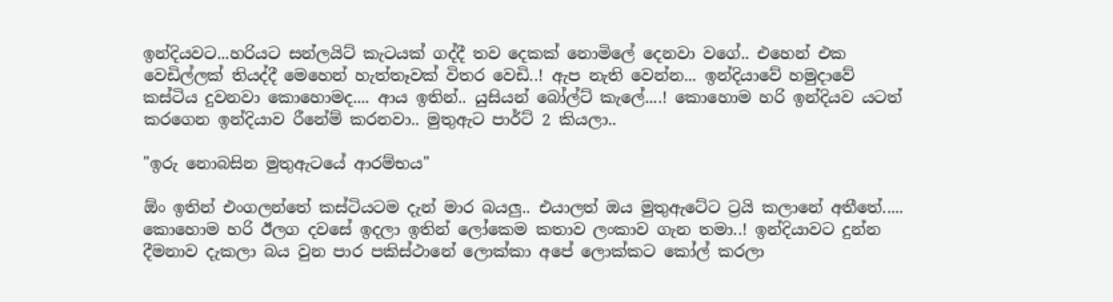ඉන්දියවට...හරියට සන්ලයිට් කැටයක් ගද්දී තව දෙකක් නොමිලේ දෙනවා වගේ.. එහෙන් එක වෙඩිල්ලක් තියද්දී මෙහෙන් ‍හැත්තෑවක් විතර වෙඩි..! ඇප නැති වෙන්න... ඉන්දියාවේ හමුදාවේ කස්ටිය දුවනවා ‍කොහොමද.... ආය ඉතින්.. යුසියන් බෝල්ට් කැලේ....! කොහොම හරි ඉන්දියව යටත් කරගෙන ඉන්දියාව රීනේම් කරනවා.. මුතුඇට පාර්ට් 2 කියලා..

"ඉරු නොබසින මුතුඇටයේ ආරම්භය"

ඕං ඉතින් එංගලන්තේ කස්ටියටම දැන් මාර බයලු.. එයාලත් ඔය මුතුඇටේට ට්‍රයි කලානේ අතීතේ..... කොහොම හරි ඊලග දවසේ ඉදලා ඉතින් ලෝකෙම කතාව ලංකාව ගැන තමා..! ඉන්දියාවට දුන්න දීමනාව දැකලා බය වුන පාර පකිස්ථානේ ලොක්කා අපේ ලොක්කට කෝල් කරලා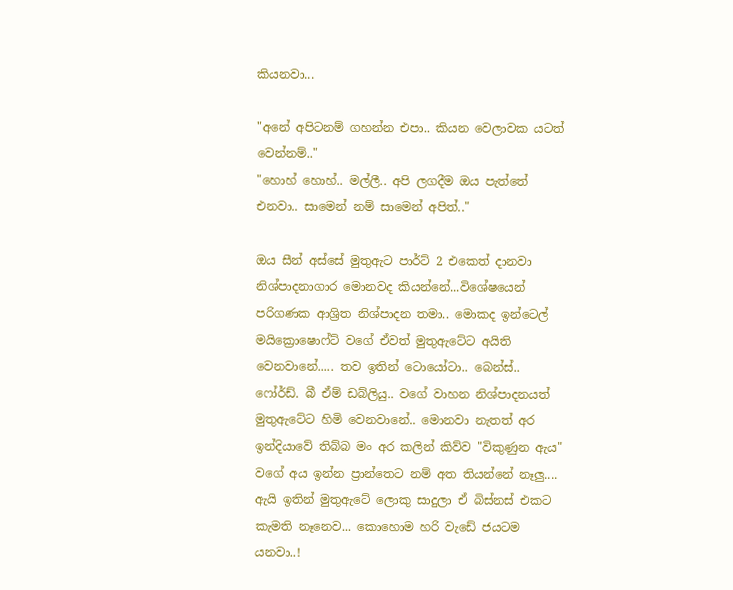කියනවා...

"අනේ අපිටනම් ගහන්න එපා.. කියන වෙලාවක යටත් වෙන්නම්.."
"හොහ් හොහ්.. මල්ලී.. අපි ලගදීම ඔය පැත්තේ එනවා.. සාමෙන් නම් සාමෙන් අපිත්.."

ඔය සීන් අස්සේ මුතුඇට පාර්ට් 2 එකෙත් දානවා නිශ්පාදනාගාර මොනවද කියන්නේ...විශේෂයෙන් පරිගණක ආශ්‍රිත නිශ්පාදන තමා.. මොකද ඉන්ටෙල් මයික්‍රොෂොෆ්ට් වගේ ඒවත් මුතුඇටේට අයිති වෙනවානේ..... තව ඉතින් ටොයෝටා.. බෙන්ස්.. ෆෝර්ඩ්. බී ඒම් ඩබ්ලියු.. වගේ වාහන නිශ්පාදනයත් මුතුඇටේට හිමි වෙනවානේ.. මොනවා නැතත් අර ඉන්දියාවේ තිබ්බ මං අර කලින් කිව්ව "විකුණුන ඇය" වගේ අය ඉන්න ප්‍රාන්තෙට නම් අත තියන්නේ නෑලු.... ඇයි ඉතින් මුතුඇටේ ලොකු සාදුලා ඒ බිස්නස් එකට කැමති නෑනෙව... කොහොම හරි වැඩේ ජයටම යනවා..!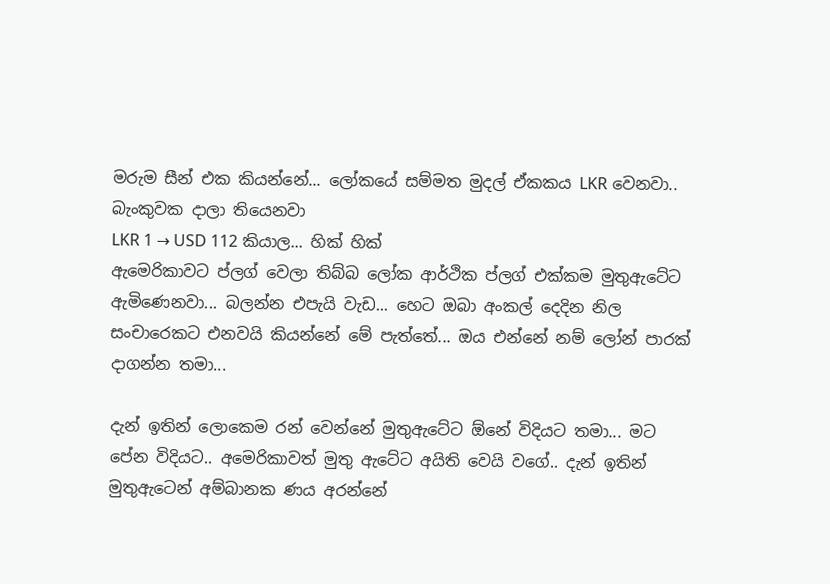මරුම සීන් එක කියන්නේ... ලෝකයේ සම්මත මුදල් ඒකකය LKR වෙනවා.. බැංකුවක දාලා තියෙනවා
LKR 1 → USD 112 කියාල... හික් හික්
ඇමෙරිකාවට ප්ලග් වෙලා තිබ්බ ලෝක ආර්ථික ප්ලග් එක්කම මුතුඇටේට ඇමිණෙනවා... බලන්න එපැයි වැඩ... හෙට ඔබා අංකල් දෙදින නිල සංචාරෙකට එනවයි කියන්නේ මේ පැත්තේ... ඔය එන්නේ නම් ලෝන් පාරක් දාගන්න තමා...

දැන් ඉතින් ලොකෙම රන්‍ වෙන්නේ මුතුඇටේට ඕනේ විදියට තමා... මට පේන විදියට.. අමෙරිකාවත් මුතු ඇටේට අයිති වෙයි වගේ.. දැන් ඉතින් මුතුඇටෙන් අම්බානක ණය අරන්නේ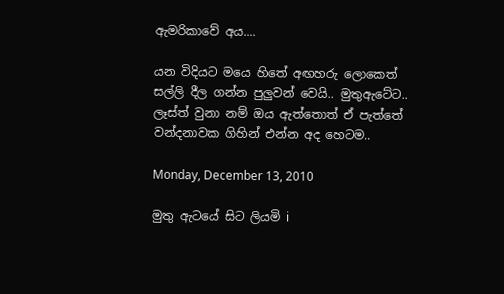ඇ‍මරිකාවේ අය....

යන විදියට ‍මයෙ හිතේ අඟහරු ලොකෙත් සල්ලි දීල ගන්න පුලුවන් වෙයි.. මුතුඇටේට.. ලෑස්ත් වුනා නම් ඔය ඇත්තොත් ඒ පැත්තේ වන්දනාවක ගිහින් එන්න අද හෙටම..

Monday, December 13, 2010

මුතු ඇටයේ සිට ලියමි i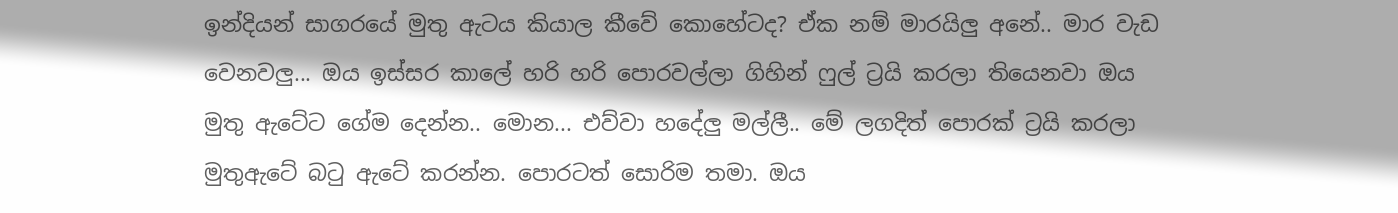ඉන්දියන් සාගරයේ මුතු ඇටය කියාල කීවේ කොහේටද? ඒක නම් මාරයිලු අනේ.. මාර වැඩ වෙනවලු... ඔය ඉස්සර කාලේ හරි හරි පොරවල්ලා ගිහින් ෆුල් ට්‍රයි කරලා තියෙනවා ඔය මුතු ඇටේට ගේම දෙන්න.. මොන... එව්වා හ‍‍දේලු මල්ලී.. මේ ලගදිත් පොරක් ට්‍රයි කරලා මුතුඇටේ බටු ඇටේ කරන්න. පොරටත් සොරිම තමා. ඔය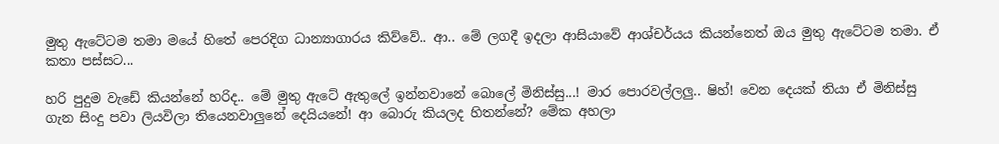මුතු ඇටේටම තමා මයේ හිතේ පෙරදිග ධාන්‍යාගාරය කිව්වේ.. ආ.. මේ ලගදී ඉදලා ආසියාවේ ආශ්චර්යය කියන්නෙත් ඔය මුතු ඇටේටම තමා. ඒ කතා පස්සට...

හරි පුදුම වැඩේ කියන්නේ හරිද.. මේ මුතු ඇටේ ඇතුලේ ඉන්නවානේ බොලේ මිනිස්සු...! මාර පොරවල්ලලු.. ෂිහ්! වෙන දෙයක් තියා ඒ මිනිස්සු ගැන සිංදු පවා ලියවිලා තියෙනවාලුනේ දෙයියනේ! ආ බොරු කියලද හිතන්නේ? මේක අහලා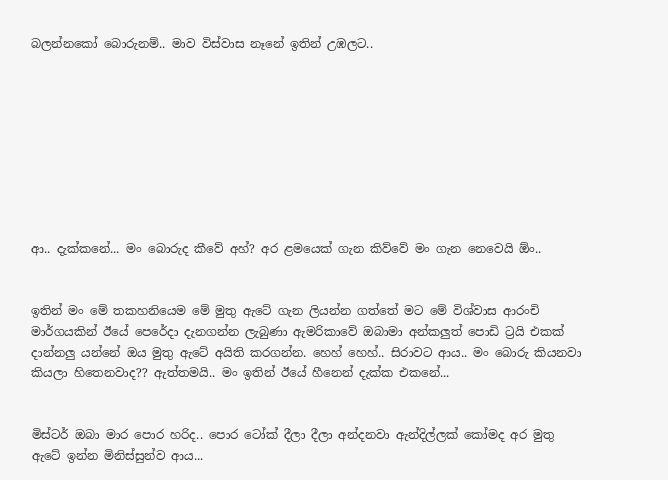බලන්නකෝ බොරුනම්.. මාව විස්වාස නෑනේ ඉතින් උඹලට..









ආ.. දැක්කනේ... මං බොරුද කීවේ අහ්? අර ළමයෙක් ගැන කිව්වේ මං ගැන නෙවෙයි ඕං..


ඉතින් මං මේ තකහනියෙම මේ මුතු ඇටේ ගැන ලියන්න ගත්තේ මට මේ විශ්වාස ආරංචි මාර්ගයකින් ඊයේ පෙරේදා දැනගන්න ලැබුණා ඇමරිකාවේ ඔබාමා අන්කලුත් පොඩි ට්‍රයි එකක් දාන්නලු යන්නේ ඔය මුතු ඇටේ අයිති කරගන්න. හෙහ් හෙහ්.. සිරාවට ආය.. මං බොරු කියනවා කියලා හිතෙනවාද?? ඇත්තමයි.. මං ඉතින් ඊයේ හීනෙන් දැක්ක එකනේ...


මිස්ටර් ඔබා මාර පොර හරිද.. පොර ටෝක් දීලා දීලා අන්දනවා ඇන්දිල්ලක් කෝමද අර මුතු ඇටේ ඉන්න මිනිස්සුන්ව ආය...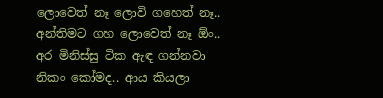ලොවෙත් නෑ ලොවි ගහෙත් නෑ.. අන්තිමට ගහ ලොවෙත් නෑ ඕං.. අර මිනිස්සු ටික ඇඳ ගන්නවා නිකං කෝමද.. ආය කියලා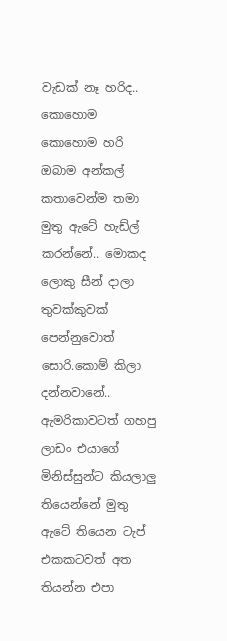වැඩක් නෑ හරිද.. කොහොම කොහොම හරි ඔබාම අන්කල් කතාවෙන්ම තමා මුතු ඇටේ හැඩ්ල් කරන්නේ.. මොකද ලොකු සීන් දාලා තුවක්කුවක් පෙන්නුවොත් සොරි.කොම් කිලා දන්නවානේ.. ඇමරිකාවටත් ගහපු ලාඩං එයාගේ මිනිස්සුන්ට කියලාලු තියෙන්නේ මුතු ඇටේ තියෙන ටැප් එකකටවත් අත තියන්න එපා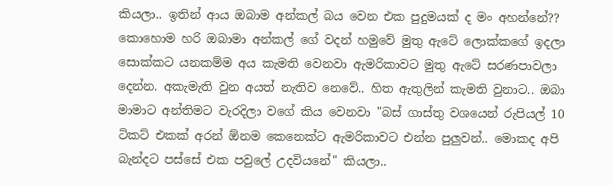කියලා.. ඉතින් ආය ඔබාම අන්කල් බය වෙන එක පුදුමයක් ද මං අහන්නේ?? කොහොම හරි ඔබාමා අන්කල් ගේ වදන් හමුවේ මුතු ඇටේ ලොක්කගේ ඉදලා සොක්කට යනකම්ම අය කැමති වෙනවා ඇමරිකාවට මුතු ඇටේ සරණපාවලා දෙන්න. අකැමැති වුන අයත් නැතිව නෙවේ.. හිත ඇතුලින් කැමති වුනාට.. ඔබා මාමාට අන්තිමට වැරදිලා වගේ කිය වෙනවා "බස් ගාස්තු වශයෙන් රුපියල් 10 ටිකට් එකක් අරන් ඕනම කෙනෙක්ට ඇමරිකාවට එන්න පුලුවන්.. මොකද අපි බැන්දට පස්සේ එක පවුලේ උදවියනේ" කියලා..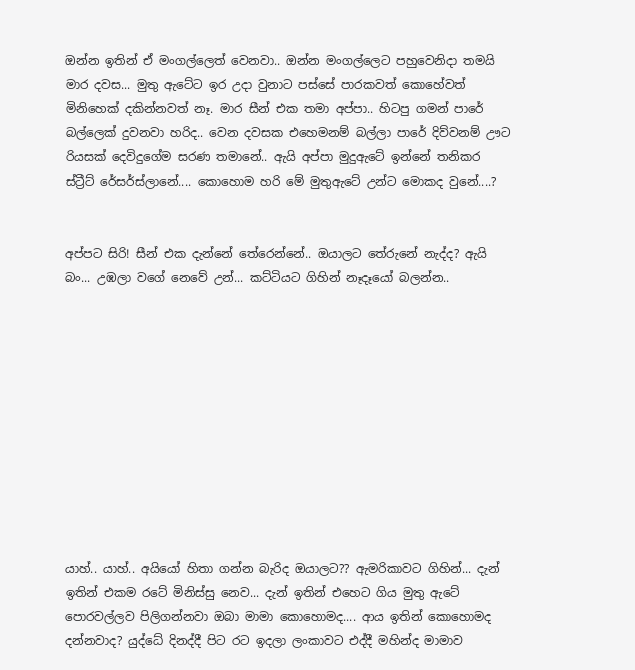ඔන්න ඉතින් ඒ මංගල්ලෙත් වෙනවා.. ඔන්න මංගල්ලෙට පහුවෙනිදා තමයි මාර දවස... මුතු ඇටේට ඉර උදා වුනාට පස්සේ පාරකවත් කොහේවත් මිනිහෙක් දකින්නවත් නෑ. මාර සීන් එක තමා අප්පා.. හිටපු ගමන් පාරේ බල්ලෙක් දුවනවා හරිද.. වෙන දවසක එහෙමනම් බල්ලා පාරේ දිව්වනම් ඌට රියසක් දෙවිදුගේම සරණ තමානේ.. ඇයි අප්පා මුදුඇටේ ඉන්නේ තනිකර ස්ට්‍රීට් රේසර්ස්ලානේ.... කොහොම හරි මේ මුතුඇටේ උන්ට මොකද වුනේ....?


අප්පට සිරි! සීන් එක දැන්නේ තේරෙන්නේ.. ඔයාලට තේරුනේ නැද්ද? ඇයි බං... උඹලා වගේ නෙවේ උන්... කට්ටියට ගිහින් නෑදෑයෝ බලන්න..











යාහ්.. යාහ්.. අයියෝ හිතා ගන්න බැරිද ඔයාලට?? ඇමරිකාවට ගිහින්... දැන් ඉතින් එකම රටේ මිනිස්සු නෙව... දැන් ඉතින් එහෙට ගිය මුතු ඇටේ පොරවල්ලව පිලිගන්නවා ඔබා මාමා කොහොමද.... ආය ඉතින් කොහොමද දන්නවාද? යුද්ධේ දිනද්දී පිට රට ඉදලා ලංකාවට එද්දී මහින්ද මාමාව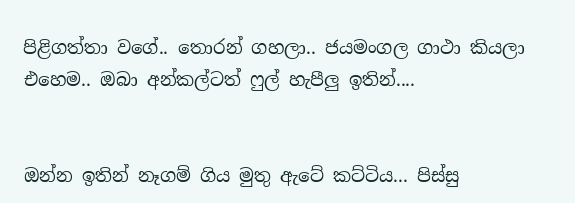පිළිගත්තා වගේ.. තොරන් ගහලා.. ජයමංගල ගාථා කියලා එහෙම.. ඔබා අන්කල්ටත් ෆුල් හැපීලු ඉතින්....


ඔන්න ඉතින් නෑගම් ගිය මුතු ඇටේ කට්ටිය... පිස්සු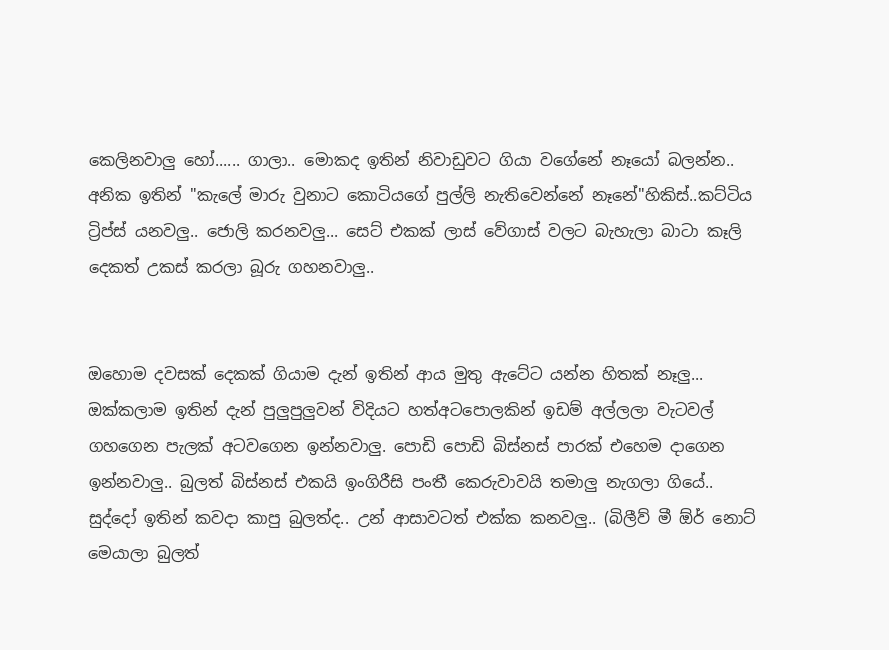කෙලිනවාලු හෝ...... ගාලා.. මොකද ඉතින් නිවාඩුවට ගියා වගේනේ නෑයෝ බලන්න.. අනික ඉතින් "කැලේ මාරු වුනාට කොටියගේ පුල්ලි නැතිවෙන්නේ නෑනේ"හිකිස්..කට්ටිය ට්‍රිප්ස් යනවලු.. ජොලි කරනවලු... සෙට් එකක් ලාස් වේගාස් වලට බැහැලා බාටා කෑලි දෙකත් උකස් කරලා බූරු ගහනවාලු..


ඔහොම දවසක් දෙකක් ගියාම දැන් ඉතින් ආය මුතු ඇටේට යන්න හිතක් නෑලු... ඔක්කලාම ඉතින් දැන් පුලුපුලුවන් විදියට හත්අටපොලකින් ඉඩම් අල්ලලා වැටවල් ගහගෙන පැලක් අටවගෙන ඉන්නවාලු. පොඩි පොඩි බිස්නස් පාරක් එහෙම දාගෙන ඉන්නවාලු.. බුලත් බිස්නස් එකයි ඉංගිරීසි පංතී කෙරුවාවයි තමාලු නැගලා ගියේ.. සුද්දෝ ඉතින් කවදා කාපු බුලත්ද.. උන් ආසාවටත් එක්ක කනවලු.. (බිලීව් මී ඕර් නොට් මෙයාලා බුලත්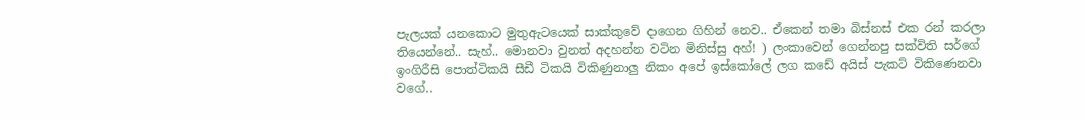පැලයක් යනකොට මුතුඇටයෙක් සාක්කුවේ දාගෙන ගිහින් නෙව.. ඒකෙන් තමා බිස්නස් එක රන් කරලා තියෙන්නේ.. සැහ්.. මොනවා වුනත් අදහන්න වටින මිනිස්සු අහ්! ) ලංකාවෙන් ගෙන්නපු සක්විති සර්ගේ ඉංගිරීසි පොත්ටිකයි සීඩී ටිකයි විකිණුනාලු නිකං අපේ ඉස්කෝලේ ලග කඩේ අයිස් පැකට් විකිණෙනවා වගේ..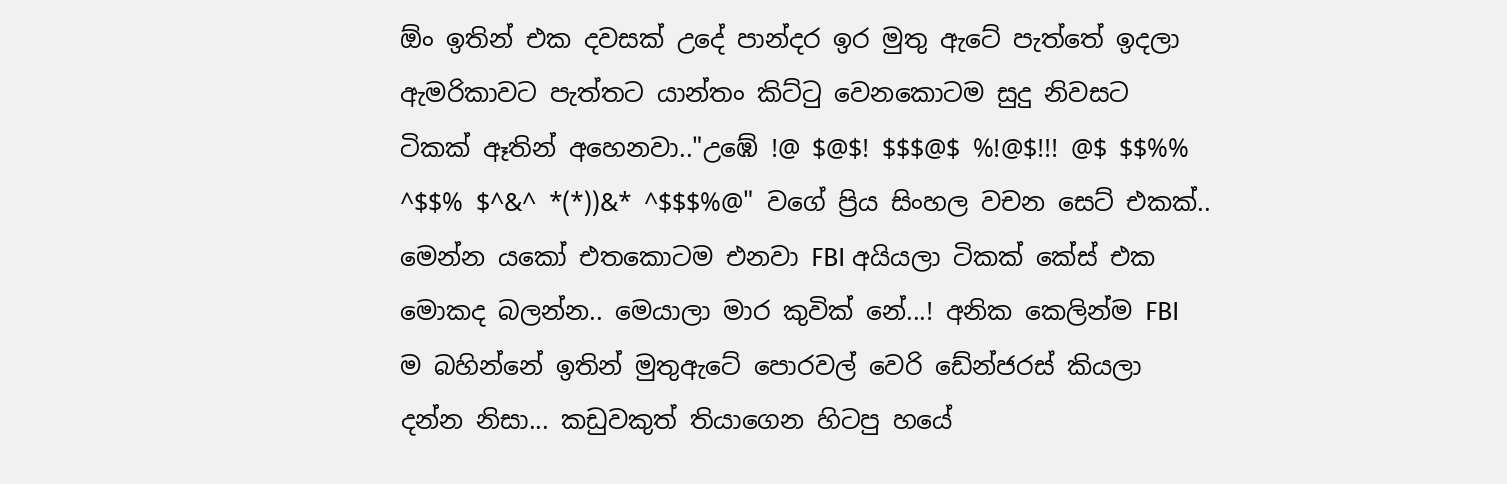ඕං ඉතින් එක දවසක් උදේ පාන්දර ඉර මුතු ඇටේ පැත්තේ ඉදලා ඇමරිකාවට පැත්තට යාන්තං කිට්ටු වෙනකොටම සුදු නිවසට ටිකක් ඈතින් අහෙනවා.."උඹේ !@ $@$! $$$@$ %!@$!!! @$ $$%% ^$$% $^&^ *(*))&* ^$$$%@" වගේ ප්‍රිය සිංහල වචන සෙට් එකක්.. මෙන්න යකෝ එතකොටම එනවා FBI අයියලා ටිකක් කේස් එක මොකද බලන්න.. මෙයාලා මාර කුවික් නේ...! අනික කෙලින්ම FBI ම බහින්නේ ඉතින් මුතුඇටේ පොරවල් වෙරි ඩේන්ජරස් කියලා දන්න නිසා... කඩුවකුත් තියාගෙන හිටපු හයේ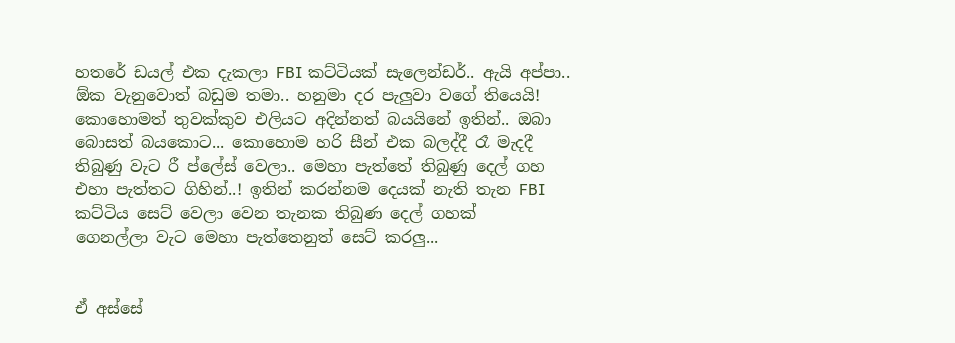හතරේ ඩයල් එක දැකලා FBI කට්ටියක් සැලෙන්ඩර්.. ඇයි අප්පා.. ඕක වැනුවොත් බඩුම තමා.. හනුමා දර පැලුවා වගේ තියෙයි! කොහොමත් තුවක්කුව එලියට අදින්නත් බයයිනේ ඉතින්.. ඔබා බොසත් බයකොට... කොහොම හරි සීන් එක බලද්දී රෑ මැදදී තිබුණු වැට රී ප්ලේස් වෙලා.. මෙහා පැත්තේ තිබුණු දෙල් ගහ එහා පැත්තට ගිහින්..! ඉතින් කරන්නම දෙයක් නැති තැන FBI කට්ටිය සෙට් වෙලා වෙන තැනක තිබුණ දෙල් ගහක් ගෙනල්ලා ‍වැට මෙහා පැත්තෙනුත් සෙට් කරලු...


ඒ අස්සේ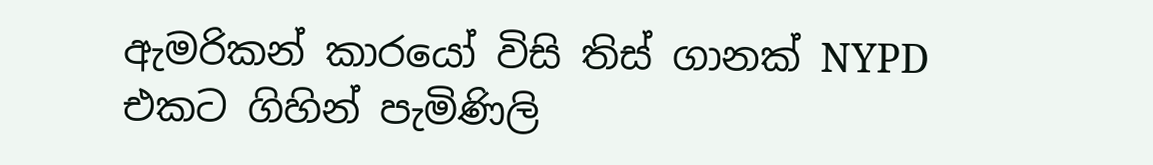ඇමරිකන් කාරයෝ විසි තිස් ගානක් NYPD එකට ගිහින් පැමිණිලි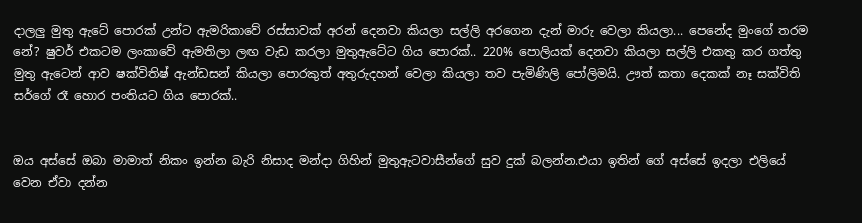දාලලු මුතු ඇටේ පොරක් උන්ට ඇමරිකාවේ රස්සාවක් අරන් දෙනවා කියලා සල්ලි අරගෙන දැන් මාරු වෙලා කියලා... පෙනේද මුංගේ තරම නේ? ෂුවර් එකටම ලංකාවේ ඇමතිලා ලඟ වැඩ කරලා මුතුඇටේට ගිය පොරක්.. 220% පොලියක් දෙනවා කියලා සල්ලි එකතු කර ගත්තු මුතු ඇටෙන් ආව ෂක්විතිෂ් ඇන්ඩසන් කියලා පොරකුත් අතුරුදහන් වෙලා කියලා තව පැමිණිලි පෝලිමයි. ඌත් කතා දෙකක් නෑ සක්විති සර්ගේ රෑ හොර පංතියට ගිය පොරක්..


ඔය අස්සේ ඔබා මාමාත් නිකං ඉන්න බැරි නිසාද මන්දා ගිහින් මුතුඇටවාසීන්ගේ සුව දුක් බලන්න.එයා ඉතින් ගේ අස්සේ ඉදලා එලියේ වෙන ඒවා දන්න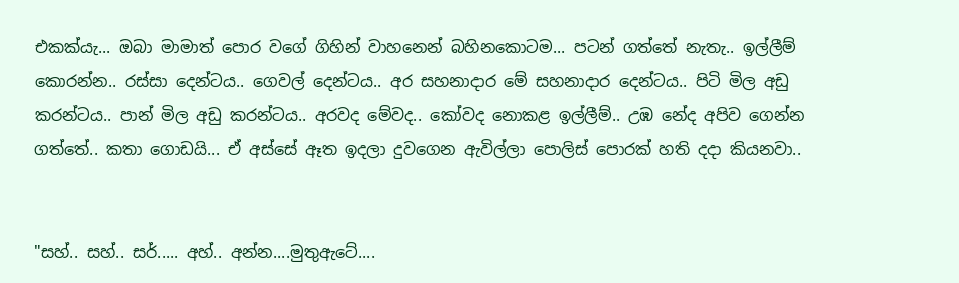එකක්යැ... ඔබා මාමාත් පොර වගේ ගිහින් වාහනෙන් බහිනකොටම... පටන් ගත්තේ නැතැ.. ඉල්ලීම් කොරන්න.. රස්සා දෙන්ටය.. ගෙවල් දෙන්ටය.. අර සහනාදාර මේ සහනාදාර දෙන්ටය.. පිටි මිල අඩු කරන්ටය.. පාන් මිල අඩු කරන්ටය.. අරවද මේවද.. කෝවද නොකළ ඉල්ලීම්.. උඹ‍ නේද අපිව ගෙන්න ගත්තේ.. කතා ගොඩයි... ඒ අස්සේ ඈත ඉදලා දුවගෙන ඇවිල්ලා පොලිස් පොරක් හති දදා කියනවා..


"සහ්.. සහ්.. සර්..... අහ්.. අන්න....මුතුඇටේ....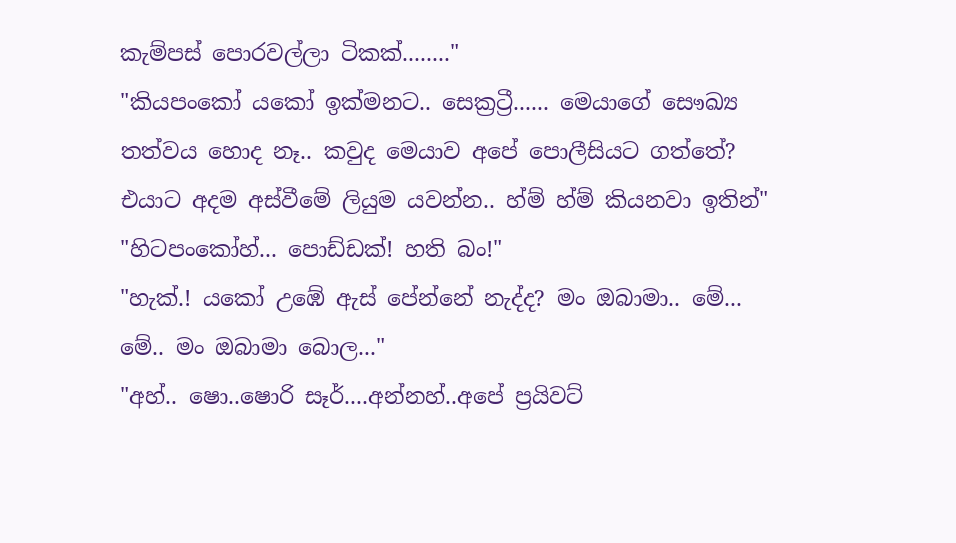කැම්පස් පොරවල්ලා ටිකක්........"
"කියපං‍කෝ යකෝ ඉක්මනට.. සෙක්‍රට්‍රී...... මෙයාගේ සෞඛ්‍ය තත්වය හොද නෑ.. කවුද මෙයාව අපේ පොලීසියට ගත්තේ? එයාට අදම අස්වීමේ ලියුම යවන්න.. හ්ම් හ්ම් කියනවා ඉතින්"
"හිටපංකෝහ්... පොඩ්ඩක්! හති බං!"
"හැක්.! යකෝ උඹේ ඇස් පේන්නේ නැද්ද? මං ඔබාමා.. මේ... මේ.. මං ඔබාමා බොල..."
"අහ්.. ෂො..ෂොරි සෑර්....අන්නහ්..අපේ ප්‍රයිවට්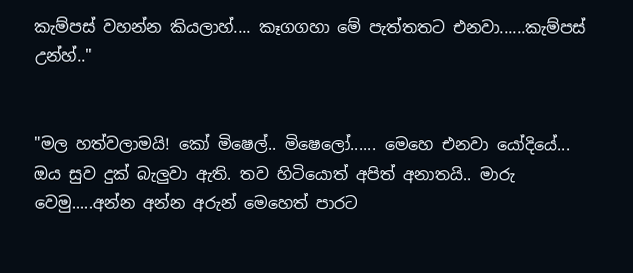කැම්පස් වහන්න කියලාහ්.... කෑගගහා මේ පැත්තතට එනවා......කැම්පස් උන්හ්.."


"මල හත්වලාමයි! කෝ මිෂෙල්.. මිෂෙලෝ...... මෙහෙ එනවා යෝදියේ... ඔය සුව දුක් බැලුවා ඇති. තව හිටියොත් අපිත් අනාතයි.. මාරු වෙමු.....අන්න අන්න අරුන් මෙහෙත් පාරට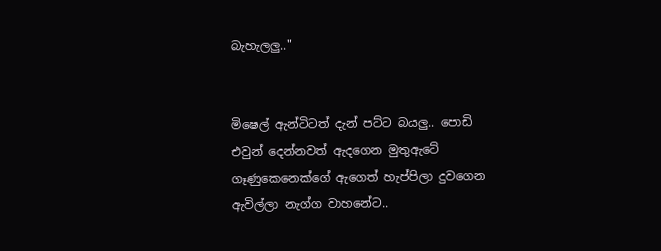බැහැලලු.."


මිෂෙල් ඇන්ටිටත් දැන් පට්ට බයලු.. පොඩි එවුන් දෙන්නවත් ඇදගෙන මුතුඇටේ ගෑණුකෙනෙක්ගේ ඇගෙත් හැප්පිලා දුවගෙන ඇවිල්ලා නැග්ග වාහනේට..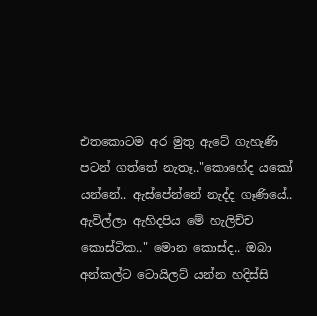එතකොටම අර මුතු ඇටේ ගැහැණි පටන් ගත්තේ නැතෑ.."කොහේද යකෝ යන්නේ.. ඇස්පේන්නේ නැද්ද ගෑණියේ.. ඇවිල්ලා ඇහිදපිය මේ හැලිච්ච කොස්ටික.." මොන කොස්ද.. ඔබා අන්කල්ට ටොයිලට් යන්න හදිස්සි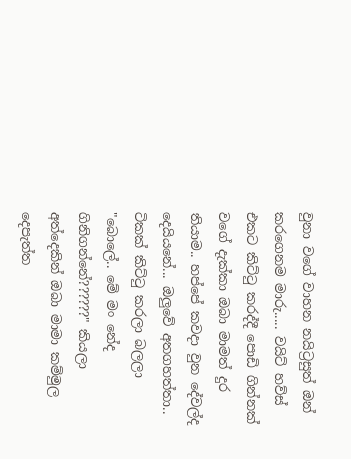වුනා වගේ වාහන නයිට්‍රසුත් ඔන් කරගෙනම මාරු..... වයිට් හව්ස් එකට කිට්ටු කරද්දී පොඩි ගින්නක් වගේ දැක්කා ඔබා මාමත් දුර තියාම.. හප්පේ කවදා වුන දේවල්ද දෙයියනේ... ඔලුවේ අතගහත්තා.. ටිකක් කිට්ටු කරලා බලලා "බොලේ.. මේ ‍මං නේද ගිනිගන්නේ??????" කියලා අත්දෙකින් ඔබා මාමා කම්මුල දෙපැත්ත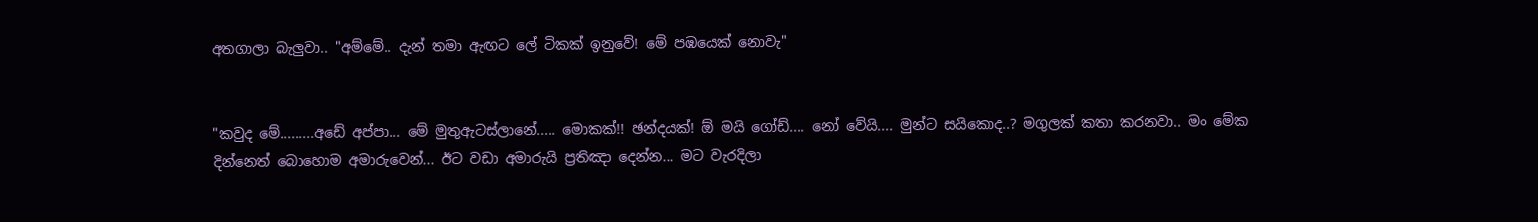අතගාලා බැලුවා.. "අම්මේ.. දැන් තමා ඇඟට ලේ ටිකක් ඉනුවේ! මේ පඹයෙක් නොවැ"


"කවුද මේ.........අඩේ අප්පා... මේ මුතුඇටස්ලානේ..... මොකක්!! ඡන්දයක්! ඕ මයි ගෝඩ්.... නෝ වේයි.... මුන්ට සයිකොද..? මගුලක් කතා කරනවා.. මං මේක දින්නෙත් බොහොම අමාරුවෙන්... ඊට වඩා අමාරුයි ප්‍රතිඤා දෙන්න... මට වැරදිලා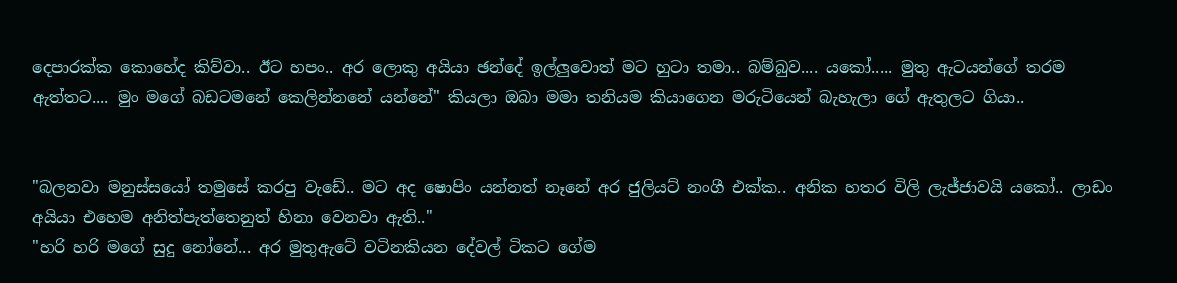දෙපාරක්ක කොහේද කිව්වා.. ඊට හපං.. අර ලොකු අයියා ඡන්දේ ඉල්ලුවොත් මට හුටා තමා.. බම්බුව.... යකෝ..... මුතු ඇටයන්ගේ තරම ඇත්තට.... මුං මගේ බඩටමනේ කෙලින්නනේ යන්නේ" කියලා ඔබා මමා තනියම කියාගෙන මරුටියෙන් බැහැලා ගේ ඇතුලට ගියා..


"බලනවා මනුස්සයෝ තමුසේ කරපු වැඩේ.. මට අද ෂොපිං යන්නත් නෑනේ අර ජුලියට් නංගී එක්ක.. අනික හතර විලි ලැජ්ජාවයි යකෝ.. ලාඩං අයියා එහෙම අනිත්පැත්තෙනුත් හිනා වෙනවා ඇති.."
"හරි හරි මගේ සුදු නෝනේ... අර මුතුඇටේ වටිනකියන දේවල් ටිකට ගේම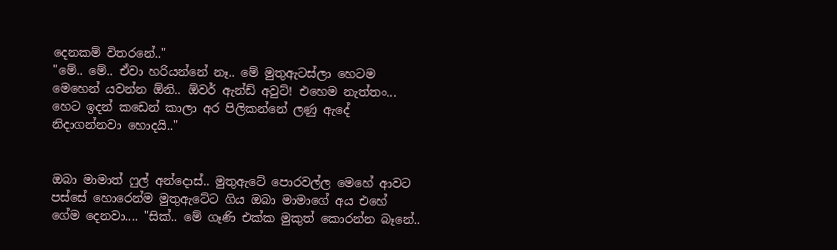දෙනකම් විතරනේ.."
"මේ‍.. මේ.. ඒවා හරියන්නේ නෑ.. මේ මුතුඇටස්ලා හෙටම මෙහෙන් යවන්න ඕනි.. ඕවර් ඇන්ඩ් අවුට්! එහෙම නැත්තං... හෙට ඉදන් කඩෙන් කාලා අර පිලිකන්නේ ලණු ඇදේ නිදාගන්නවා හොදයි.."


ඔබා මාමාත් ෆුල් අන්දොස්.. මුතුඇටේ පොරවල්ල මෙහේ ආවට පස්සේ හොරෙන්ම මුතුඇටේට ගිය ඔබා මාමාගේ අය එහේ ගේම දෙනවා.... "සික්.. මේ ගෑණි එක්ක මුකුත් කොරන්න බෑනේ..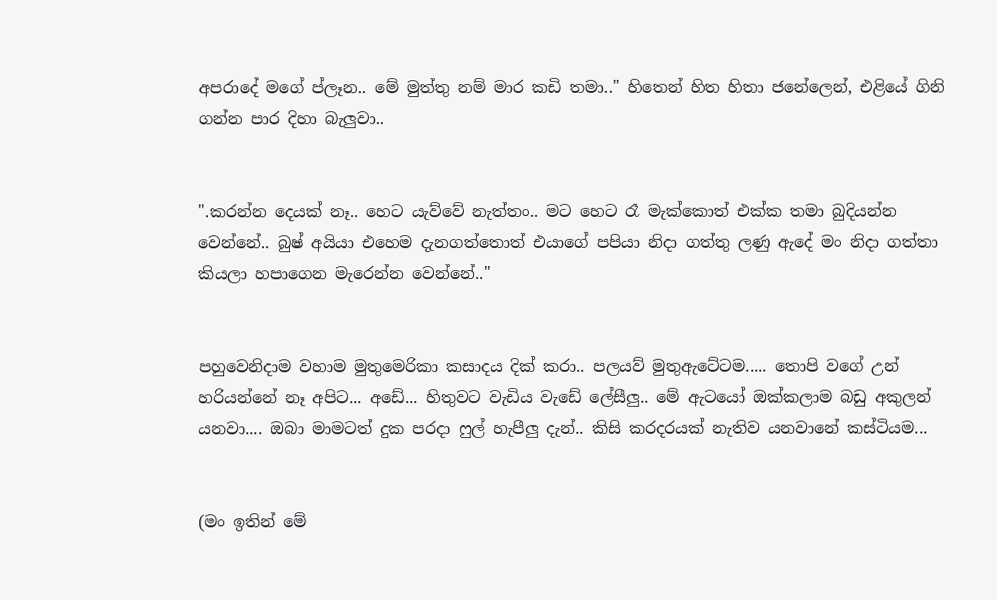අපරාදේ මගේ ප්ලෑන.. මේ මුත්තු ‍නම් මාර කඩි තමා.." හිතෙන් හිත හිතා ජනේලෙන්, එළියේ ගිනි ගන්න පාර දිහා බැලුවා..


".කරන්න දෙයක් නෑ.. හෙට යැව්වේ නැත්තං.. මට හෙට රෑ මැක්කොත් එක්ක තමා බුදියන්න වෙන්නේ.. බුෂ් අයියා එහෙම දැනගත්තොත් එයාගේ පපියා නිදා ගත්තු ලණු ඇදේ මං නිදා ගත්තා කියලා හපාගෙන මැරෙන්න වෙන්නේ.."


පහුවෙනිදාම වහාම මුතුමෙරිකා කසාදය දික් කරා.. පලයව් මුතුඇටේටම..... තොපි වගේ උන් හරියන්නේ නෑ අපිට... අඩේ... හිතුවට වැ‍ඩිය ‍වැඩේ ලේසීලු.. මේ ඇටයෝ ඔක්කලාම බඩු අකුලන් යනවා.... ඔබා මාමටත් දුක පරදා ෆුල් හැපීලු දැන්.. කිසි කරදරයක් නැතිව යනවානේ කස්ටියම...


(මං ඉතින් මේ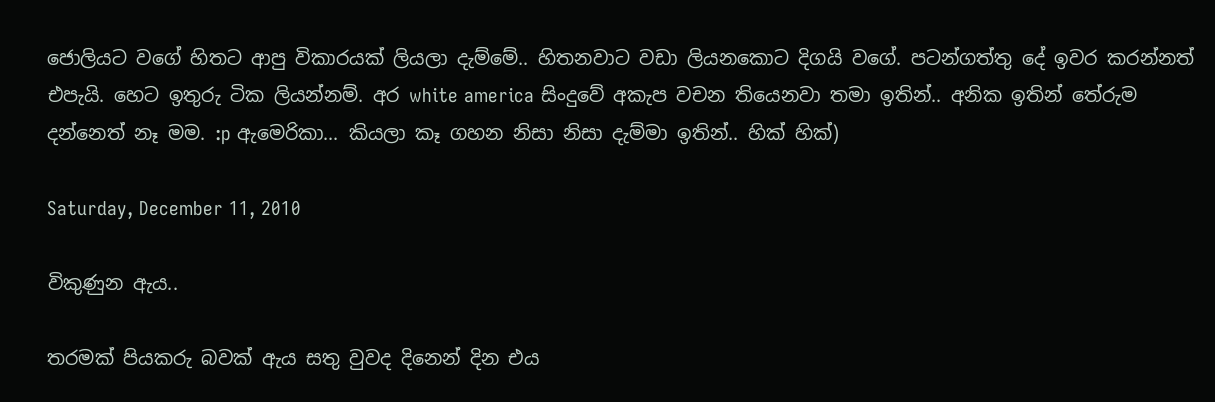ජොලියට වගේ හිතට ආපු විකාරයක් ලියලා දැම්මේ.. හිතනවාට වඩා ලියනකොට දිගයි වගේ. පටන්ගත්තු දේ ඉවර කරන්නත් එපැයි. හෙට ඉතුරු ටික ලියන්නම්. අර white america සිංදුවේ අකැප වචන තියෙනවා තමා ඉතින්.. අනික ඉතින් තේරුම දන්නෙත් නෑ මම. :p ඇමෙරිකා... කියලා කෑ ගහන නිසා නිසා දැම්මා ඉතින්.. හික් හික්)

Saturday, December 11, 2010

විකුණුන ඇය..

තරමක් පියකරු බවක් ඇය සතු වුවද දිනෙන් දින එය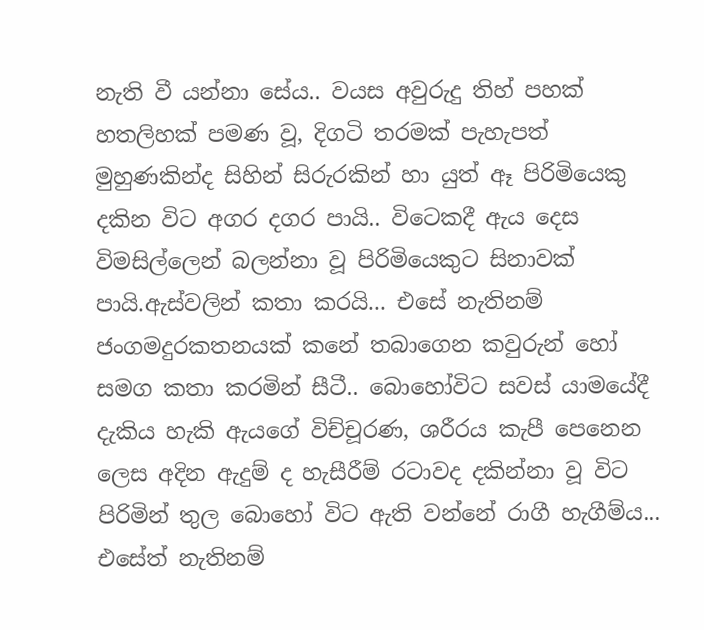නැති වී යන්නා සේය.. වයස අවුරුදු තිහ් පහක් හතලිහක් පමණ වූ, දිගටි තරමක් පැහැපත් මුහුණකින්ද සිහින් සිරුරකින් හා යුත් ඈ පිරිමියෙකු දකින විට අගර දගර පායි.. විටෙකදී ඇය දෙස විමසිල්ලෙන් බලන්නා වූ පිරිමියෙකුට සිනාවක් පායි.ඇස්වලින් කතා කරයි... එසේ නැතිනම් ජංගමදුරකතනයක් කනේ තබාගෙන කවුරුන් හෝ සමග කතා කරමින් සීටී.. බොහෝවිට සවස් යාමයේදී දැකිය හැකි ඇයගේ විච්චූරණ, ශරීරය කැපී පෙනෙන ලෙස අදින ඇදුම් ද හැසීරීම් රටාවද දකින්නා වූ විට පිරිමින් තුල බොහෝ විට ඇති වන්නේ රාගී හැගීම්ය... එසේත් නැතිනම්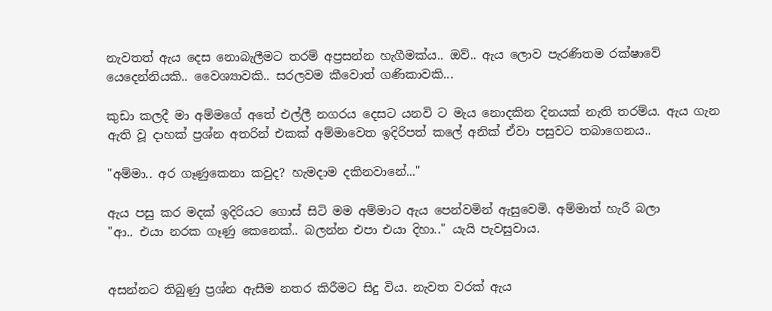නැවතත් ඇය දෙස නොබැලීමට තරම් අප්‍රසන්න හැගීමක්ය.. ඔව්.. ඇය ලොව පැරණිතම රක්ෂාවේ යෙදෙන්නියකි.. වෛශ්‍යාවකි.. සරලවම කීවොත් ගණිකාවකි...

කුඩා කලදී මා අම්මගේ අතේ එල්ලී නගරය දෙසට යනවි ට මැය නොදකින දිනයක් නැති තරම්ය. ඇය ගැන ඇති වූ දාහක් ප්‍රශ්න අතරින් එකක් අම්මාවෙත ඉදිරිපත් කලේ අනික් ඒවා පසුවට තබාගෙනය..

"අම්මා.. අර ගෑණුකෙනා කවුද? හැමදාම දකිනවානේ..."

ඇය පසු කර මදක් ඉදිරියට ගොස් සිටි මම අම්මාට ඇය පෙන්වමින් ඇසුවෙමි. අම්මාත් හැරී බලා
"ආ.. එයා නරක ගෑණු කෙනෙක්.. බලන්න එපා එයා දිහා.." යැයි පැවසුවාය.


අසන්නට තිබුණු ප්‍රශ්න ඇසීම නතර කිරීමට සිදු විය. නැවත වරක් ඇය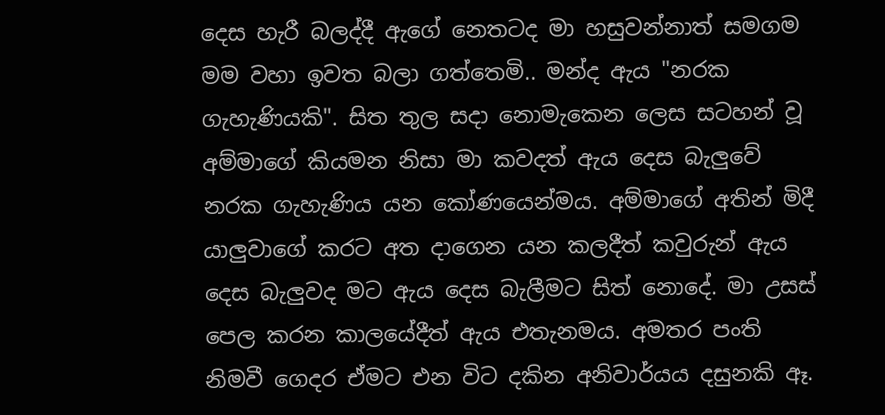දෙස හැරී බලද්දී ඇගේ නෙතටද මා හසුවන්නාත් සමගම මම වහා ඉවත බලා ගත්තෙමි.. මන්ද ඇය "නරක ගැහැණියකි". සිත තුල සදා නොමැකෙන ලෙස සටහන් වූ අම්මාගේ කියමන නිසා මා කවදත් ඇය දෙස බැලුවේ නරක ගැහැණිය යන කෝණයෙන්මය. අම්මාගේ අතින් මිදී යාලුවාගේ කරට අත දාගෙන යන කලදීත් කවුරුන් ඇය දෙස බැලුවද මට ඇය දෙස බැලීමට සිත් නොදේ. මා උසස් පෙල කරන කාලයේදීත් ඇය එතැනමය. අමතර පංති නිමවී ගෙදර ඒමට එන විට දකින අනිවාර්යය දසුනකි ඈ.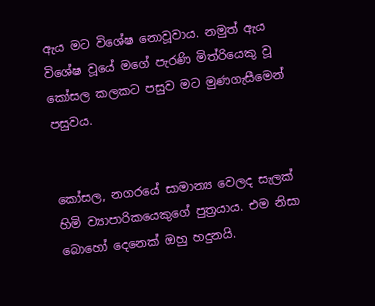ඇය මට විශේෂ නොවූවාය. නමුත් ඇය විශේෂ වූයේ මගේ පැරණි මිත්රියෙකු වූ කෝසල කලකට පසුව මට මුණගැසීමෙන් පසුවය.


කෝසල, නග‍රයේ සාමාන්‍ය වෙලද සැලක් හිමි ව්‍යාපාරිකයෙකුගේ පුත්‍රයාය. එම නිසා බොහෝ දෙනෙක් ඔහු හදුනයි.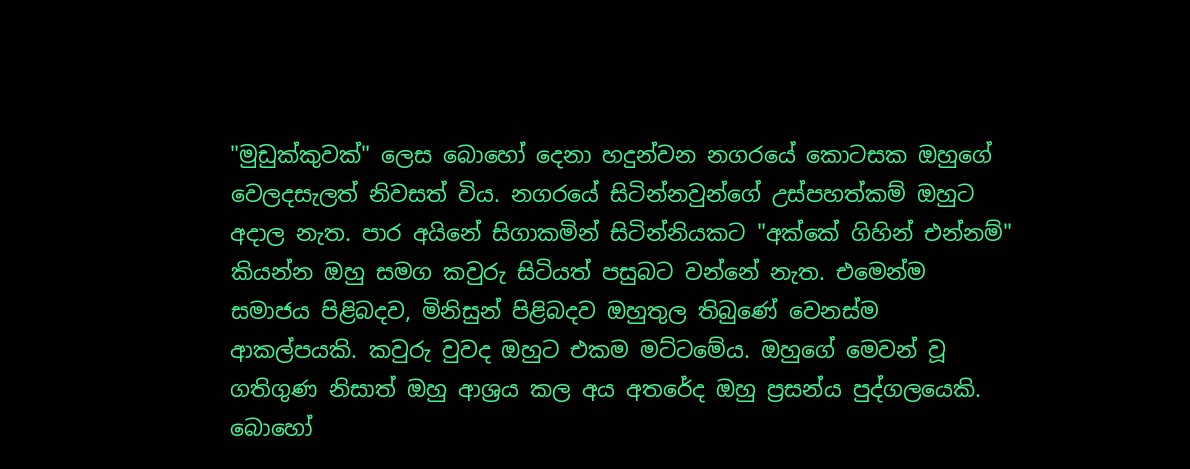"මුඩුක්කුවක්" ලෙස බොහෝ දෙනා හදුන්වන නගරයේ කොටසක ඔහුගේ වෙලදසැලත් නිවසත් විය. නග‍රයේ සිටින්නවුන්ගේ උස්පහත්කම් ඔහුට අදාල නැත. පාර අයිනේ සිගාකමින් සිටින්නියකට "අක්කේ ගිහින් එන්නම්" කියන්න ඔහු සමග කවුරු සිටියත් පසුබට වන්නේ නැත. එමෙන්ම සමාජය පිළිබදව, මිනිසුන් පිළිබදව ඔහුතුල තිබුණේ වෙනස්ම ආකල්පයකි. කවුරු වුවද ඔහුට එකම මට්ටමේය. ඔහුගේ මෙවන් වූ ගතිගුණ නිසාත් ඔහු ආශ්‍රය කල අය අතරේද ඔහු ප්‍රසන්ය පුද්ග‍ලයෙකි. බොහෝ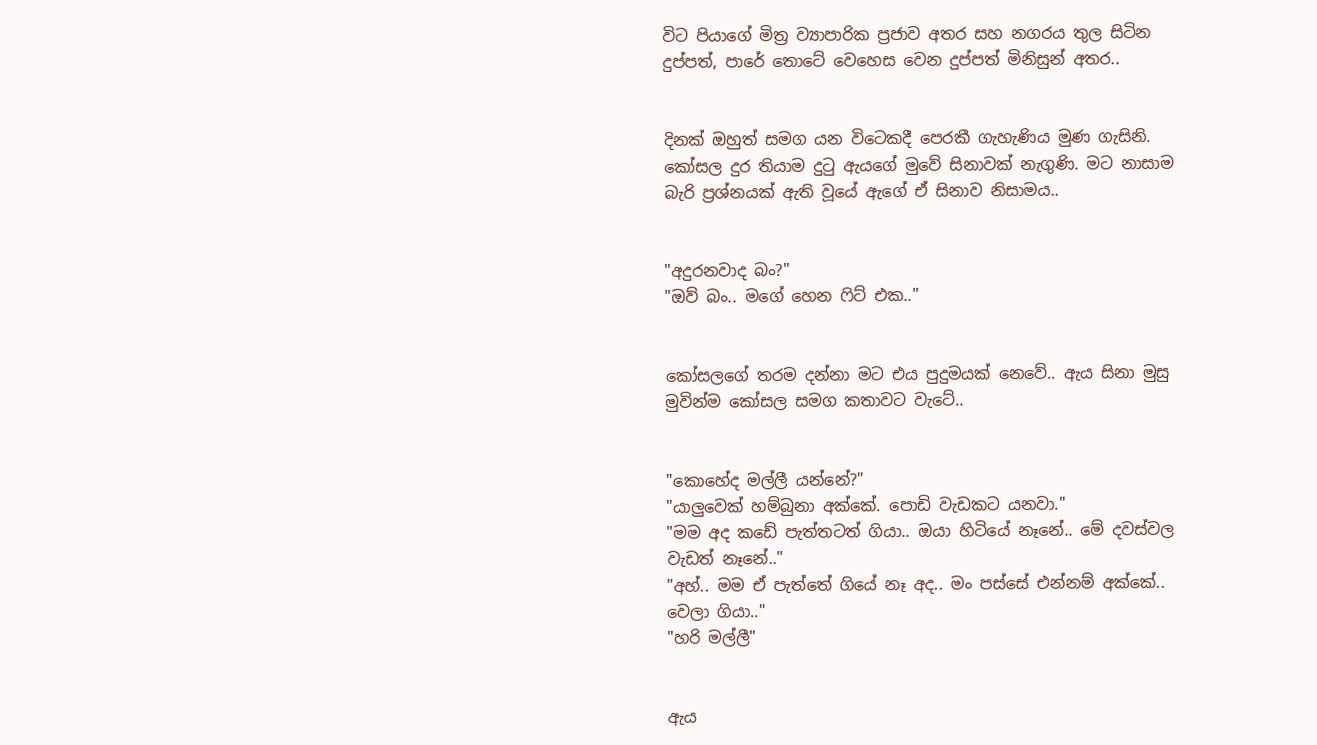විට පියාගේ මිත්‍ර ව්‍යාපාරික ප්‍රජාව අතර සහ නගරය තුල සිටින දුප්පත්, පාරේ තොටේ වෙහෙස වෙන දුප්පත් මිනිසුන් අතර..


දිනක් ඔහුත් සමග යන විටෙකදී පෙරකී ගැහැණිය මුණ ගැසිනි. කෝසල දුර තියාම දුටු ඇයගේ මුවේ සිනාවක් නැගුණි. මට නාසාම බැරි ප්‍රශ්නයක් ඇති වූයේ ඇගේ ඒ සිනාව නිසාමය..


"අදුරනවාද බං?"
"ඔව් බං.. මගේ හෙන ෆිට් එක.."


කෝසලගේ තරම දන්නා මට එය පුදුමයක් නෙවේ.. ඇය සිනා මුසු මුවින්ම කෝසල සමග කතාවට වැටේ..


"කොහේද මල්ලී යන්නේ?"
"යාලුවෙක් හම්බුනා අක්කේ. පොඩි වැඩකට යනවා."
"මම අද කඩේ පැත්තටත් ගියා.. ඔයා හිටියේ නෑනේ.. මේ දවස්වල වැඩත් නෑනේ.."
"අහ්.. මම ඒ පැත්තේ ගියේ නෑ අද.. මං පස්සේ එන්නම් අක්කේ.. වෙලා ගියා.."
"හරි මල්ලී"


ඇය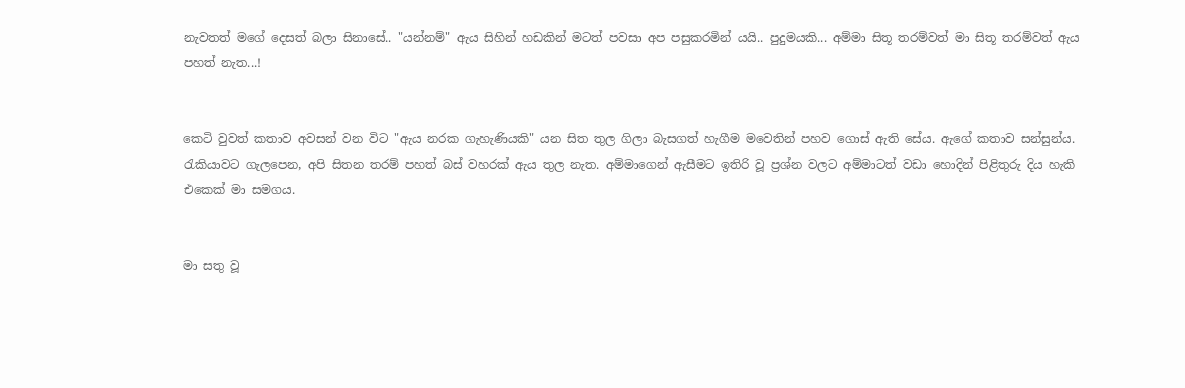නැවතත් මගේ දෙසත් බලා සිනාසේ.. "යන්නම්" ඇය සිහින් හඩකින් මටත් පවසා අප පසුකරමින් යයි.. පුදුමයකි... අම්මා සිතූ තරම්වත් මා සිතූ තරම්වත් ඇය පහත් නැත...!


කෙටි වුවත් කතාව අවසන් වන විට "ඇය නරක ගැහැණියකි" යන සිත තුල ගිලා බැසගත් හැගීම මවෙතින් පහව ගොස් ඇති සේය. ඇගේ කතාව සන්සුන්ය. රැකියාවට ගැලපෙන, අපි සිතන තරම් පහත් බස් වහරක් ඇය තුල නැත. අම්මාගෙන් ඇසීමට ඉතිරි වූ ප්‍රශ්න වලට අම්මාටත් වඩා හොදින් පිළිතුරු දිය හැකි එකෙක් මා සමගය.


මා සතු වූ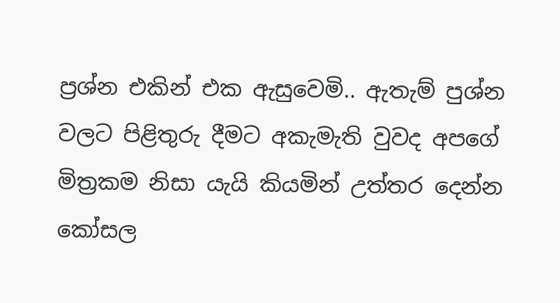ප්‍රශ්න එකින් එක ඇසුවෙමි.. ඇතැම් පුශ්න වලට පිළිතුරු දීමට අකැමැති වුවද අ‍පගේ මිත්‍රකම නිසා යැයි කියමින් උත්තර දෙන්න කෝසල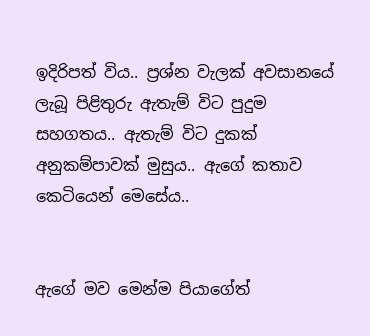ඉදිරිපත් විය.. ප්‍රශ්න වැලක් අවසානයේ ලැබූ පිළිතුරු ඇතැම් විට පුදුම සහගතය.. ඇතැම් විට දුකක් අනුකම්පාවක් මුසුය.. ඇගේ කතාව කෙටියෙන් මෙසේය..


ඇගේ මව මෙන්ම පියාගේත්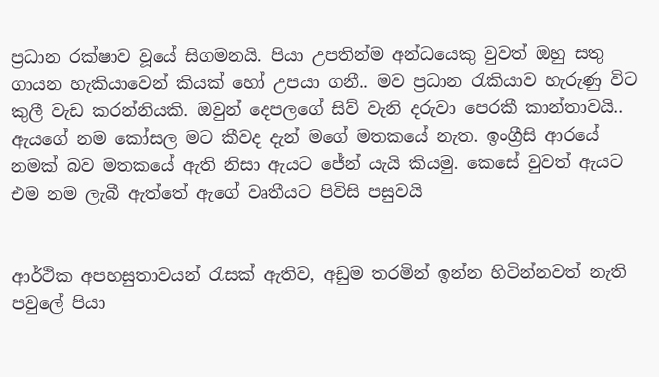ප්‍රධාන රක්ෂාව වූයේ සිගමනයි. පියා උපතින්ම අන්ධයෙකු වුවත් ඔහු සතු ගායන හැකියාවෙන් කියක් හෝ උපයා ගනී.. මව ප්‍රධාන රැකියාව හැරුණු විට කුලී වැඩ කරන්නියකි. ඔවුන් දෙපලගේ සිව් වැනි දරුවා පෙරකී කාන්තාවයි.. ඇයගේ නම කෝසල මට කීවද දැන් මගේ මතකයේ නැත. ඉංග්‍රීසි ආරයේ නමක් බව මතකයේ ඇති නිසා ඇයට ජේන් යැයි කියමු. කෙසේ වුවත් ඇයට එම නම ලැබී ඇත්තේ ඇගේ වෘතීයට පිවිසි පසුවයි


ආර්ථික අපහසුතාවයන් රැසක් ඇතිව, අඩුම තරමින් ඉන්න හිටින්නවත් නැති පවුලේ පියා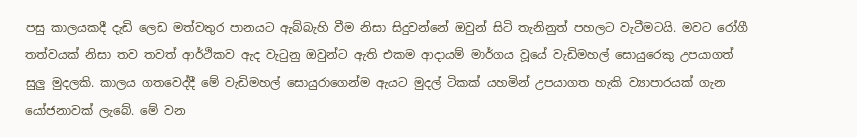පසු කාල‍යකදී දැඩි ලෙඩ මත්වතුර පානයට ඇබ්බැහි වීම නිසා සිදුවන්නේ ඔවුන් සිටි තැනිනුත් පහලට වැටීමටයි. මවට රෝගී තත්වයක් නිසා තව තවත් ආර්ථිකව ඇද වැටුනු ඔවුන්ට ඇති එකම ආදායම් මාර්ගය වූයේ වැඩිමහල් සොයුරෙකු උපයාගත් සුලු මුදලකි. කාලය ගතවෙද්දී මේ වැඩිමහල් සොයුරාගෙන්ම ඇයට මුදල් ටිකක් යහමින් උපයාගත හැකි ව්‍යාපාරයක් ගැන යෝජනාවක් ලැබේ. මේ වන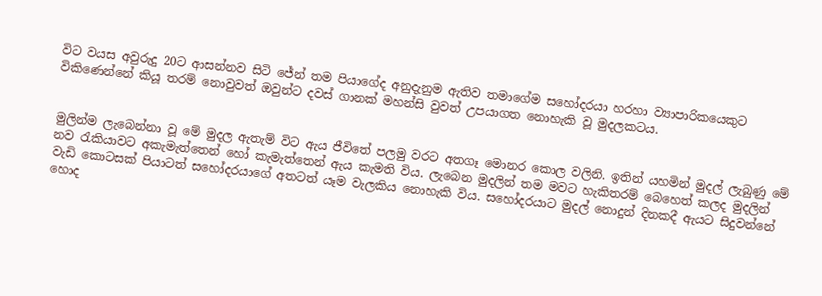විට වයස අවුරුදු 20ට ආසන්නව සිටි ජේන් තම පියාගේද අනුදැනුම ඇතිව තමාගේම සහෝදරයා හරහා ව්‍යාපාරිකයෙකුට විකිණෙන්නේ කියූ තරම් නොවුවත් ඔවුන්ට දවස් ගානක් මහන්සි වුවත් උපයාගත නොහැකි වූ මුදලකටය.


මුලින්ම ලැබෙන්නා වූ මේ මුදල ඇතැම් විට ඇය ජීවිතේ පලමු වරට අතගෑ මොනර කොල වලිනි. ඉතින් යහමින් මුදල් ලැබුණු මේ නව රැකියාවට අකැමැත්තෙන් හෝ කැමැත්තෙන් ඇය කැමති විය. ලැ‍බෙන මුදලින් තම මවට හැකිතරම් බෙහෙත් කලද මුදලින් වැඩි කොටසක් පියාටත් සහෝදරයාගේ අතටත් යෑම වැලකිය නොහැකි විය. සහෝදරයාට මුදල් නොදුන් දිනකදී ඇයට සිදුවන්නේ හොද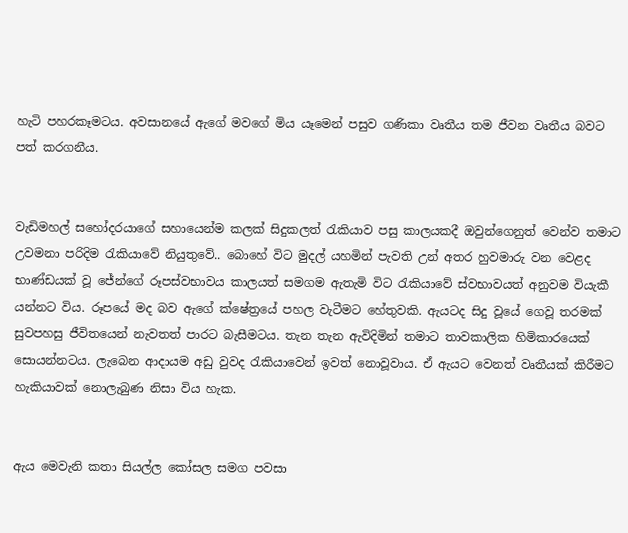හැටි පහරකෑමටය. අවසානයේ ඇගේ මවගේ මිය යෑමෙන් පසුව ගණිකා වෘතීය තම ජීවන වෘතීය බවට පත් කරගනීය.


වැඩිමහල් සහෝදරයාගේ සහායෙන්ම කලක් සිදුකලත් රැකියාව පසු කාලයකදී ඔවුන්ගෙනුත් වෙන්ව තමාට උවමනා පරිදිම රැකියාවේ නියුතුවේ.. බොහේ විට මුදල් යහමින් පැවති උන් අතර හුවමාරු වන වෙළද භාණ්ඩයක් වූ ජේන්ගේ රූපස්වභාවය කාලයත් සමගම ඇතැමි විට රැකියාවේ ස්වභාවයත් අනුවම වියැකී යන්නට විය. රූපයේ මද බව ඇගේ ක්ෂේත්‍රයේ පහල වැටීමට හේතුවකි. ඇයටද සිදු වූයේ ගෙවූ තරමක් සුවපහසු ජීවිතයෙන් නැවතත් පාරට බැසීමටය. තැන තැන ඇවිදිමින් තමාට තාවකාලික හිමිකා‍රයෙක් සොයන්නටය. ලැබෙන ආදායම අඩු වුවද රැකියාවෙන් ඉවත් නොවූවාය. ඒ ඇයට වෙනත් වෘතීයක් කිරීමට හැකියාවක් නොලැබුණ නිසා විය හැක.


ඇය මෙවැනි කතා සියල්ල කෝසල සමග පවසා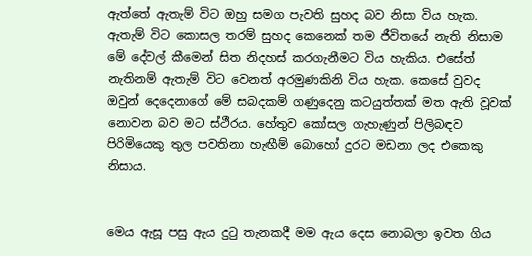ඇත්තේ ඇතැම් විට ඔහු සමග පැවති සුහද බව නිසා විය හැක. ඇතැම් විට කොසල තරම් සුහද කෙනෙක් තම ජීවිතයේ නැති නිසාම මේ දේවල් කීමෙන් සිත නිදහස් කරගැනීමට විය හැකිය. එසේත් නැතිනම් ඇතැම් විට වෙනත් අරමුණකිනි විය හැක. කෙසේ වුවද ඔවුන් දෙදෙනාගේ මේ සබදකම් ගණුදෙනු කටයුත්තක් මත ඇති වූවක් නොවන බව මට ස්ථීරය. හේතුව කෝසල ගැහැණුන් පිලිබඳව පිරිමියෙකු තුල පවතිනා හැඟීම් බොහෝ දුරට මඩනා ලද එකෙකු නිසාය.


මෙය ඇසූ පසු ඇය දුටු තැනකදී මම ඇය දෙස නොබලා ඉවත ගිය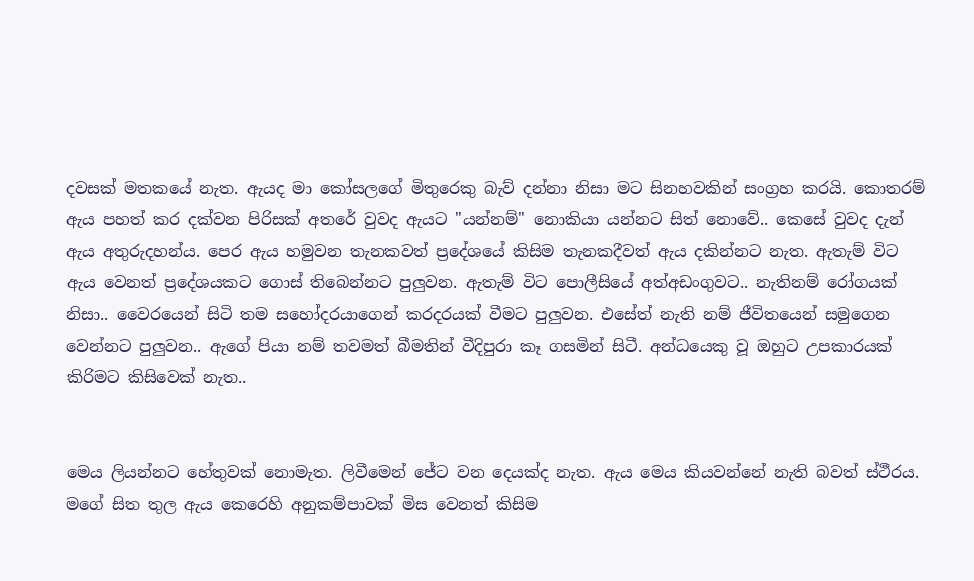දවසක් මතකයේ නැත. ඇයද මා කෝසලගේ මිතුරෙකු බැව් දන්නා නිසා මට සිනහවකින් සංග්‍රහ කරයි. කොතරම් ඇය පහත් කර දක්වන පිරිසක් අතරේ වුවද ඇයට "යන්නම්" නොකියා යන්නට සිත් නොවේ.. කෙසේ වුවද දැන් ඇය අතුරුදහන්ය. පෙර ඇය හමුවන තැනකවත් ප්‍රදේශයේ කිසිම තැනකදීවත් ඇය දකින්නට නැත. ඇතැම් විට ඇය වෙනත් ප්‍රදේශයකට ගොස් තිබෙන්නට පුලුවන. ඇතැම් විට පොලීසියේ අත්අඩංගුවට.. නැතිනම් රෝගයක් නිසා.. වෛරයෙන් සිටි තම සහෝදරයාගෙන් කරදරයක් වීමට පුලුවන. එසේත් නැති නම් ජීවිතයෙන් සමුගෙන වෙන්නට පුලුවන.. ඇගේ පියා නම් තවමත් බීමතින් වීදිපුරා කෑ ගසමින් සිටී. අන්ධයෙකු වූ ඔහුට උපකාරයක් කිරිමට කිසිවෙක් නැත..


මෙය ලියන්නට හේතුවක් නොමැත. ලිවීමෙන් ජේට වන දෙයක්ද නැත. ඇය මෙය කියවන්නේ නැති බවත් ස්ථීරය. මගේ සිත තුල ඇය කෙරෙහි අනුකම්පාවක් මිස වෙනත් කිසිම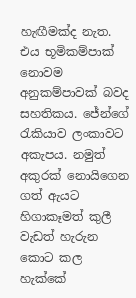හැඟීමක්ද නැත. එය භූමිකම්පාක් නොවම අනුකම්පාවක් බවද සහතිකය. ජේන්ගේ රැකියාව ලංකාවට අකැපය. නමුත් අකුරක් නොයිගෙන ගත් ඇයට හිගාකෑමත් කුලී වැඩත් හැරුන කොට කල හැක්කේ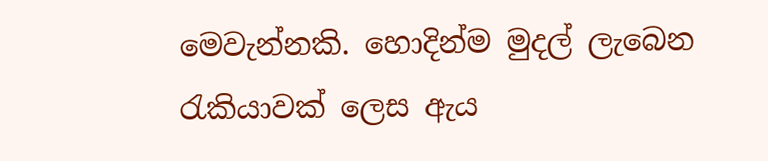මෙවැන්නකි. හොදින්ම මුදල් ලැබෙන රැකියාවක් ලෙස ඇය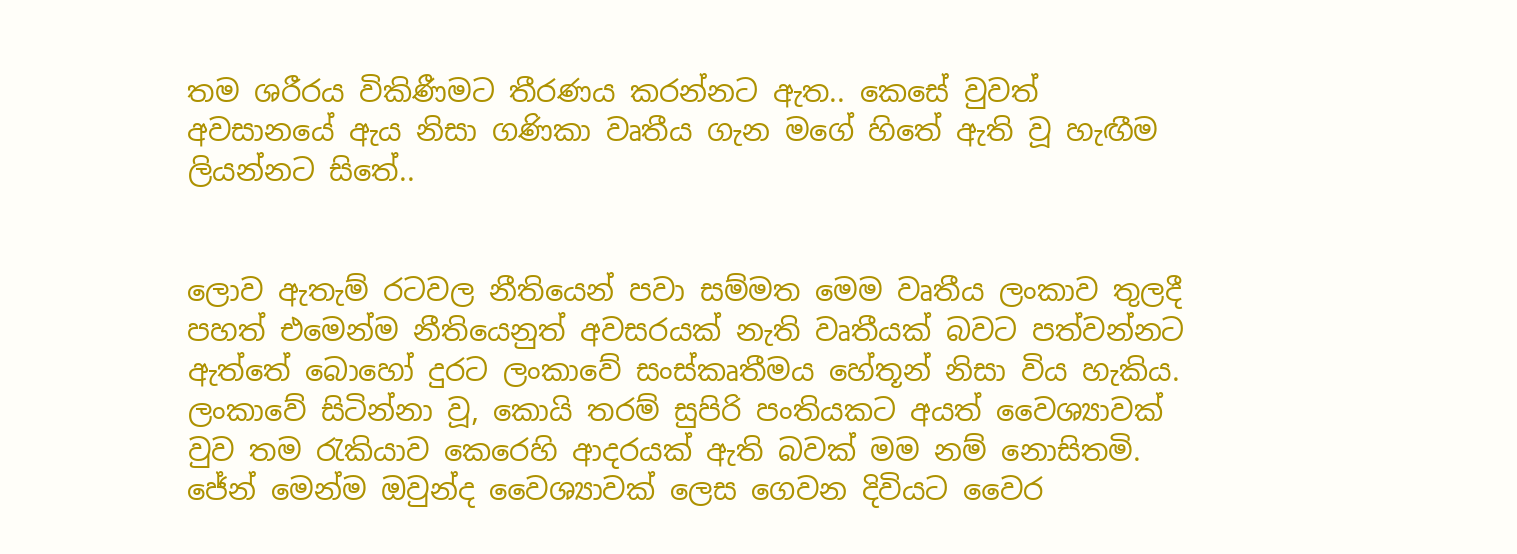තම ශරීරය විකිණීමට තීරණය කරන්නට ඇත.. කෙසේ වුවත් අවසානයේ ඇය නිසා ගණිකා වෘතීය ගැන මගේ හිතේ ඇති වූ හැඟීම ලියන්නට සිතේ..


ලොව ඇතැම් රටවල නීතියෙන් පවා සම්මත මෙම වෘතීය ලංකාව තුලදී පහත් එමෙන්ම නීතියෙනුත් අවසරයක් නැති වෘතීයක් බවට පත්වන්නට ඇත්තේ බොහෝ දුරට ලංකාවේ සංස්කෘතීමය හේතූන් නිසා විය හැකිය. ලංකාවේ සිටින්නා වූ, කොයි තරම් සුපිරි පංතියකට අයත් වෛශ්‍යාවක් වුව තම රැකියාව කෙරෙහි ආදරයක් ඇති බවක් මම නම් නොසිතමි. ජේන් මෙන්ම ඔවුන්ද වෛශ්‍යාවක් ලෙස ගෙවන දිවියට වෛර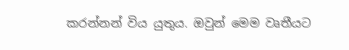කරන්නන් විය යුතුය. ඔවුන් මෙම වෘතීයට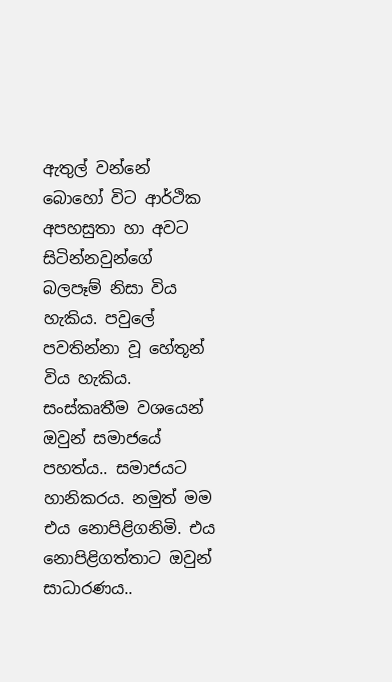ඇතුල් වන්නේ බොහෝ විට ආර්ථික අපහසුතා හා අවට සිටින්නවුන්ගේ බලපෑම් නිසා විය හැකිය. පවුලේ පවතින්නා වූ හේතූන් විය හැකිය. සංස්කෘතීම වශයෙන් ඔවුන් සමාජයේ පහත්ය.. සමාජයට හානිකරය. නමුත් මම එය නොපිළිගනිමි. එය නොපිළිගත්තාට ඔවුන් සාධාරණය..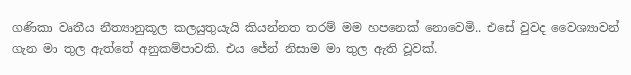ගණිකා වෘතීය නීත්‍යානුකූල කලයුතුයැයි කියන්නත තරම් මම හපනෙක් නොවෙමි.. එසේ වුවද වෛශ්‍යාවන් ගැන මා තුල ඇත්තේ අනුකම්පාවකි. එය ජේන් නිසාම මා තුල ඇති වූවක්.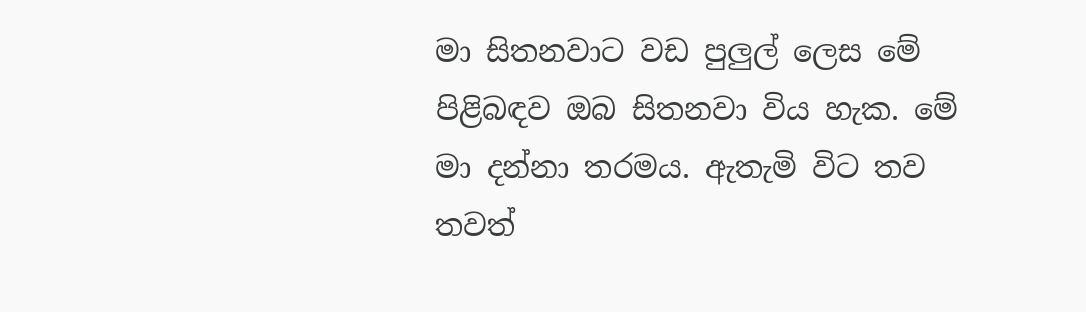මා සිතනවාට වඩ පුලුල් ලෙස මේ පිළිබඳව ඔබ සිතනවා විය හැක. මේ මා දන්නා තරමය. ඇතැමි විට තව තවත්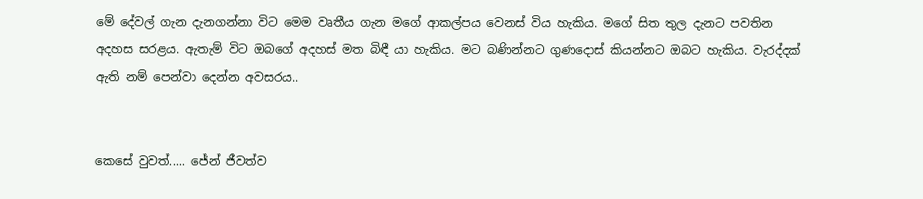මේ දේවල් ගැන දැනගන්නා විට මෙම වෘතීය ගැන මගේ ආකල්පය වෙනස් විය හැකිය. මගේ සිත තුල දැනට පවතින අදහස සරළය. ඇතැම් විට ඔබගේ අදහස් මත බිඳී යා හැකිය. මට බණින්නට ගුණදොස් කියන්නට ඔබට හැකිය. වැරද්දක් ඇති නම් පෙන්වා දෙන්න අවසරය..


කෙසේ වුවත්..... ජේන් ජීවත්ව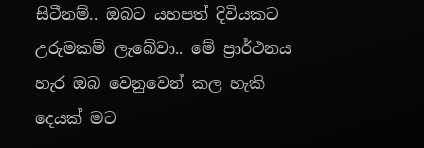සිටීනම්.. ඔබට යහපත් දිවියකට උරුමකම් ලැබේවා.. මේ ප්‍රාර්ථනය හැර ඔබ වෙනුවෙන් කල හැකි දෙයක් මට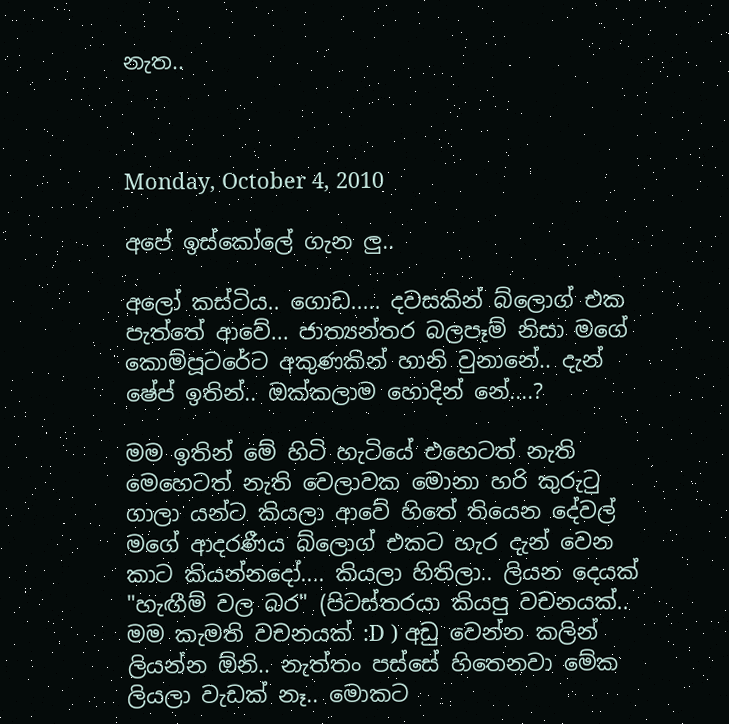නැත..



Monday, October 4, 2010

අපේ ඉස්කෝලේ ගැන ලු..

අලෝ කස්ටිය.. ගොඩ..... දවසකින් බ්ලොග් එක පැත්තේ ආවේ... ජාත්‍යන්තර බලපෑම් නිසා මගේ කොම්පූටරේට අකුණකින් හානි වුනානේ.. දැන් ෂේප් ඉතින්.. ඔක්කලාම හොදින් නේ....?

මම ඉතින් මේ හිටි හැටියේ එහෙටත් නැති මෙහෙටත් නැති වෙලාවක මොනා හරි කුරුටු ගාලා යන්ට කියලා ආවේ හිතේ තියෙන දේවල් මගේ ආදරණීය බ්ලොග් එකට හැර දැන් වෙන කාට කියන්නදෝ.... කියලා හිතිලා.. ලියන දෙයක් "හැඟීම් වල බර" (පිටස්තරයා කියපු වචනයක්.. මම කැමති වචනයක් :D ) අඩු වෙන්න කලින් ලියන්න ඕනි.. නැත්තං පස්සේ හිතෙනවා මේක ලියලා වැඩක් නෑ.. මොකට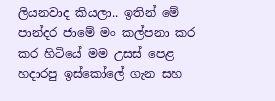ලියනවාද කියලා.. ඉතින් මේ පාන්දර ජාමේ මං කල්පනා කර කර හිටියේ මම උසස් පෙළ හදාරපු ඉස්කෝලේ ගැන සහ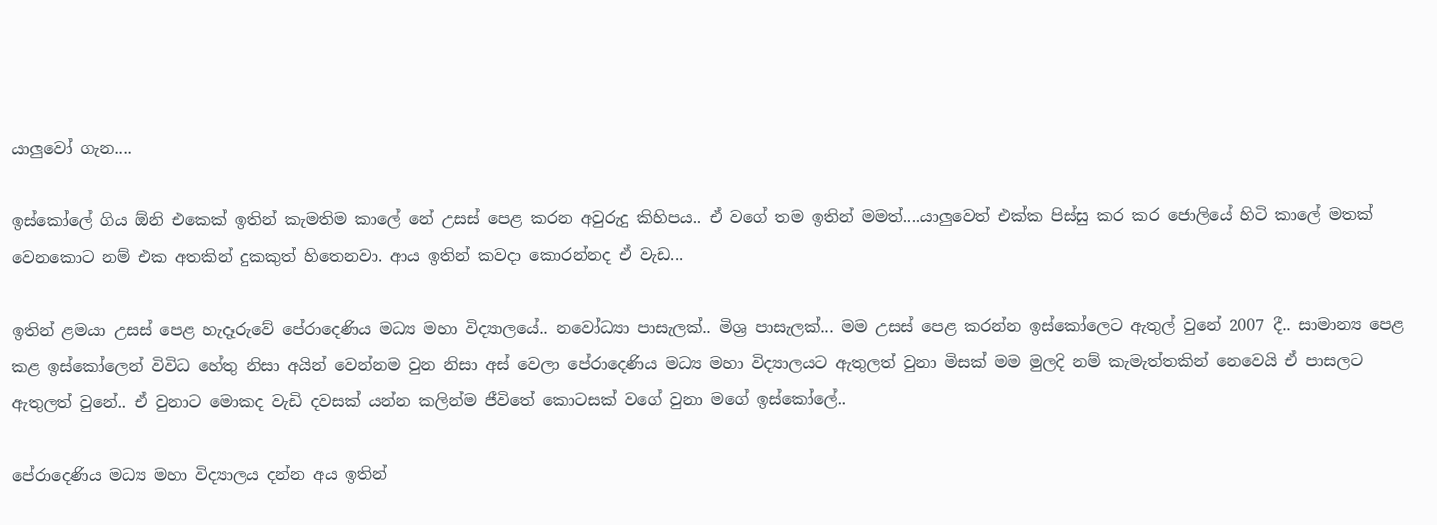යාලුවෝ ගැන....

ඉස්කෝලේ ගිය ඕනි එකෙක් ඉතින් කැමතිම කාලේ නේ උසස් පෙළ කරන අවුරුදු කිහිපය.. ඒ වගේ තම ඉතින් මමත්....යාලුවෙත් එක්ක පිස්සු කර කර ජොලියේ හිටි කාලේ මතක් වෙනකොට නම් එක අතකින් දුකකුත් හිතෙනවා. ආය ඉතින් කවදා කොරන්නද ඒ වැඩ...

ඉතින් ළමයා උසස් පෙළ හැදෑරුවේ පේරාදෙණිය මධ්‍ය මහා විද්‍යාලයේ.. නවෝධ්‍යා පාසැලක්.. මිශ්‍ර පාසැලක්... මම උසස් පෙළ කරන්න ඉස්කෝලෙට ඇතුල් වුනේ 2007 දී.. සාමාන්‍ය පෙළ කළ ඉස්කෝලෙන් විවිධ හේතු නිසා අයි‍න් වෙන්නම වුන නිසා අස් වෙලා පේරාදෙණිය මධ්‍ය මහා විද්‍යාලයට ඇතුලත් වුනා මිසක් මම මුලදි නම් කැමැත්තකින් නෙවෙයි ඒ පාසලට ඇතුලත් වුනේ.. ඒ වුනාට මොකද වැඩි දවසක් යන්න කලින්ම ජීවිතේ කොටසක් වගේ වුනා මගේ ඉස්කෝලේ..

පේරාදෙණිය මධ්‍ය මහා විද්‍යාලය දන්න අය ඉතින්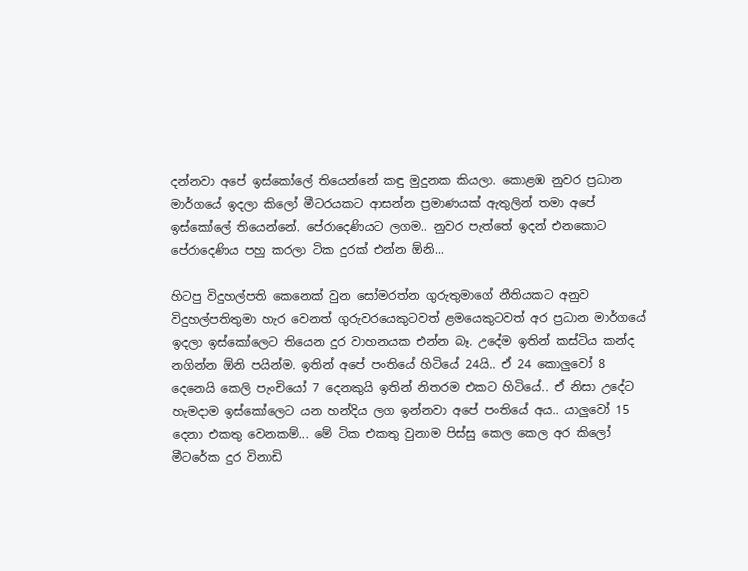දන්නවා අපේ ඉස්කෝලේ තියෙන්නේ කඳු මුදුනක කියලා. කොළඹ නුවර ප්‍රධාන මාර්ගයේ ඉදලා කිලෝ මීටරයකට ආසන්න ප්‍රමාණයක් ඇතුලින් තමා අපේ ඉස්කෝලේ තියෙන්නේ. පේරාදෙණියට ලගම.. නුවර පැත්තේ ඉදන් එනකොට පේරාදෙණිය පහු කරලා ටික දුරක් එන්න ඕනි...

හිටපු විදුහල්පති කෙනෙක් වුන සෝමරත්න ගුරුතුමාගේ නීතියකට අනුව විදුහල්පතිතුමා හැර වෙනත් ගුරුවරයෙකුටවත් ළමයෙකුටවත් අර ප්‍රධාන මාර්ගයේ ඉදලා ඉස්කෝලෙට තියෙන දුර වාහනයක එන්න බෑ. උදේම ඉතින් කස්ටිය කන්ද නගින්න ඕනි පයින්ම. ඉතින් අපේ පංතියේ හිටියේ 24යි.. ඒ 24 කොලුවෝ 8 දෙනෙයි කෙලි පැංචියෝ 7 දෙනකුයි ඉතින් නිතරම එකට හිටියේ.. ඒ නිසා උදේට හැමදාම ඉස්කෝලෙට යන හන්දිය ලග ඉන්නවා අපේ පංතියේ අය.. යාලුවෝ 15 දෙනා එකතු වෙනකම්... මේ ටික එකතු වුනාම පිස්සු කෙල කෙල අර කිලෝ මීටරේක දුර විනාඩි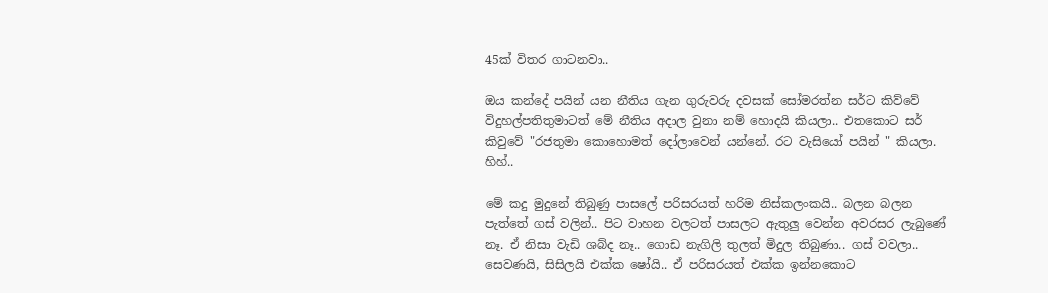45ක් විතර ගාටනවා..

ඔය කන්දේ පයින් යන නීතිය ගැන ගුරුවරු දවසක් සෝමරත්න සර්ට කිව්වේ විදුහල්පතිතුමාටත් මේ නීතිය අදාල වුනා නම් හොදයි කියලා.. එතකොට සර් කිවුවේ "රජතුමා කොහොමත් දෝලාවෙන් යන්නේ. රට වැසියෝ පයින් " කියලා. හිහ්..

මේ කදු මුදුනේ තිබුණු පාසලේ පරිසරයත් හරිම නිස්කලංකයි.. බලන බලන පැත්තේ ගස් වලින්.. පිට වාහන වලටත් පාසලට ඇතුලු වෙන්න අවරසර ලැබුණේ නෑ. ඒ නිසා වැඩි ශබ්ද නෑ.. ගොඩ නැගිලි තුලත් මිදුල තිබුණා.. ගස් වවලා.. සෙවණයි, සිසිලයි එක්ක ෂෝයි.. ඒ පරිසරයත් එක්ක ඉන්නකොට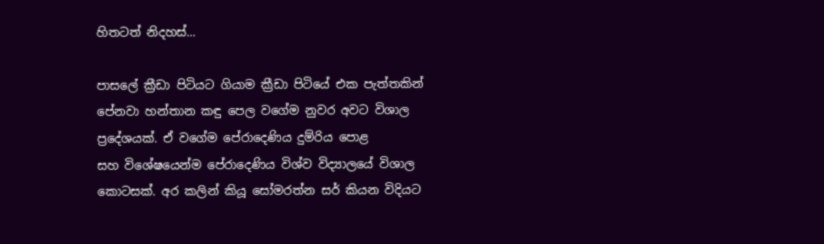හිතටත් නිදහස්...

පාසලේ ක්‍රීඩා පිටිය‍ට ගියාම ක්‍රීඩා පිටියේ එක පැත්තකින් පේනවා හන්තාන කඳු පෙල වගේම නුවර අවට විශාල ප්‍රදේශයක්. ඒ වගේම පේරාදෙණිය දුම්රිය පොළ සහ ‍විශේෂයෙන්ම පේරාදෙණිය විශ්ව විද්‍යාලයේ විශාල කොටසක්. අර කලින් කියූ සෝමරත්න සර් කියන විදියට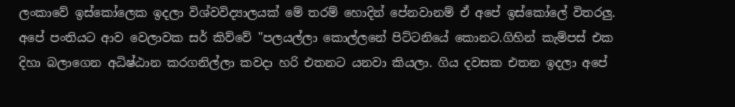ලංකාවේ ඉස්කෝලෙක ඉදලා විශ්වවිද්‍යාලයක් මේ තරම් හොදින් පේනවානම් ඒ අපේ ඉස්කෝලේ විතරලු. අපේ පංතියට ආව වෙලාවක සර් කිව්වේ "පලයල්ලා කොල්ලනේ පිට්ටනියේ කොනට.ගිහින් කැම්පස් එක දිහා බලාගෙන අධිෂ්ඨාන කරගනිල්ලා කවදා හරි එතනට යනවා කියලා. ගිය දවසක එතන ඉදලා අපේ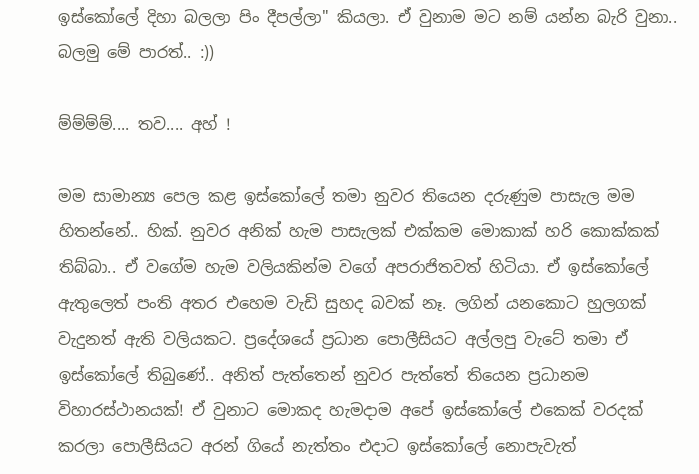ඉස්කෝලේ දිහා බලලා පිං දීපල්ලා" කියලා. ඒ වුනාම මට නම් යන්න බැරි වුනා.. බලමු මේ පාරත්.. :))

ම්ම්ම්ම්.... තව.... අහ් !

මම සාමාන්‍ය පෙල කළ ඉස්කෝලේ තමා නුවර තියෙන දරුණුම පාසැල මම හිතන්නේ.. හික්. නුවර අනික් හැම පාසැලක් එක්කම මොකාක් හරි කොක්කක් තිබ්බා.. ඒ වගේම හැම වලියකින්ම වගේ අපරාජිතවත් හිටියා. ඒ ඉස්කෝලේ ඇතුලෙත් පංති අතර එහෙම වැඩි සුහද බවක් නෑ. ලගින් යනකොට හුලගක් වැදුනත් ඇති වලියකට. ප්‍රදේශයේ ප්‍රධාන පොලීසියට අල්ලපු වැටේ තමා ඒ ඉස්කෝලේ තිබුණේ.. අනිත් පැත්තෙන් නුවර පැත්තේ තියෙන ප්‍රධානම විහාරස්ථානයක්! ඒ වුනාට මොකද හැමදාම අපේ ඉස්කෝලේ එකෙක් වරදක් කරලා පොලීසියට අරන් ගියේ නැත්තං එදාට ඉස්කෝලේ නොපැවැත්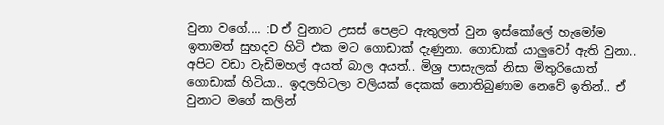වුනා වගේ.... :D ඒ වුනාට උසස් පෙළට ඇතුලත් වුන ඉස්කෝලේ හැමෝම ඉතාමත් සුහදව හිටි එක මට ගොඩාක් දැණුනා. ගොඩාක් යාලුවෝ ඇති වුනා.. අපිට වඩා වැඩිමහල් අයත් බාල අයත්.. මිශ්‍ර පාසැලක් නිසා මිතුරියොත් ගොඩාක් හිටියා.. ඉදලහිටලා වලියක් දෙකක් නොතිබුණාම නෙවේ ඉතින්.. ඒ වුනාට මගේ කලින්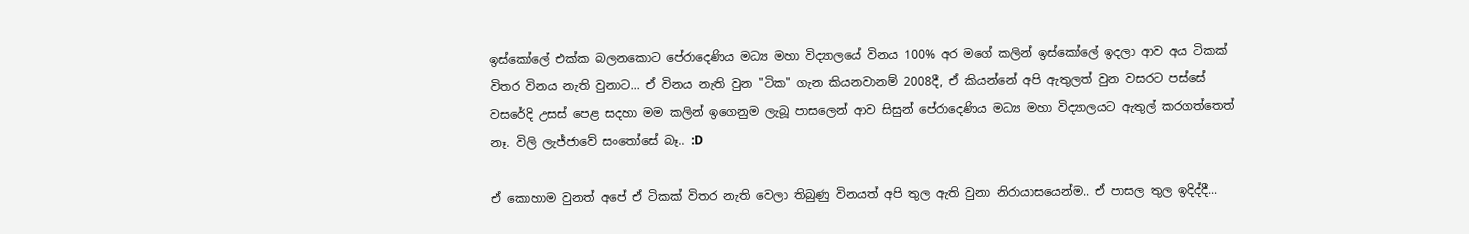ඉස්කෝලේ එක්ක බලනකොට පේරාදෙණිය මධ්‍ය මහා විද්‍යාලයේ විනය 100% අර මගේ කලින් ඉස්කෝලේ ඉදලා ආව අය ටිකක් විතර විනය නැති වුනාට... ඒ විනය නැති වුන "ටික" ගැන කියනවානම් 2008දී, ඒ කියන්නේ අපි ඇතුලත් වුන වසරට පස්සේ වසරේදි උසස් පෙළ සදහා මම කලින් ඉගෙනුම ලැබූ පාසලෙන් ආව සිසුන් පේරාදෙණිය මධ්‍ය මහා විද්‍යාලයට ඇතුල් කරගත්තෙත් නෑ. විලි ලැජ්ජාවේ සංතෝසේ බෑ.. :D

ඒ කොහාම වුනත් අපේ ඒ ටිකක් විතර නැති වෙලා තිබුණු විනයත් අපි තුල ඇති වුනා නිරායාසයෙන්ම.. ඒ පාසල තුල ඉදිද්දී...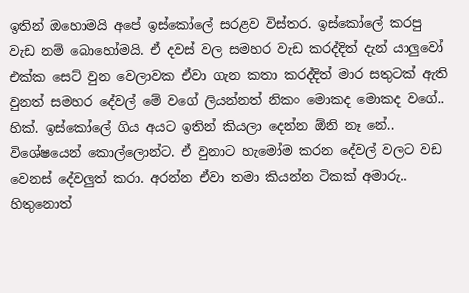ඉතින් ඔහොමයි අපේ ඉස්කෝලේ සරළව විස්තර. ඉස්කෝලේ කරපු වැඩ නම් බොහෝමයි. ඒ දවස් වල සමහර වැඩ කරද්දිත් දැන් යාලුවෝ එක්ක සෙට් වුන වෙලාවක ඒවා ගැන කතා කරද්දිත් මාර සතුටක් ඇති වුනත් සමහර දේවල් මේ වගේ ලියන්නත් නිකං මොකද මොකද වගේ.. හික්. ඉස්කෝලේ ගිය අයට ඉතින් කියලා දෙන්න ඕනි නෑ නේ.. විශේෂයෙන් කොල්ලොන්ට. ඒ වුනාට හැමෝම කරන දේවල් වලට වඩ වෙනස් දේවලුත් කරා. අරන්න ඒවා තමා කියන්න ටිකක් අමාරු.. හිතුනොත්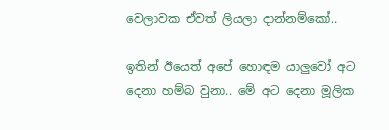වෙලාවක ඒවත් ලියලා දාන්නම්කෝ..

ඉතින් ඊයෙත් අපේ හොඳම යාලුවෝ අට දෙනා හම්බ වුනා.. මේ අට දෙනා මූලික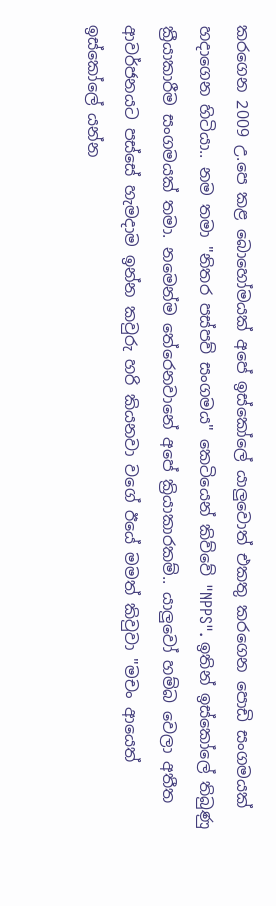කරගෙන 2009 උ.පෙ කළ බොහෝමයක් අපේ ඉස්කෝලේ යාලුවොත් එකතු කරගෙන පොඩි සංගමයක් හදාගෙන හිටියා.. නම තමා "නිතර පස්පව් සංගමය" කෙටියෙන් කිව්වේ "NPPS". ඉතින් ඉස්කෝලේ තිබුණු ක්‍රීයාකාරීම සංගමයක් තමා. නමෙන්ම තේරෙනවානේ අපේ ක්‍රියාකාරකම්.. යාලුවෝ හම්බ වෙලා අතීත ආවර්ජනයට පස්සේ හැමදාම ඉන්න කවුරු හරි කියනවා වගේ ඊයේ මමත් කිවුවා "මචං ආයෙත් ඉස්කෝලේ යන්න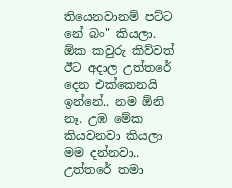තියෙනවානම් පට්ට නේ බං" කියලා. ඕක කවුරු කිව්වත් ඊට අදාල උත්තරේ දෙන එක්කෙනයි ඉන්නේ.. නම ඕනි නෑ. උඹ මේක කියවනවා කියලා මම දන්නවා.. උත්තරේ තමා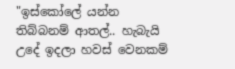"ඉස්කෝලේ යන්න තිබ්බනම් ආතල්.. හැබැයි උදේ ඉදලා හවස් වෙනකම්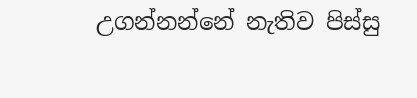උගන්නන්නේ නැතිව පිස්සු‍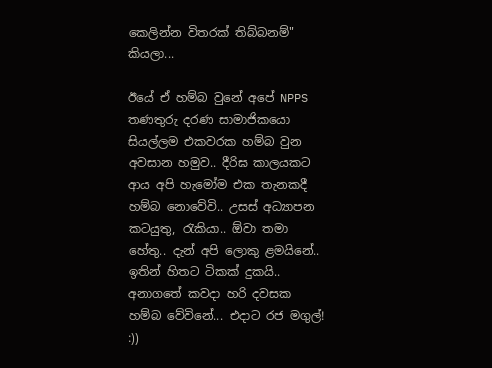කෙලින්න විතරක් තිබ්බනම්" කියලා...

ඊයේ ඒ හම්බ වුනේ අපේ NPPS තණතුරු දරණ සාමාජිකයො සියල්ලම එකවරක හම්බ වුන අවසාන හමුව.. දීරිඝ කාලයකට ආය අපි හැමෝම එක තැනකදී හම්බ නොවේවි.. උසස් අධ්‍යාපන කටයුතු, රැකියා.. ඕවා තමා හේතු.. දැන් අපි ලොකු ළමයිනේ.. ඉතින් හිතට ටිකක් දුකයි.. අනාගතේ කවදා හරි දවසක හම්බ වේවිනේ... එදාට රජ මගුල්! :))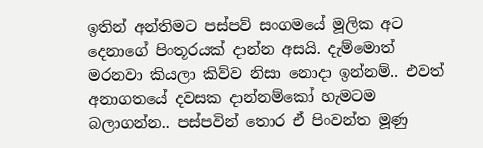ඉතින් අන්තිමට පස්පව් සංගමයේ මූලික අට දෙනාගේ පිංතූරයක් දාන්න අසයි. දැම්මොත් මරනවා කියලා කිව්ව නිසා නොදා ඉන්නම්.. එවත් අනාගතයේ දවසක දාන්නම්කෝ හැමටම බලාගන්න.. පස්පවින් තොර ඒ පිංවන්ත මූණු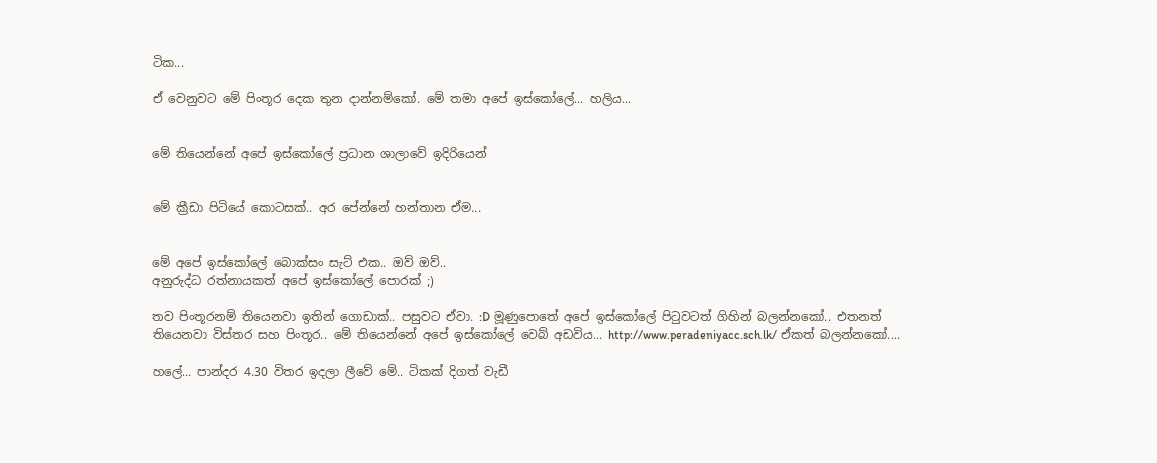ටික...

ඒ වෙනුවට මේ පිංතූර දෙක තුන දාන්නම්කෝ. මේ තමා අපේ ඉස්කෝලේ... හලිය...


මේ තියෙන්නේ අපේ ඉස්කෝලේ ප්‍රධාන ශාලාවේ ඉදිරියෙන්


මේ ක්‍රීඩා පිටියේ කොටසක්.. අර පේන්නේ හන්තාන ‍ඒම...


මේ අපේ ඉස්කෝලේ බොක්සං සැට් එක.. ඔව් ඔව්..
අනුරුද්ධ රත්නායකත් අපේ ඉස්කෝලේ පොරක් ;)

තව පිංතූරනම් තියෙනවා ඉතින් ගොඩාක්.. පසුවට ඒවා. :D මූණුපොතේ අපේ ඉස්කෝලේ පිටුවටත් ගිහින් බලන්නකෝ.. එතනත් තියෙනවා විස්තර සහ පිංතූර.. මේ තියෙන්නේ අපේ ඉස්කෝලේ වෙබ් අඩවිය... http://www.peradeniyacc.sch.lk/ ඒකත් බලන්නකෝ....

හලේ... පාන්දර 4.30 විතර ඉදලා ලීවේ මේ.. ටිකක් දිගත් වැඩී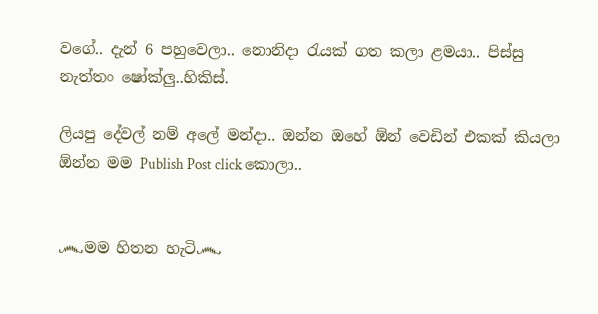වගේ.. දැන් 6 පහුවෙලා.. නොනිදා රැයක් ගත කලා ළමයා.. පිස්සු නැත්තං ෂෝක්ලු..හිකිස්.

ලියපු දේවල් නම් අලේ මන්දා.. ඔන්න ඔහේ ඕන් වෙඩින් එකක් කියලා ඕන්න මම Publish Post click කොලා..


෴මම හිතන හැටි෴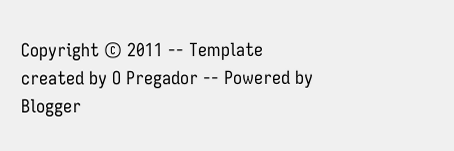Copyright © 2011 -- Template created by O Pregador -- Powered by Blogger